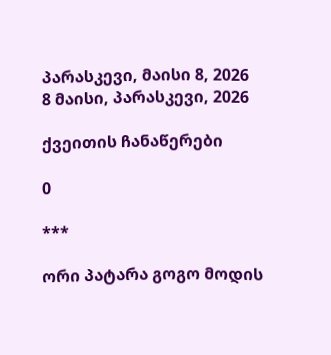პარასკევი, მაისი 8, 2026
8 მაისი, პარასკევი, 2026

ქვეითის ჩანაწერები

0

***

ორი პატარა გოგო მოდის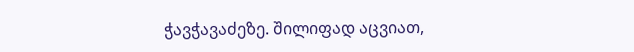ჭავჭავაძეზე. შილიფად აცვიათ,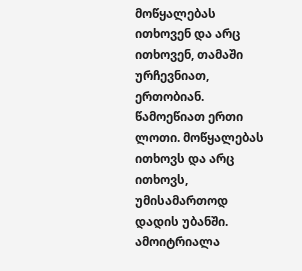მოწყალებას ითხოვენ და არც ითხოვენ, თამაში ურჩევნიათ, ერთობიან. წამოეწიათ ერთი ლოთი. მოწყალებას ითხოვს და არც ითხოვს, უმისამართოდ დადის უბანში. ამოიტრიალა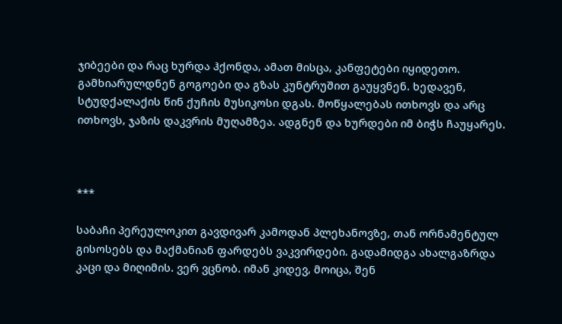ჯიბეები და რაც ხურდა ჰქონდა, ამათ მისცა, კანფეტები იყიდეთო. გამხიარულდნენ გოგოები და გზას კუნტრუშით გაუყვნენ. ხედავენ, სტუდქალაქის წინ ქუჩის მუსიკოსი დგას. მოწყალებას ითხოვს და არც ითხოვს, ჯაზის დაკვრის მუღამზეა. ადგნენ და ხურდები იმ ბიჭს ჩაუყარეს.



***

საბაჩი პერეულოკით გავდივარ კამოდან პლეხანოვზე, თან ორნამენტულ გისოსებს და მაქმანიან ფარდებს ვაკვირდები. გადამიდგა ახალგაზრდა კაცი და მიღიმის. ვერ ვცნობ. იმან კიდევ, მოიცა, შენ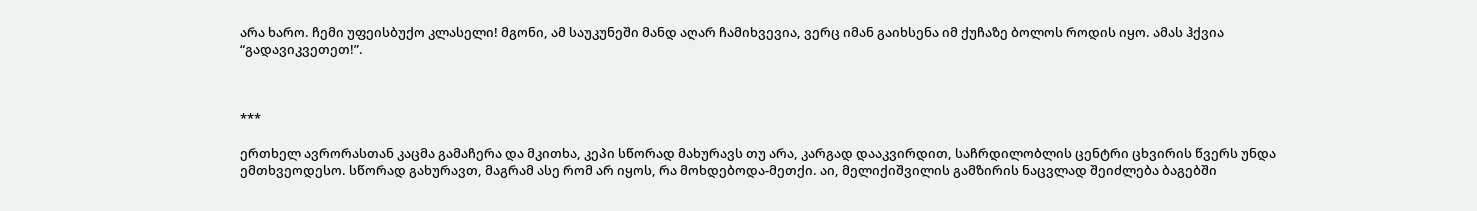არა ხარო. ჩემი უფეისბუქო კლასელი! მგონი, ამ საუკუნეში მანდ აღარ ჩამიხვევია, ვერც იმან გაიხსენა იმ ქუჩაზე ბოლოს როდის იყო. ამას ჰქვია “გადავიკვეთეთ!”.



***

ერთხელ ავრორასთან კაცმა გამაჩერა და მკითხა, კეპი სწორად მახურავს თუ არა, კარგად დააკვირდით, საჩრდილობლის ცენტრი ცხვირის წვერს უნდა ემთხვეოდესო. სწორად გახურავთ, მაგრამ ასე რომ არ იყოს, რა მოხდებოდა-მეთქი. აი, მელიქიშვილის გამზირის ნაცვლად შეიძლება ბაგებში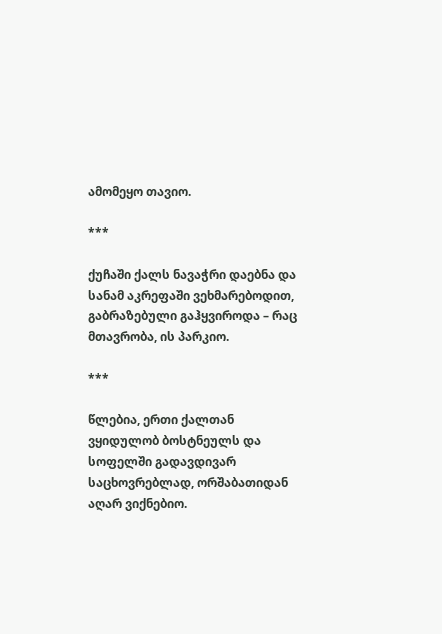ამომეყო თავიო.

***

ქუჩაში ქალს ნავაჭრი დაებნა და სანამ აკრეფაში ვეხმარებოდით, გაბრაზებული გაჰყვიროდა – რაც მთავრობა, ის პარკიო.

***

წლებია, ერთი ქალთან ვყიდულობ ბოსტნეულს და სოფელში გადავდივარ საცხოვრებლად, ორშაბათიდან აღარ ვიქნებიო.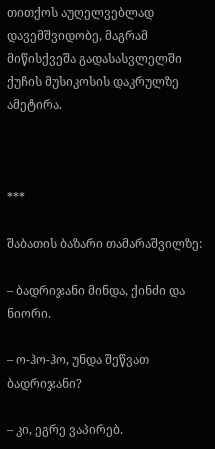თითქოს აუღელვებლად დავემშვიდობე, მაგრამ მიწისქვეშა გადასასვლელში ქუჩის მუსიკოსის დაკრულზე ამეტირა.



***

შაბათის ბაზარი თამარაშვილზე:

– ბადრიჯანი მინდა, ქინძი და ნიორი.

– ო-ჰო-ჰო, უნდა შეწვათ ბადრიჯანი?

– კი, ეგრე ვაპირებ.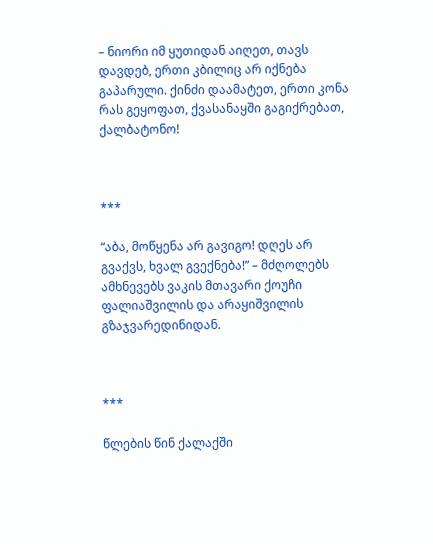– ნიორი იმ ყუთიდან აიღეთ, თავს დავდებ, ერთი კბილიც არ იქნება გაპარული. ქინძი დაამატეთ, ერთი კონა რას გეყოფათ, ქვასანაყში გაგიქრებათ, ქალბატონო!



***

“აბა, მოწყენა არ გავიგო! დღეს არ გვაქვს, ხვალ გვექნება!” – მძღოლებს ამხნევებს ვაკის მთავარი ქოუჩი ფალიაშვილის და არაყიშვილის გზაჯვარედინიდან.



***

წლების წინ ქალაქში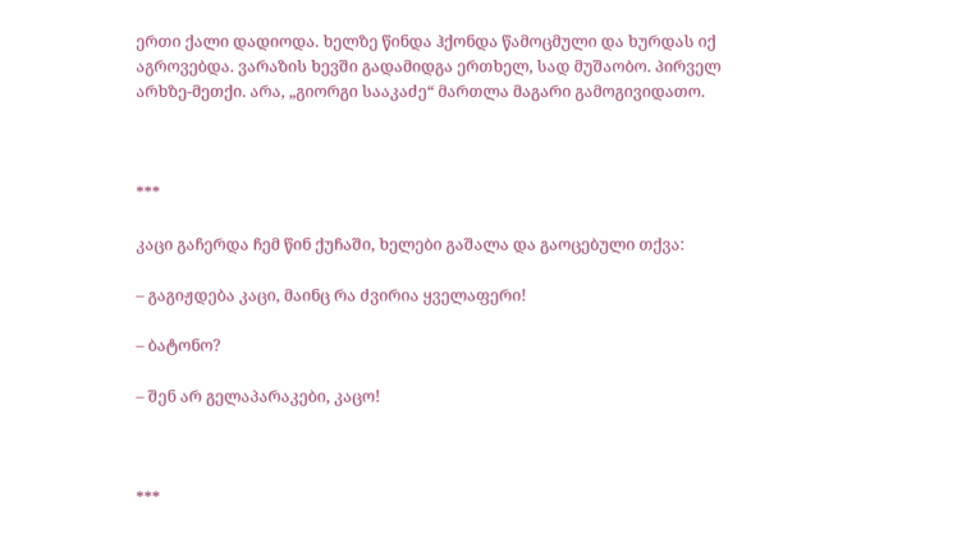ერთი ქალი დადიოდა. ხელზე წინდა ჰქონდა წამოცმული და ხურდას იქ აგროვებდა. ვარაზის ხევში გადამიდგა ერთხელ, სად მუშაობო. პირველ არხზე-მეთქი. არა, „გიორგი სააკაძე“ მართლა მაგარი გამოგივიდათო.



***

კაცი გაჩერდა ჩემ წინ ქუჩაში, ხელები გაშალა და გაოცებული თქვა:

– გაგიჟდება კაცი, მაინც რა ძვირია ყველაფერი!

– ბატონო?

– შენ არ გელაპარაკები, კაცო!



***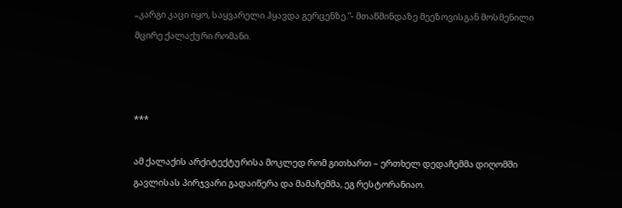„კარგი კაცი იყო, საყვარელი ჰყავდა გერცენზე.”- მთაწმინდაზე მეეზოვისგან მოსმენილი მცირე ქალაქური რომანი.



***

ამ ქალაქის არქიტექტურისა მოკლედ რომ გითხართ – ერთხელ დედაჩემმა დიღომში გავლისას პირჯვარი გადაიწერა და მამაჩემმა, ეგ რესტორანიაო.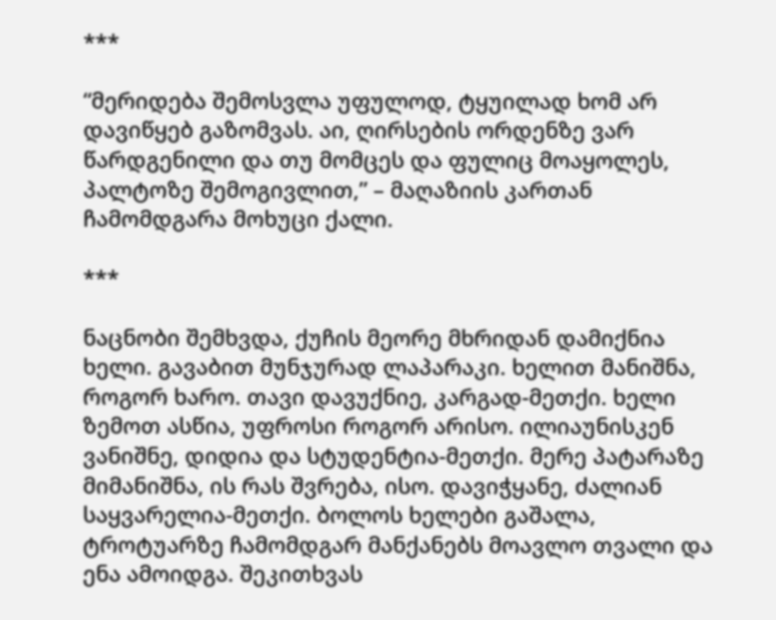***

“მერიდება შემოსვლა უფულოდ, ტყუილად ხომ არ დავიწყებ გაზომვას. აი, ღირსების ორდენზე ვარ წარდგენილი და თუ მომცეს და ფულიც მოაყოლეს, პალტოზე შემოგივლით,” – მაღაზიის კართან ჩამომდგარა მოხუცი ქალი.

***

ნაცნობი შემხვდა, ქუჩის მეორე მხრიდან დამიქნია ხელი. გავაბით მუნჯურად ლაპარაკი. ხელით მანიშნა, როგორ ხარო. თავი დავუქნიე, კარგად-მეთქი. ხელი ზემოთ ასწია, უფროსი როგორ არისო. ილიაუნისკენ ვანიშნე, დიდია და სტუდენტია-მეთქი. მერე პატარაზე მიმანიშნა, ის რას შვრება, ისო. დავიჭყანე, ძალიან საყვარელია-მეთქი. ბოლოს ხელები გაშალა, ტროტუარზე ჩამომდგარ მანქანებს მოავლო თვალი და ენა ამოიდგა. შეკითხვას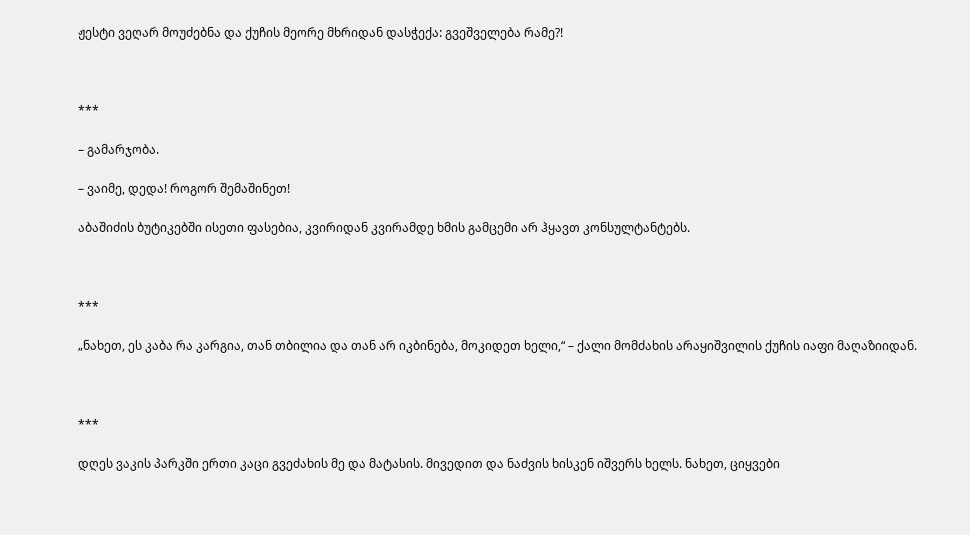ჟესტი ვეღარ მოუძებნა და ქუჩის მეორე მხრიდან დასჭექა: გვეშველება რამე?!



***

– გამარჯობა.

– ვაიმე, დედა! როგორ შემაშინეთ!

აბაშიძის ბუტიკებში ისეთი ფასებია, კვირიდან კვირამდე ხმის გამცემი არ ჰყავთ კონსულტანტებს.



***

„ნახეთ, ეს კაბა რა კარგია, თან თბილია და თან არ იკბინება, მოკიდეთ ხელი,“ – ქალი მომძახის არაყიშვილის ქუჩის იაფი მაღაზიიდან.



***

დღეს ვაკის პარკში ერთი კაცი გვეძახის მე და მატასის. მივედით და ნაძვის ხისკენ იშვერს ხელს. ნახეთ, ციყვები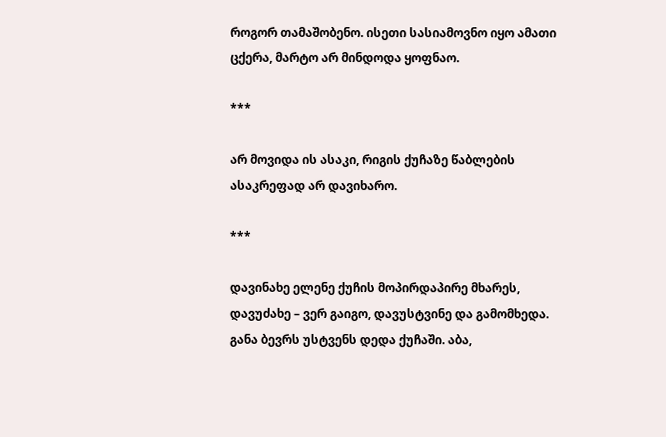როგორ თამაშობენო. ისეთი სასიამოვნო იყო ამათი ცქერა, მარტო არ მინდოდა ყოფნაო.

***

არ მოვიდა ის ასაკი, რიგის ქუჩაზე წაბლების ასაკრეფად არ დავიხარო.

***

დავინახე ელენე ქუჩის მოპირდაპირე მხარეს, დავუძახე – ვერ გაიგო, დავუსტვინე და გამომხედა. განა ბევრს უსტვენს დედა ქუჩაში. აბა,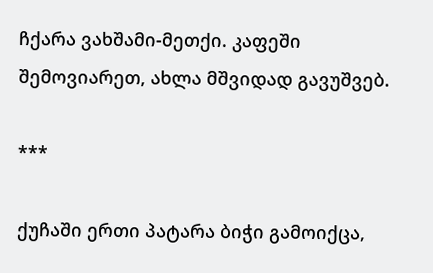ჩქარა ვახშამი-მეთქი. კაფეში შემოვიარეთ, ახლა მშვიდად გავუშვებ.

***

ქუჩაში ერთი პატარა ბიჭი გამოიქცა,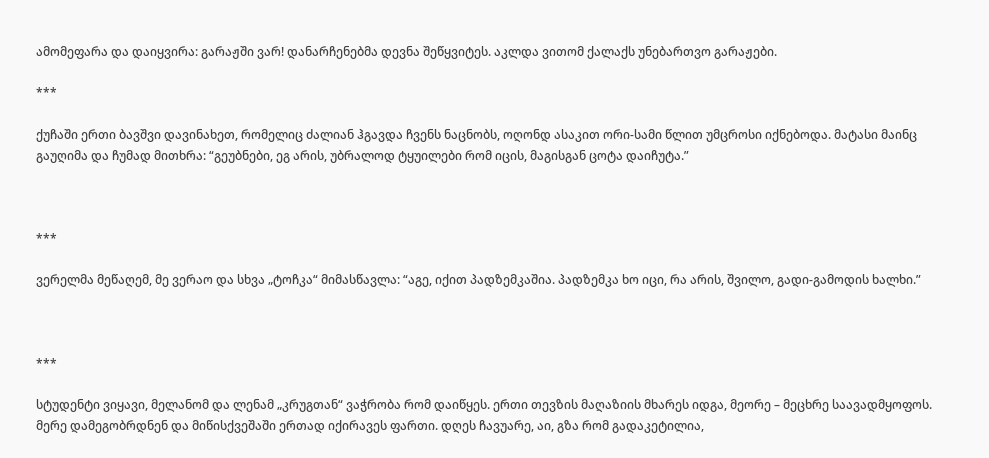ამომეფარა და დაიყვირა: გარაჟში ვარ! დანარჩენებმა დევნა შეწყვიტეს. აკლდა ვითომ ქალაქს უნებართვო გარაჟები.

***

ქუჩაში ერთი ბავშვი დავინახეთ, რომელიც ძალიან ჰგავდა ჩვენს ნაცნობს, ოღონდ ასაკით ორი-სამი წლით უმცროსი იქნებოდა. მატასი მაინც გაუღიმა და ჩუმად მითხრა: “გეუბნები, ეგ არის, უბრალოდ ტყუილები რომ იცის, მაგისგან ცოტა დაიჩუტა.”



***

ვერელმა მეწაღემ, მე ვერაო და სხვა „ტოჩკა“ მიმასწავლა: “აგე, იქით პადზემკაშია. პადზემკა ხო იცი, რა არის, შვილო, გადი-გამოდის ხალხი.”



***

სტუდენტი ვიყავი, მელანომ და ლენამ „კრუგთან“ ვაჭრობა რომ დაიწყეს. ერთი თევზის მაღაზიის მხარეს იდგა, მეორე – მეცხრე საავადმყოფოს. მერე დამეგობრდნენ და მიწისქვეშაში ერთად იქირავეს ფართი. დღეს ჩავუარე, აი, გზა რომ გადაკეტილია,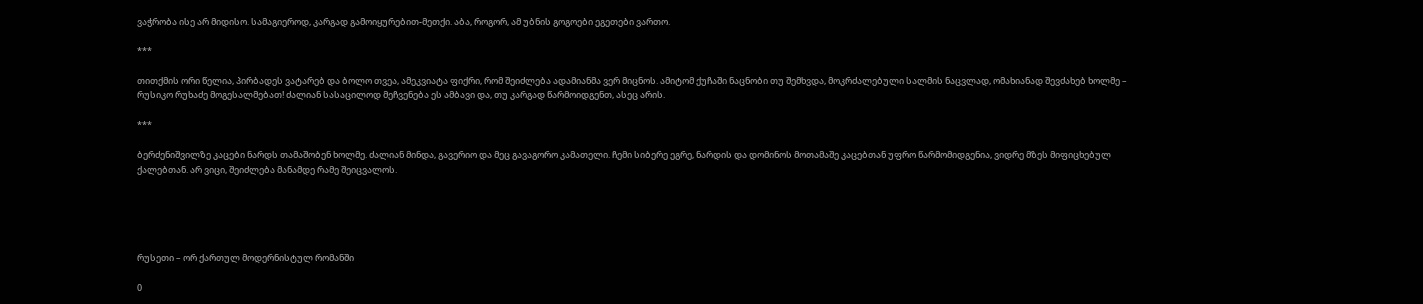ვაჭრობა ისე არ მიდისო. სამაგიეროდ, კარგად გამოიყურებით-მეთქი. აბა, როგორ, ამ უბნის გოგოები ეგეთები ვართო.

***

თითქმის ორი წელია, პირბადეს ვატარებ და ბოლო თვეა, ამეკვიატა ფიქრი, რომ შეიძლება ადამიანმა ვერ მიცნოს. ამიტომ ქუჩაში ნაცნობი თუ შემხვდა, მოკრძალებული სალმის ნაცვლად, ომახიანად შევძახებ ხოლმე – რუსიკო რუხაძე მოგესალმებათ! ძალიან სასაცილოდ მეჩვენება ეს ამბავი და, თუ კარგად წარმოიდგენთ, ასეც არის.

***

ბერძენიშვილზე კაცები ნარდს თამაშობენ ხოლმე. ძალიან მინდა, გავერიო და მეც გავაგორო კამათელი. ჩემი სიბერე ეგრე, ნარდის და დომინოს მოთამაშე კაცებთან უფრო წარმომიდგენია, ვიდრე მზეს მიფიცხებულ ქალებთან. არ ვიცი, შეიძლება მანამდე რამე შეიცვალოს.





რუსეთი – ორ ქართულ მოდერნისტულ რომანში

0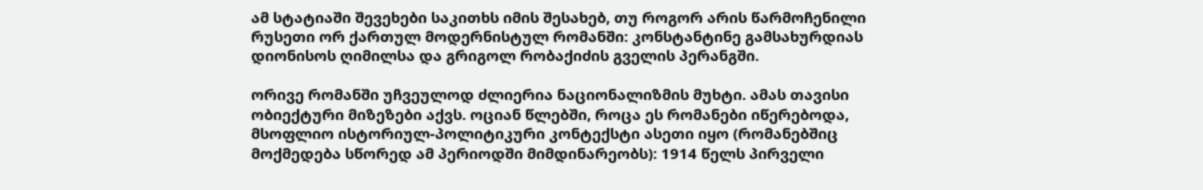ამ სტატიაში შევეხები საკითხს იმის შესახებ, თუ როგორ არის წარმოჩენილი რუსეთი ორ ქართულ მოდერნისტულ რომანში: კონსტანტინე გამსახურდიას დიონისოს ღიმილსა და გრიგოლ რობაქიძის გველის პერანგში.

ორივე რომანში უჩვეულოდ ძლიერია ნაციონალიზმის მუხტი. ამას თავისი ობიექტური მიზეზები აქვს. ოციან წლებში, როცა ეს რომანები იწერებოდა, მსოფლიო ისტორიულ-პოლიტიკური კონტექსტი ასეთი იყო (რომანებშიც მოქმედება სწორედ ამ პერიოდში მიმდინარეობს): 1914 წელს პირველი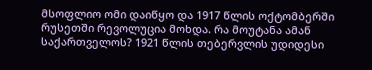მსოფლიო ომი დაიწყო და 1917 წლის ოქტომბერში რუსეთში რევოლუცია მოხდა. რა მოუტანა ამან საქართველოს? 1921 წლის თებერვლის უდიდესი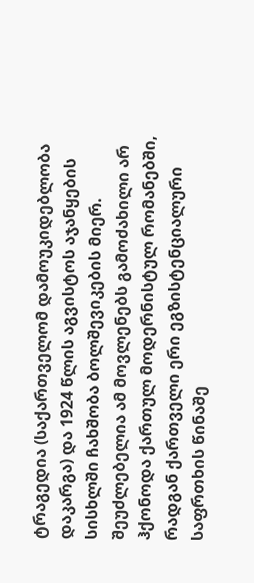ტრაგედია (საქართველომ დამოუკიდებლობა დაკარგა) და 1924 წლის აგვისტოს აჯანყების სისხლში ჩახშობა ბოლშევიკების მიერ. შეუძლებელია ამ მოვლენებს გამოძახილი არ ჰქონოდა ქართულ მოდერნისტულ რომანებში, რადგან ქართველი ერი ეგზისტენციალური საფრთხის წინაშე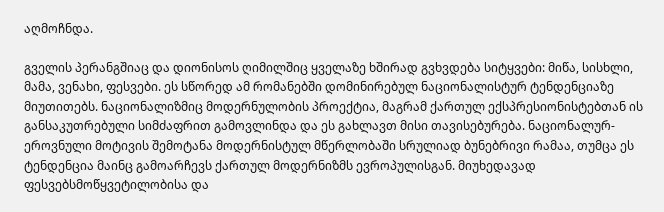აღმოჩნდა.

გველის პერანგშიაც და დიონისოს ღიმილშიც ყველაზე ხშირად გვხვდება სიტყვები: მიწა, სისხლი, მამა, ვენახი, ფესვები. ეს სწორედ ამ რომანებში დომინირებულ ნაციონალისტურ ტენდენციაზე მიუთითებს. ნაციონალიზმიც მოდერნულობის პროექტია, მაგრამ ქართულ ექსპრესიონისტებთან ის განსაკუთრებული სიმძაფრით გამოვლინდა და ეს გახლავთ მისი თავისებურება. ნაციონალურ-ეროვნული მოტივის შემოტანა მოდერნისტულ მწერლობაში სრულიად ბუნებრივი რამაა, თუმცა ეს ტენდენცია მაინც გამოარჩევს ქართულ მოდერნიზმს ევროპულისგან. მიუხედავად ფესვებსმოწყვეტილობისა და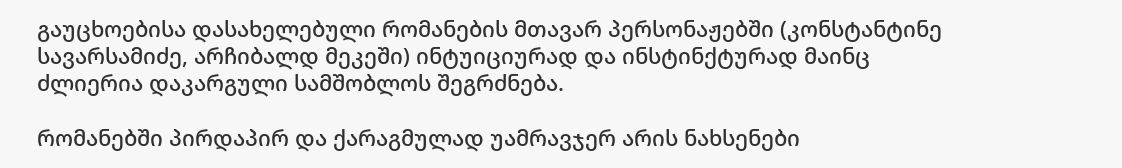გაუცხოებისა დასახელებული რომანების მთავარ პერსონაჟებში (კონსტანტინე სავარსამიძე, არჩიბალდ მეკეში) ინტუიციურად და ინსტინქტურად მაინც ძლიერია დაკარგული სამშობლოს შეგრძნება.

რომანებში პირდაპირ და ქარაგმულად უამრავჯერ არის ნახსენები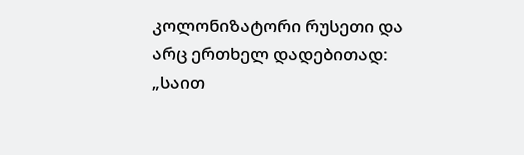კოლონიზატორი რუსეთი და არც ერთხელ დადებითად: „საით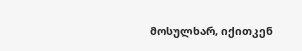მოსულხარ, იქითკენ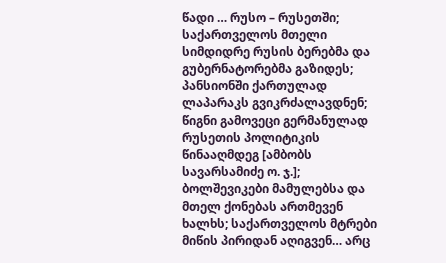წადი … რუსო – რუსეთში; საქართველოს მთელი სიმდიდრე რუსის ბერებმა და გუბერნატორებმა გაზიდეს; პანსიონში ქართულად ლაპარაკს გვიკრძალავდნენ; წიგნი გამოვეცი გერმანულად რუსეთის პოლიტიკის წინააღმდეგ [ამბობს სავარსამიძე ო. ჯ.]; ბოლშევიკები მამულებსა და მთელ ქონებას ართმევენ ხალხს; საქართველოს მტრები მიწის პირიდან აღიგვენ… არც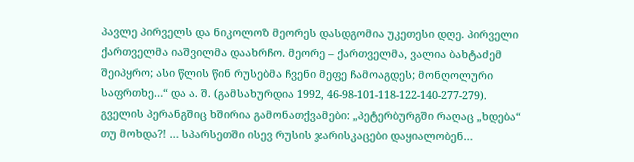პავლე პირველს და ნიკოლოზ მეორეს დასდგომია უკეთესი დღე. პირველი ქართველმა იაშვილმა დაახრჩო. მეორე – ქართველმა, ვალია ბახტაძემ შეიპყრო; ასი წლის წინ რუსებმა ჩვენი მეფე ჩამოაგდეს; მონღოლური საფრთხე…“ და ა. შ. (გამსახურდია 1992, 46-98-101-118-122-140-277-279). გველის პერანგშიც ხშირია გამონათქვამები: „პეტერბურგში რაღაც „ხდება“ თუ მოხდა?! … სპარსეთში ისევ რუსის ჯარისკაცები დაყიალობენ…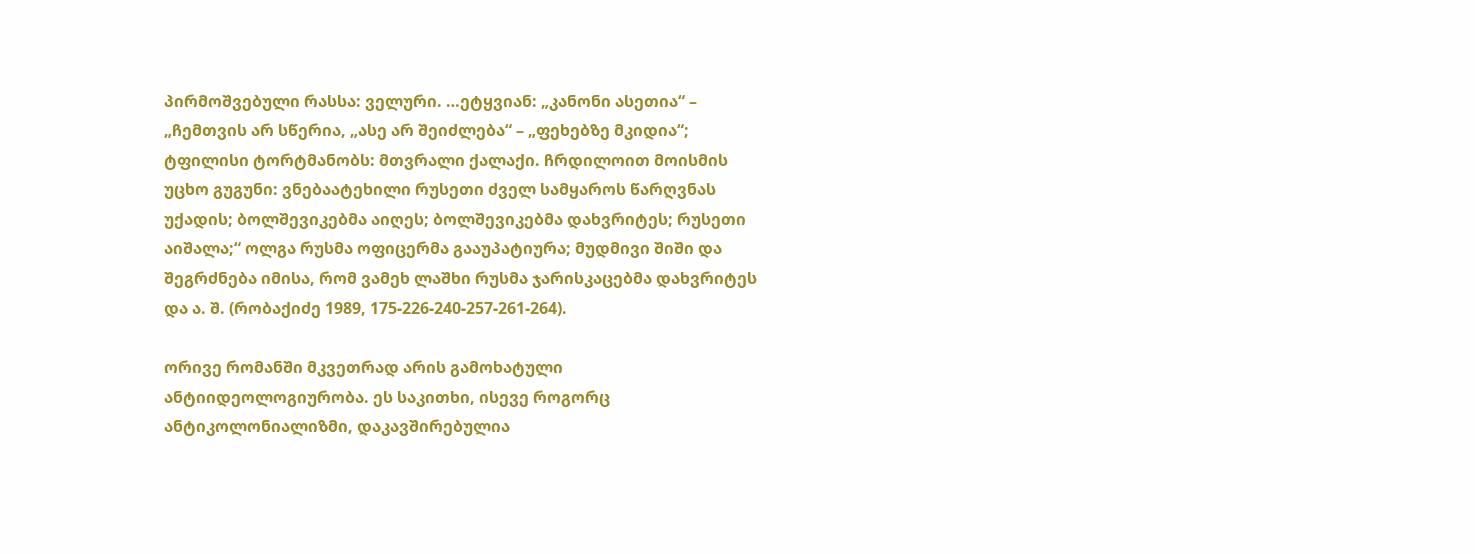პირმოშვებული რასსა: ველური. …ეტყვიან: „კანონი ასეთია“ – „ჩემთვის არ სწერია, „ასე არ შეიძლება“ – „ფეხებზე მკიდია“; ტფილისი ტორტმანობს: მთვრალი ქალაქი. ჩრდილოით მოისმის უცხო გუგუნი: ვნებაატეხილი რუსეთი ძველ სამყაროს წარღვნას უქადის; ბოლშევიკებმა აიღეს; ბოლშევიკებმა დახვრიტეს; რუსეთი აიშალა;“ ოლგა რუსმა ოფიცერმა გააუპატიურა; მუდმივი შიში და შეგრძნება იმისა, რომ ვამეხ ლაშხი რუსმა ჯარისკაცებმა დახვრიტეს და ა. შ. (რობაქიძე 1989, 175-226-240-257-261-264).

ორივე რომანში მკვეთრად არის გამოხატული ანტიიდეოლოგიურობა. ეს საკითხი, ისევე როგორც ანტიკოლონიალიზმი, დაკავშირებულია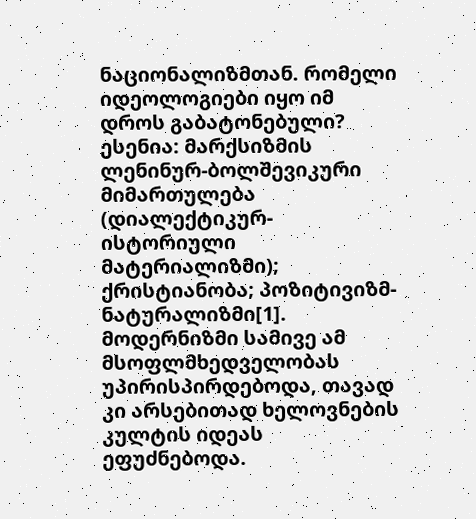ნაციონალიზმთან. რომელი იდეოლოგიები იყო იმ დროს გაბატონებული? ესენია: მარქსიზმის ლენინურ-ბოლშევიკური მიმართულება (დიალექტიკურ-ისტორიული მატერიალიზმი); ქრისტიანობა; პოზიტივიზმ-ნატურალიზმი[1]. მოდერნიზმი სამივე ამ მსოფლმხედველობას უპირისპირდებოდა, თავად კი არსებითად ხელოვნების კულტის იდეას ეფუძნებოდა.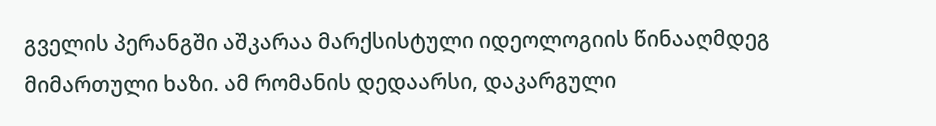გველის პერანგში აშკარაა მარქსისტული იდეოლოგიის წინააღმდეგ მიმართული ხაზი. ამ რომანის დედაარსი, დაკარგული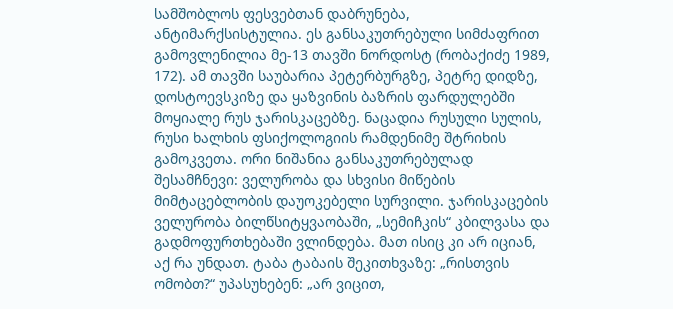სამშობლოს ფესვებთან დაბრუნება, ანტიმარქსისტულია. ეს განსაკუთრებული სიმძაფრით გამოვლენილია მე-13 თავში ნორდოსტ (რობაქიძე 1989, 172). ამ თავში საუბარია პეტერბურგზე, პეტრე დიდზე, დოსტოევსკიზე და ყაზვინის ბაზრის ფარდულებში მოყიალე რუს ჯარისკაცებზე. ნაცადია რუსული სულის, რუსი ხალხის ფსიქოლოგიის რამდენიმე შტრიხის გამოკვეთა. ორი ნიშანია განსაკუთრებულად შესამჩნევი: ველურობა და სხვისი მიწების მიმტაცებლობის დაუოკებელი სურვილი. ჯარისკაცების ველურობა ბილწსიტყვაობაში, „სემიჩკის“ კბილვასა და გადმოფურთხებაში ვლინდება. მათ ისიც კი არ იციან, აქ რა უნდათ. ტაბა ტაბაის შეკითხვაზე: „რისთვის ომობთ?“ უპასუხებენ: „არ ვიცით,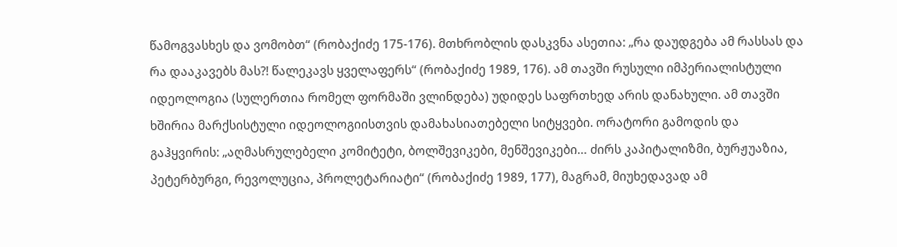წამოგვასხეს და ვომობთ“ (რობაქიძე 175-176). მთხრობლის დასკვნა ასეთია: „რა დაუდგება ამ რასსას და რა დააკავებს მას?! წალეკავს ყველაფერს“ (რობაქიძე 1989, 176). ამ თავში რუსული იმპერიალისტული იდეოლოგია (სულერთია რომელ ფორმაში ვლინდება) უდიდეს საფრთხედ არის დანახული. ამ თავში ხშირია მარქსისტული იდეოლოგიისთვის დამახასიათებელი სიტყვები. ორატორი გამოდის და გაჰყვირის: „აღმასრულებელი კომიტეტი, ბოლშევიკები, მენშევიკები… ძირს კაპიტალიზმი, ბურჟუაზია, პეტერბურგი, რევოლუცია, პროლეტარიატი“ (რობაქიძე 1989, 177), მაგრამ, მიუხედავად ამ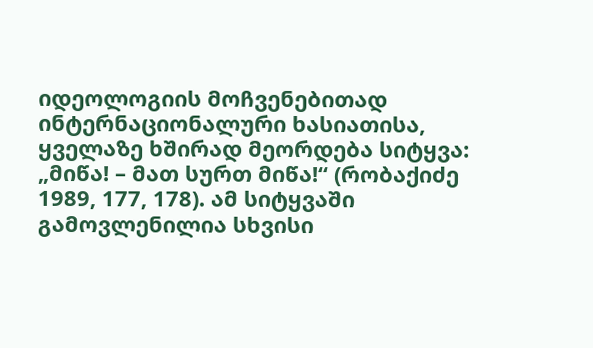იდეოლოგიის მოჩვენებითად ინტერნაციონალური ხასიათისა, ყველაზე ხშირად მეორდება სიტყვა: „მიწა! – მათ სურთ მიწა!“ (რობაქიძე 1989, 177, 178). ამ სიტყვაში გამოვლენილია სხვისი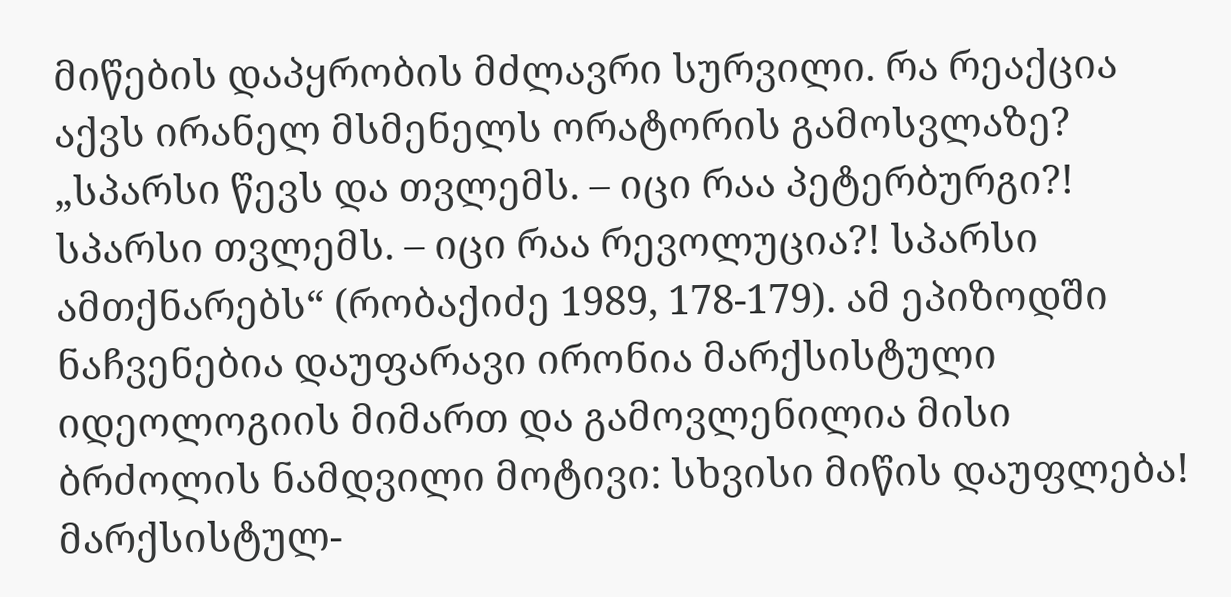მიწების დაპყრობის მძლავრი სურვილი. რა რეაქცია აქვს ირანელ მსმენელს ორატორის გამოსვლაზე? „სპარსი წევს და თვლემს. – იცი რაა პეტერბურგი?! სპარსი თვლემს. – იცი რაა რევოლუცია?! სპარსი ამთქნარებს“ (რობაქიძე 1989, 178-179). ამ ეპიზოდში ნაჩვენებია დაუფარავი ირონია მარქსისტული იდეოლოგიის მიმართ და გამოვლენილია მისი ბრძოლის ნამდვილი მოტივი: სხვისი მიწის დაუფლება! მარქსისტულ-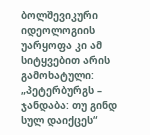ბოლშევიკური იდეოლოგიის უარყოფა კი ამ სიტყვებით არის გამოხატული: „პეტერბურგს – ჯანდაბა: თუ გინდ სულ დაიქცეს“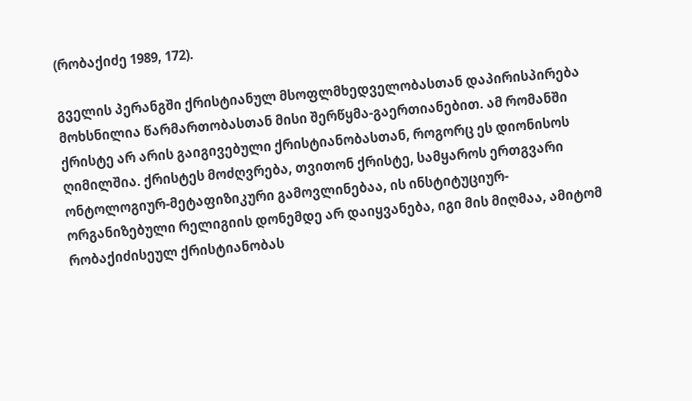(რობაქიძე 1989, 172).

გველის პერანგში ქრისტიანულ მსოფლმხედველობასთან დაპირისპირება მოხსნილია წარმართობასთან მისი შერწყმა-გაერთიანებით. ამ რომანში ქრისტე არ არის გაიგივებული ქრისტიანობასთან, როგორც ეს დიონისოს ღიმილშია. ქრისტეს მოძღვრება, თვითონ ქრისტე, სამყაროს ერთგვარი ონტოლოგიურ-მეტაფიზიკური გამოვლინებაა, ის ინსტიტუციურ-ორგანიზებული რელიგიის დონემდე არ დაიყვანება, იგი მის მიღმაა, ამიტომ რობაქიძისეულ ქრისტიანობას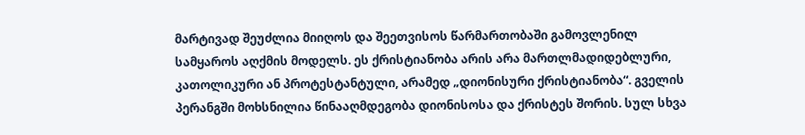მარტივად შეუძლია მიიღოს და შეეთვისოს წარმართობაში გამოვლენილ სამყაროს აღქმის მოდელს. ეს ქრისტიანობა არის არა მართლმადიდებლური, კათოლიკური ან პროტესტანტული, არამედ „დიონისური ქრისტიანობა“. გველის პერანგში მოხსნილია წინააღმდეგობა დიონისოსა და ქრისტეს შორის. სულ სხვა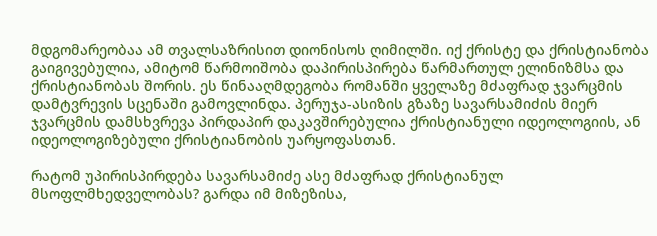მდგომარეობაა ამ თვალსაზრისით დიონისოს ღიმილში. იქ ქრისტე და ქრისტიანობა გაიგივებულია, ამიტომ წარმოიშობა დაპირისპირება წარმართულ ელინიზმსა და ქრისტიანობას შორის. ეს წინააღმდეგობა რომანში ყველაზე მძაფრად ჯვარცმის დამტვრევის სცენაში გამოვლინდა. პერუჯა-ასიზის გზაზე სავარსამიძის მიერ ჯვარცმის დამსხვრევა პირდაპირ დაკავშირებულია ქრისტიანული იდეოლოგიის, ან იდეოლოგიზებული ქრისტიანობის უარყოფასთან.

რატომ უპირისპირდება სავარსამიძე ასე მძაფრად ქრისტიანულ მსოფლმხედველობას? გარდა იმ მიზეზისა,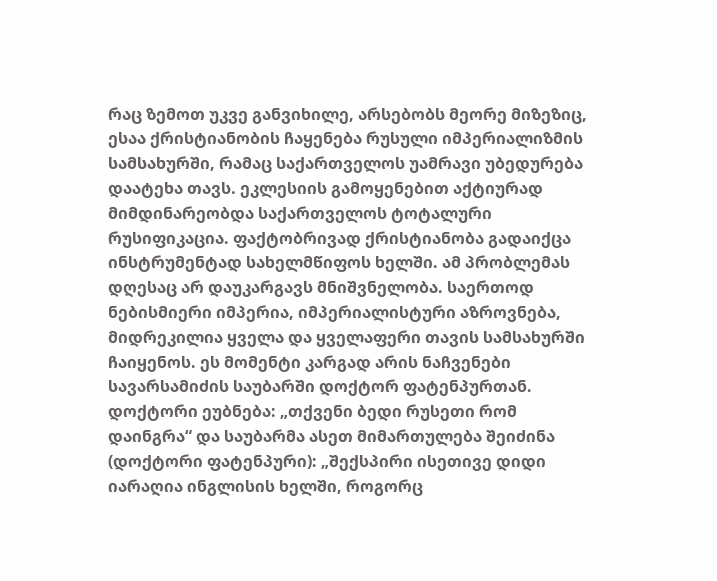რაც ზემოთ უკვე განვიხილე, არსებობს მეორე მიზეზიც, ესაა ქრისტიანობის ჩაყენება რუსული იმპერიალიზმის სამსახურში, რამაც საქართველოს უამრავი უბედურება დაატეხა თავს. ეკლესიის გამოყენებით აქტიურად მიმდინარეობდა საქართველოს ტოტალური რუსიფიკაცია. ფაქტობრივად ქრისტიანობა გადაიქცა ინსტრუმენტად სახელმწიფოს ხელში. ამ პრობლემას დღესაც არ დაუკარგავს მნიშვნელობა. საერთოდ ნებისმიერი იმპერია, იმპერიალისტური აზროვნება, მიდრეკილია ყველა და ყველაფერი თავის სამსახურში ჩაიყენოს. ეს მომენტი კარგად არის ნაჩვენები სავარსამიძის საუბარში დოქტორ ფატენპურთან. დოქტორი ეუბნება: „თქვენი ბედი რუსეთი რომ დაინგრა“ და საუბარმა ასეთ მიმართულება შეიძინა (დოქტორი ფატენპური): „შექსპირი ისეთივე დიდი იარაღია ინგლისის ხელში, როგორც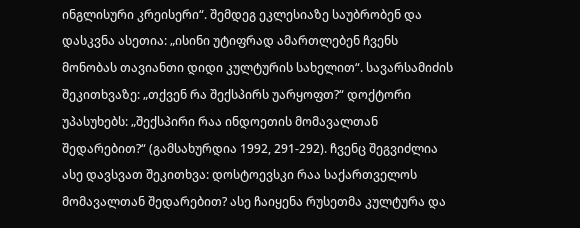ინგლისური კრეისერი“. შემდეგ ეკლესიაზე საუბრობენ და დასკვნა ასეთია: „ისინი უტიფრად ამართლებენ ჩვენს მონობას თავიანთი დიდი კულტურის სახელით“. სავარსამიძის შეკითხვაზე: „თქვენ რა შექსპირს უარყოფთ?“ დოქტორი უპასუხებს: „შექსპირი რაა ინდოეთის მომავალთან შედარებით?“ (გამსახურდია 1992, 291-292). ჩვენც შეგვიძლია ასე დავსვათ შეკითხვა: დოსტოევსკი რაა საქართველოს მომავალთან შედარებით? ასე ჩაიყენა რუსეთმა კულტურა და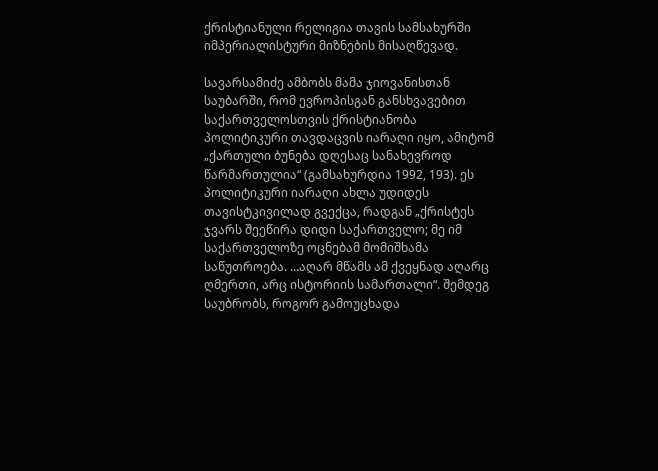ქრისტიანული რელიგია თავის სამსახურში იმპერიალისტური მიზნების მისაღწევად.

სავარსამიძე ამბობს მამა ჯიოვანისთან საუბარში, რომ ევროპისგან განსხვავებით საქართველოსთვის ქრისტიანობა პოლიტიკური თავდაცვის იარაღი იყო, ამიტომ „ქართული ბუნება დღესაც სანახევროდ წარმართულია“ (გამსახურდია 1992, 193). ეს პოლიტიკური იარაღი ახლა უდიდეს თავისტკივილად გვექცა, რადგან „ქრისტეს ჯვარს შეეწირა დიდი საქართველო; მე იმ საქართველოზე ოცნებამ მომიშხამა საწუთროება. …აღარ მწამს ამ ქვეყნად აღარც ღმერთი, არც ისტორიის სამართალი“. შემდეგ საუბრობს, როგორ გამოუცხადა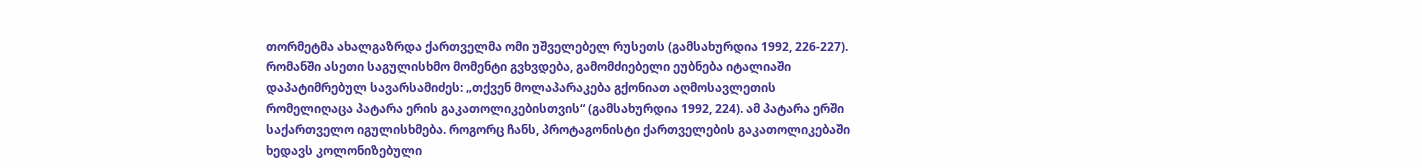თორმეტმა ახალგაზრდა ქართველმა ომი უშველებელ რუსეთს (გამსახურდია 1992, 226-227). რომანში ასეთი საგულისხმო მომენტი გვხვდება, გამომძიებელი ეუბნება იტალიაში დაპატიმრებულ სავარსამიძეს: „თქვენ მოლაპარაკება გქონიათ აღმოსავლეთის რომელიღაცა პატარა ერის გაკათოლიკებისთვის“ (გამსახურდია 1992, 224). ამ პატარა ერში საქართველო იგულისხმება. როგორც ჩანს, პროტაგონისტი ქართველების გაკათოლიკებაში ხედავს კოლონიზებული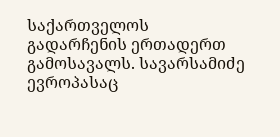საქართველოს გადარჩენის ერთადერთ გამოსავალს. სავარსამიძე ევროპასაც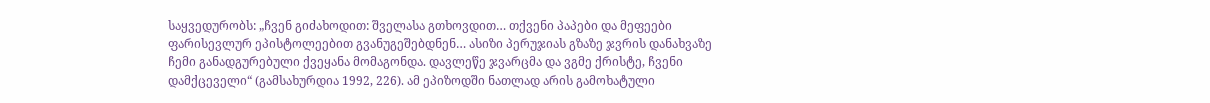საყვედურობს: „ჩვენ გიძახოდით: შველასა გთხოვდით… თქვენი პაპები და მეფეები ფარისევლურ ეპისტოლეებით გვანუგეშებდნენ… ასიზი პერუჯიას გზაზე ჯვრის დანახვაზე ჩემი განადგურებული ქვეყანა მომაგონდა. დავლეწე ჯვარცმა და ვგმე ქრისტე, ჩვენი დამქცეველი“ (გამსახურდია 1992, 226). ამ ეპიზოდში ნათლად არის გამოხატული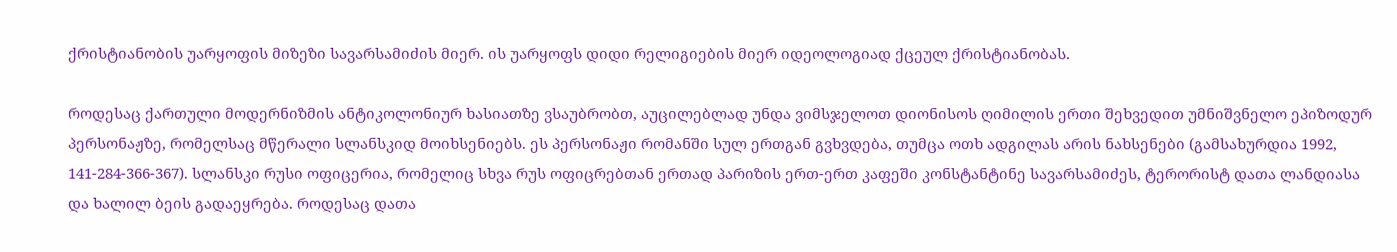ქრისტიანობის უარყოფის მიზეზი სავარსამიძის მიერ. ის უარყოფს დიდი რელიგიების მიერ იდეოლოგიად ქცეულ ქრისტიანობას.

როდესაც ქართული მოდერნიზმის ანტიკოლონიურ ხასიათზე ვსაუბრობთ, აუცილებლად უნდა ვიმსჯელოთ დიონისოს ღიმილის ერთი შეხვედით უმნიშვნელო ეპიზოდურ პერსონაჟზე, რომელსაც მწერალი სლანსკიდ მოიხსენიებს. ეს პერსონაჟი რომანში სულ ერთგან გვხვდება, თუმცა ოთხ ადგილას არის ნახსენები (გამსახურდია 1992, 141-284-366-367). სლანსკი რუსი ოფიცერია, რომელიც სხვა რუს ოფიცრებთან ერთად პარიზის ერთ-ერთ კაფეში კონსტანტინე სავარსამიძეს, ტერორისტ დათა ლანდიასა და ხალილ ბეის გადაეყრება. როდესაც დათა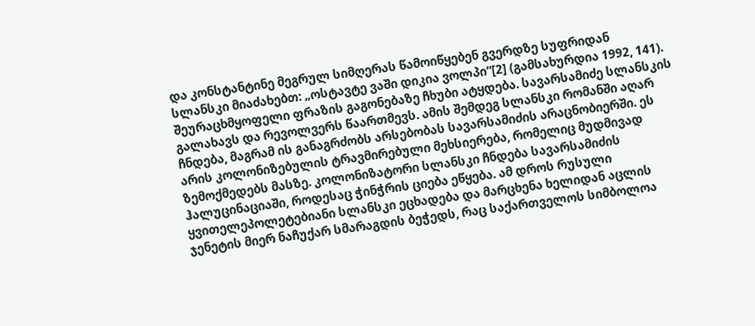და კონსტანტინე მეგრულ სიმღერას წამოიწყებენ გვერდზე სუფრიდან სლანსკი მიაძახებთ: „ოსტავტე ვაში დიკია ვოლპი“[2] (გამსახურდია 1992, 141). შეურაცხმყოფელი ფრაზის გაგონებაზე ჩხუბი ატყდება. სავარსამიძე სლანსკის გალახავს და რევოლვერს წაართმევს. ამის შემდეგ სლანსკი რომანში აღარ ჩნდება, მაგრამ ის განაგრძობს არსებობას სავარსამიძის არაცნობიერში. ეს არის კოლონიზებულის ტრავმირებული მეხსიერება, რომელიც მუდმივად ზემოქმედებს მასზე. კოლონიზატორი სლანსკი ჩნდება სავარსამიძის ჰალუცინაციაში, როდესაც ჭინჭრის ციება ეწყება. ამ დროს რუსული ყვითელეპოლეტებიანი სლანსკი ეცხადება და მარცხენა ხელიდან აცლის ჯენეტის მიერ ნაჩუქარ სმარაგდის ბეჭედს, რაც საქართველოს სიმბოლოა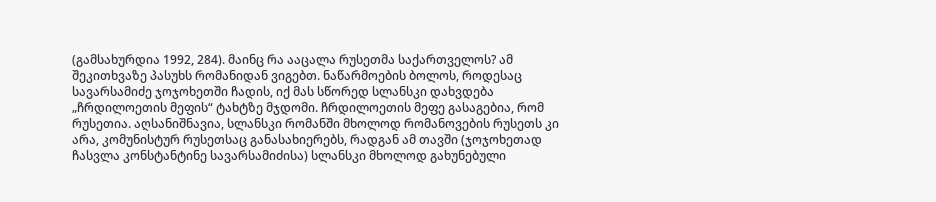(გამსახურდია 1992, 284). მაინც რა ააცალა რუსეთმა საქართველოს? ამ შეკითხვაზე პასუხს რომანიდან ვიგებთ. ნაწარმოების ბოლოს, როდესაც სავარსამიძე ჯოჯოხეთში ჩადის, იქ მას სწორედ სლანსკი დახვდება „ჩრდილოეთის მეფის“ ტახტზე მჯდომი. ჩრდილოეთის მეფე გასაგებია, რომ რუსეთია. აღსანიშნავია, სლანსკი რომანში მხოლოდ რომანოვების რუსეთს კი არა, კომუნისტურ რუსეთსაც განასახიერებს, რადგან ამ თავში (ჯოჯოხეთად ჩასვლა კონსტანტინე სავარსამიძისა) სლანსკი მხოლოდ გახუნებული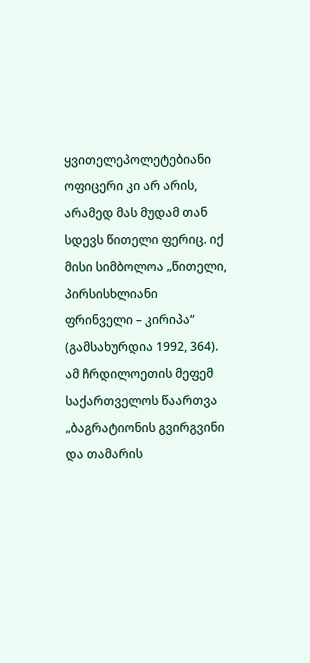ყვითელეპოლეტებიანი ოფიცერი კი არ არის, არამედ მას მუდამ თან სდევს წითელი ფერიც. იქ მისი სიმბოლოა „წითელი, პირსისხლიანი ფრინველი – კირიპა“ (გამსახურდია 1992, 364). ამ ჩრდილოეთის მეფემ საქართველოს წაართვა „ბაგრატიონის გვირგვინი და თამარის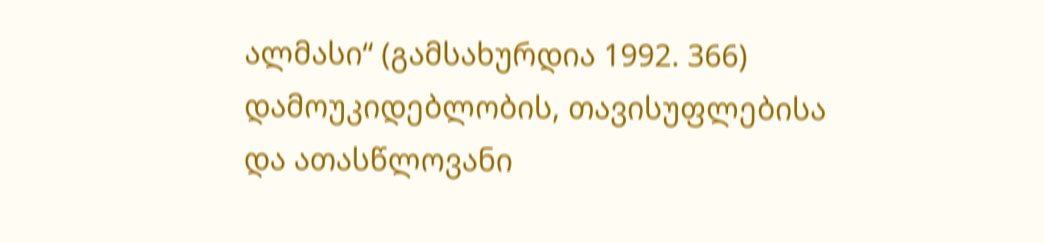ალმასი“ (გამსახურდია 1992. 366) დამოუკიდებლობის, თავისუფლებისა და ათასწლოვანი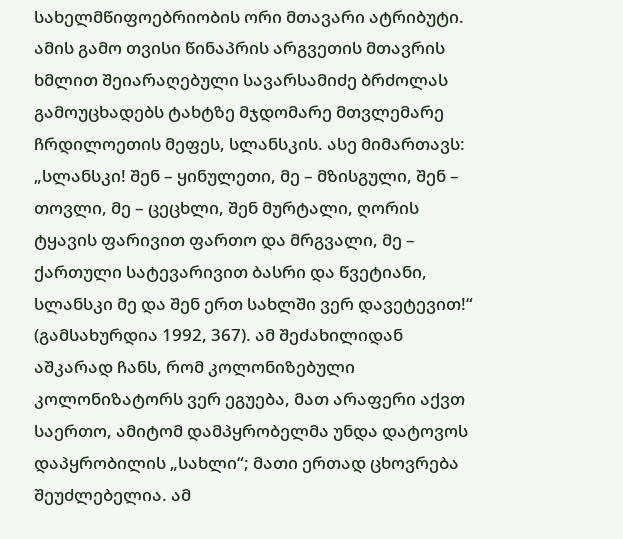სახელმწიფოებრიობის ორი მთავარი ატრიბუტი. ამის გამო თვისი წინაპრის არგვეთის მთავრის ხმლით შეიარაღებული სავარსამიძე ბრძოლას გამოუცხადებს ტახტზე მჯდომარე მთვლემარე ჩრდილოეთის მეფეს, სლანსკის. ასე მიმართავს: „სლანსკი! შენ – ყინულეთი, მე – მზისგული, შენ – თოვლი, მე – ცეცხლი, შენ მურტალი, ღორის ტყავის ფარივით ფართო და მრგვალი, მე – ქართული სატევარივით ბასრი და წვეტიანი, სლანსკი მე და შენ ერთ სახლში ვერ დავეტევით!“ (გამსახურდია 1992, 367). ამ შეძახილიდან აშკარად ჩანს, რომ კოლონიზებული კოლონიზატორს ვერ ეგუება, მათ არაფერი აქვთ საერთო, ამიტომ დამპყრობელმა უნდა დატოვოს დაპყრობილის „სახლი“; მათი ერთად ცხოვრება შეუძლებელია. ამ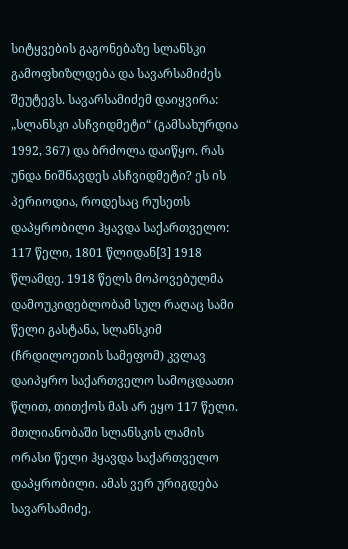სიტყვების გაგონებაზე სლანსკი გამოფხიზლდება და სავარსამიძეს შეუტევს. სავარსამიძემ დაიყვირა: „სლანსკი ასჩვიდმეტი“ (გამსახურდია 1992, 367) და ბრძოლა დაიწყო. რას უნდა ნიშნავდეს ასჩვიდმეტი? ეს ის პერიოდია, როდესაც რუსეთს დაპყრობილი ჰყავდა საქართველო: 117 წელი, 1801 წლიდან[3] 1918 წლამდე. 1918 წელს მოპოვებულმა დამოუკიდებლობამ სულ რაღაც სამი წელი გასტანა, სლანსკიმ (ჩრდილოეთის სამეფომ) კვლავ დაიპყრო საქართველო სამოცდაათი წლით, თითქოს მას არ ეყო 117 წელი. მთლიანობაში სლანსკის ლამის ორასი წელი ჰყავდა საქართველო დაპყრობილი. ამას ვერ ურიგდება სავარსამიძე.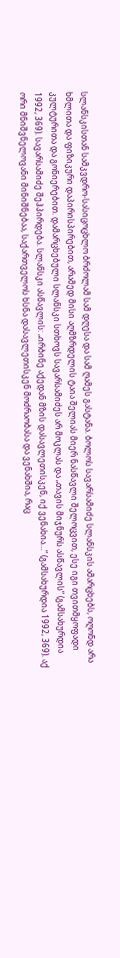სლანსკისთან სამკვდრო-სასიცოცხლო ბრძოლამ სამ დღესა და სამ ღამეს გასტანა. ბოლოს სავარსამიძე სლანსკის ამარცხებს, ოღონდ არა ხმლითა და ფიზიკური დაპირისპირებით, არამედ მისი აღმზრდელის ტაია შელიას მიერ ნასწავლი შელოცვით, ესე იგი თვითმყოფადი კულტურითა და გონიერებით. დამარცხებული სლანსკი სთხოვს სავარსამიძეს არ მოკლას და „თავის მიჯნურს ასწავლის“ (გამსახურდია 1992, 369). სავარსამიძე შეჰპირდება. სლანსკი ასწავლის: „ირბინე აქედან მზის დასავლეთისკენ, იქ ვენახია…“ (გამსახურდია 1992, 369). აქ ორი მნიშვნელოვანი მინიშნებაა, საქართველოს ხსნა დასავლეთისკენ მოძრაობასა და ვენახშია, რაც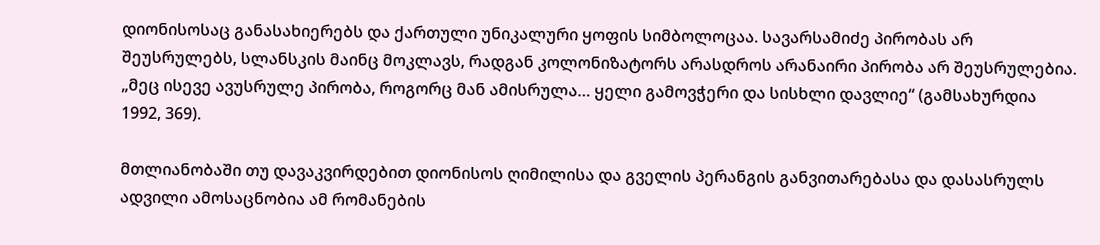დიონისოსაც განასახიერებს და ქართული უნიკალური ყოფის სიმბოლოცაა. სავარსამიძე პირობას არ შეუსრულებს, სლანსკის მაინც მოკლავს, რადგან კოლონიზატორს არასდროს არანაირი პირობა არ შეუსრულებია. „მეც ისევე ავუსრულე პირობა, როგორც მან ამისრულა… ყელი გამოვჭერი და სისხლი დავლიე“ (გამსახურდია 1992, 369).

მთლიანობაში თუ დავაკვირდებით დიონისოს ღიმილისა და გველის პერანგის განვითარებასა და დასასრულს ადვილი ამოსაცნობია ამ რომანების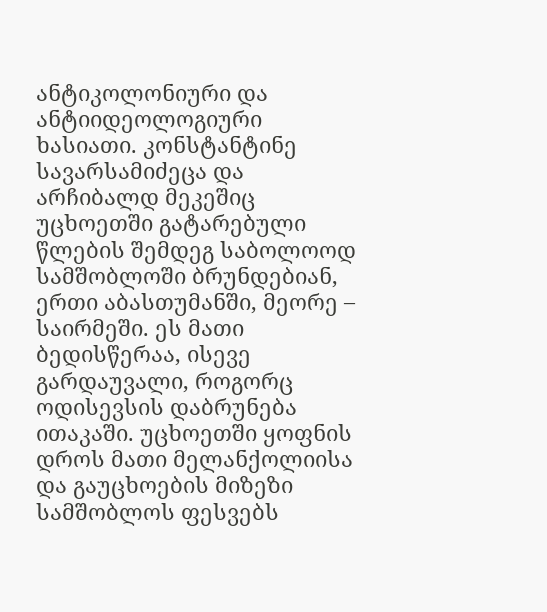ანტიკოლონიური და ანტიიდეოლოგიური ხასიათი. კონსტანტინე სავარსამიძეცა და არჩიბალდ მეკეშიც უცხოეთში გატარებული წლების შემდეგ საბოლოოდ სამშობლოში ბრუნდებიან, ერთი აბასთუმანში, მეორე – საირმეში. ეს მათი ბედისწერაა, ისევე გარდაუვალი, როგორც ოდისევსის დაბრუნება ითაკაში. უცხოეთში ყოფნის დროს მათი მელანქოლიისა და გაუცხოების მიზეზი სამშობლოს ფესვებს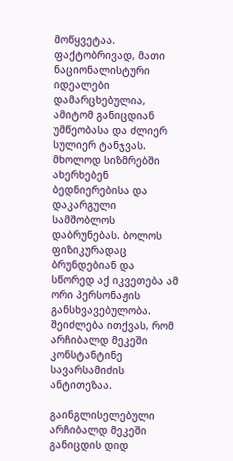მოწყვეტაა. ფაქტობრივად, მათი ნაციონალისტური იდეალები დამარცხებულია, ამიტომ განიცდიან უმწეობასა და ძლიერ სულიერ ტანჯვას. მხოლოდ სიზმრებში ახერხებენ ბედნიერებისა და დაკარგული სამშობლოს დაბრუნებას. ბოლოს ფიზიკურადაც ბრუნდებიან და სწორედ აქ იკვეთება ამ ორი პერსონაჟის განსხვავებულობა. შეიძლება ითქვას, რომ არჩიბალდ მეკეში კონსტანტინე სავარსამიძის ანტითეზაა.

გაინგლისელებული არჩიბალდ მეკეში განიცდის დიდ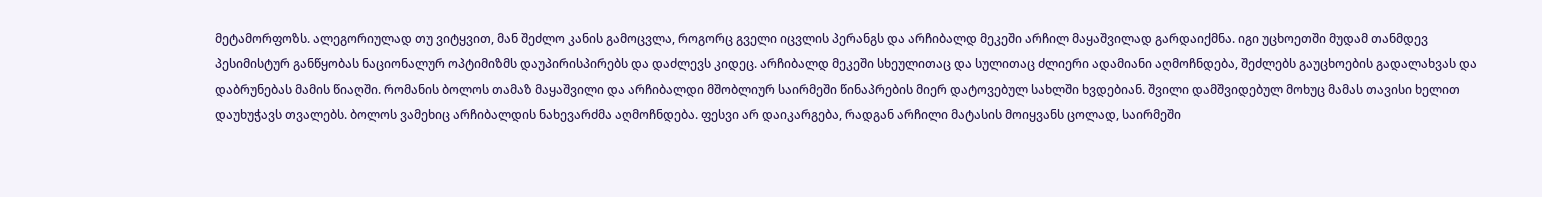მეტამორფოზს. ალეგორიულად თუ ვიტყვით, მან შეძლო კანის გამოცვლა, როგორც გველი იცვლის პერანგს და არჩიბალდ მეკეში არჩილ მაყაშვილად გარდაიქმნა. იგი უცხოეთში მუდამ თანმდევ პესიმისტურ განწყობას ნაციონალურ ოპტიმიზმს დაუპირისპირებს და დაძლევს კიდეც. არჩიბალდ მეკეში სხეულითაც და სულითაც ძლიერი ადამიანი აღმოჩნდება, შეძლებს გაუცხოების გადალახვას და დაბრუნებას მამის წიაღში. რომანის ბოლოს თამაზ მაყაშვილი და არჩიბალდი მშობლიურ საირმეში წინაპრების მიერ დატოვებულ სახლში ხვდებიან. შვილი დამშვიდებულ მოხუც მამას თავისი ხელით დაუხუჭავს თვალებს. ბოლოს ვამეხიც არჩიბალდის ნახევარძმა აღმოჩნდება. ფესვი არ დაიკარგება, რადგან არჩილი მატასის მოიყვანს ცოლად, საირმეში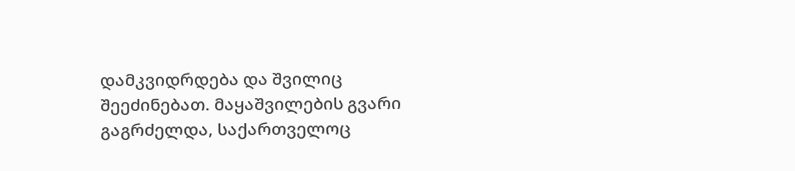დამკვიდრდება და შვილიც შეეძინებათ. მაყაშვილების გვარი გაგრძელდა, საქართველოც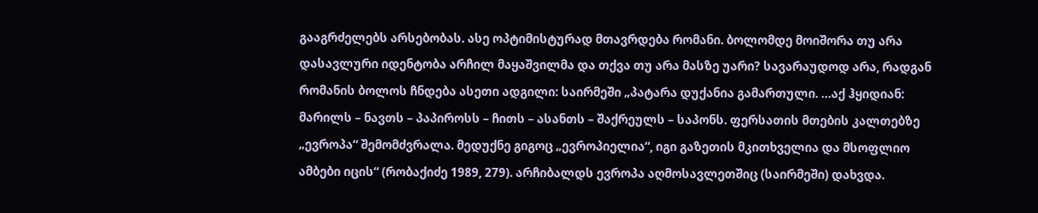გააგრძელებს არსებობას. ასე ოპტიმისტურად მთავრდება რომანი. ბოლომდე მოიშორა თუ არა დასავლური იდენტობა არჩილ მაყაშვილმა და თქვა თუ არა მასზე უარი? სავარაუდოდ არა, რადგან რომანის ბოლოს ჩნდება ასეთი ადგილი: საირმეში „პატარა დუქანია გამართული. …აქ ჰყიდიან: მარილს – ნავთს – პაპიროსს – ჩითს – ასანთს – შაქრეულს – საპონს. ფერსათის მთების კალთებზე „ევროპა“ შემომძვრალა. მედუქნე გიგოც „ევროპიელია“, იგი გაზეთის მკითხველია და მსოფლიო ამბები იცის“ (რობაქიძე 1989, 279). არჩიბალდს ევროპა აღმოსავლეთშიც (საირმეში) დახვდა.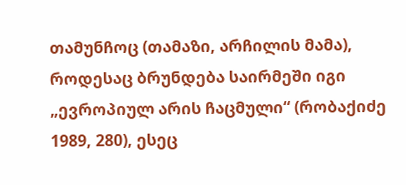თამუნჩოც (თამაზი, არჩილის მამა), როდესაც ბრუნდება საირმეში იგი „ევროპიულ არის ჩაცმული“ (რობაქიძე 1989, 280), ესეც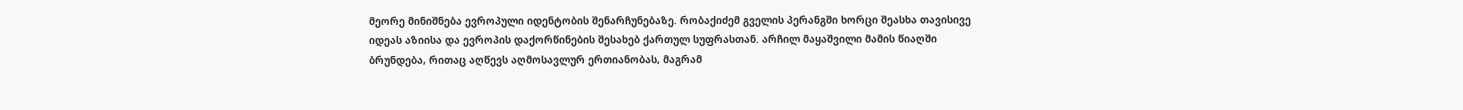მეორე მინიშნება ევროპული იდენტობის შენარჩუნებაზე. რობაქიძემ გველის პერანგში ხორცი შეასხა თავისივე იდეას აზიისა და ევროპის დაქორწინების შესახებ ქართულ სუფრასთან. არჩილ მაყაშვილი მამის წიაღში ბრუნდება, რითაც აღწევს აღმოსავლურ ერთიანობას, მაგრამ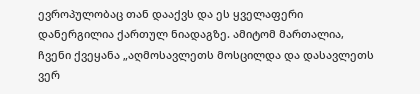ევროპულობაც თან დააქვს და ეს ყველაფერი დანერგილია ქართულ ნიადაგზე. ამიტომ მართალია, ჩვენი ქვეყანა „აღმოსავლეთს მოსცილდა და დასავლეთს ვერ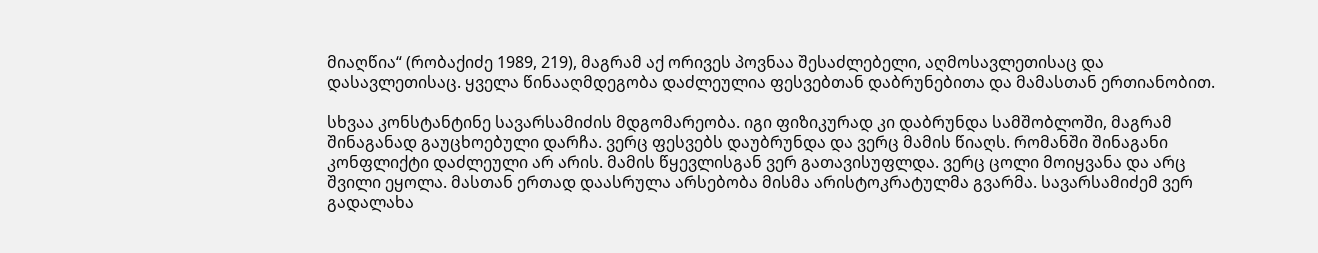მიაღწია“ (რობაქიძე 1989, 219), მაგრამ აქ ორივეს პოვნაა შესაძლებელი, აღმოსავლეთისაც და დასავლეთისაც. ყველა წინააღმდეგობა დაძლეულია ფესვებთან დაბრუნებითა და მამასთან ერთიანობით.

სხვაა კონსტანტინე სავარსამიძის მდგომარეობა. იგი ფიზიკურად კი დაბრუნდა სამშობლოში, მაგრამ შინაგანად გაუცხოებული დარჩა. ვერც ფესვებს დაუბრუნდა და ვერც მამის წიაღს. რომანში შინაგანი კონფლიქტი დაძლეული არ არის. მამის წყევლისგან ვერ გათავისუფლდა. ვერც ცოლი მოიყვანა და არც შვილი ეყოლა. მასთან ერთად დაასრულა არსებობა მისმა არისტოკრატულმა გვარმა. სავარსამიძემ ვერ გადალახა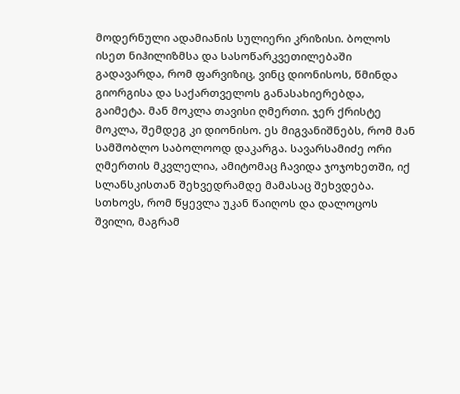მოდერნული ადამიანის სულიერი კრიზისი. ბოლოს ისეთ ნიჰილიზმსა და სასოწარკვეთილებაში გადავარდა, რომ ფარვიზიც, ვინც დიონისოს, წმინდა გიორგისა და საქართველოს განასახიერებდა, გაიმეტა. მან მოკლა თავისი ღმერთი. ჯერ ქრისტე მოკლა, შემდეგ კი დიონისო. ეს მიგვანიშნებს, რომ მან სამშობლო საბოლოოდ დაკარგა. სავარსამიძე ორი ღმერთის მკვლელია, ამიტომაც ჩავიდა ჯოჯოხეთში, იქ სლანსკისთან შეხვედრამდე მამასაც შეხვდება. სთხოვს, რომ წყევლა უკან წაიღოს და დალოცოს შვილი, მაგრამ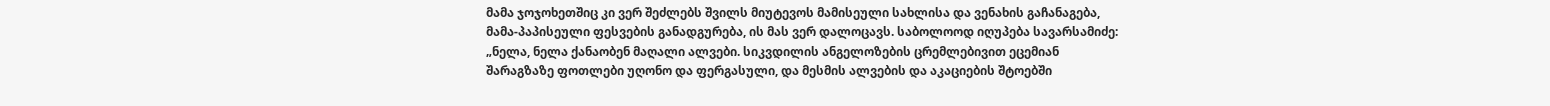მამა ჯოჯოხეთშიც კი ვერ შეძლებს შვილს მიუტევოს მამისეული სახლისა და ვენახის გაჩანაგება, მამა-პაპისეული ფესვების განადგურება, ის მას ვერ დალოცავს. საბოლოოდ იღუპება სავარსამიძე: „ნელა, ნელა ქანაობენ მაღალი ალვები. სიკვდილის ანგელოზების ცრემლებივით ეცემიან შარაგზაზე ფოთლები უღონო და ფერგასული, და მესმის ალვების და აკაციების შტოებში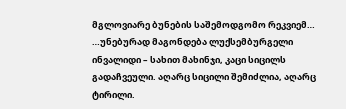მგლოვიარე ბუნების საშემოდგომო რეკვიემ… …უნებურად მაგონდება ლუქსემბურგელი ინვალიდი – სახით მახინჯი, კაცი სიცილს გადაჩვეული. აღარც სიცილი შემიძლია, აღარც ტირილი.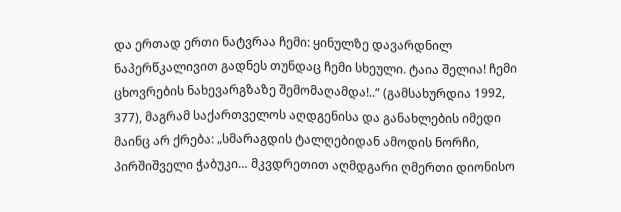და ერთად ერთი ნატვრაა ჩემი: ყინულზე დავარდნილ ნაპერწკალივით გადნეს თუნდაც ჩემი სხეული. ტაია შელია! ჩემი ცხოვრების ნახევარგზაზე შემომაღამდა!..“ (გამსახურდია 1992, 377), მაგრამ საქართველოს აღდგენისა და განახლების იმედი მაინც არ ქრება: „სმარაგდის ტალღებიდან ამოდის ნორჩი, პირშიშველი ჭაბუკი… მკვდრეთით აღმდგარი ღმერთი დიონისო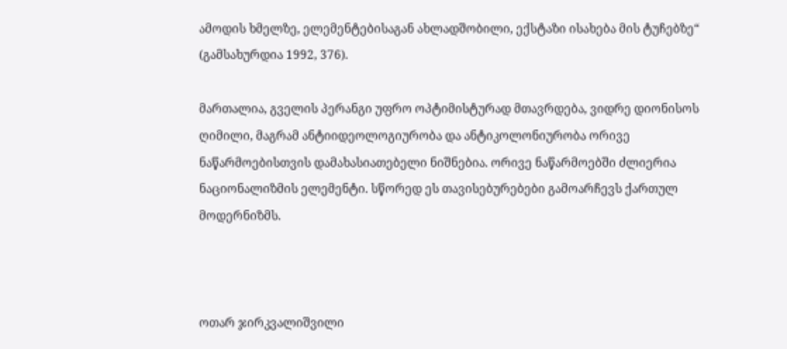ამოდის ხმელზე, ელემენტებისაგან ახლადშობილი, ექსტაზი ისახება მის ტუჩებზე“ (გამსახურდია 1992, 376).

მართალია, გველის პერანგი უფრო ოპტიმისტურად მთავრდება, ვიდრე დიონისოს ღიმილი, მაგრამ ანტიიდეოლოგიურობა და ანტიკოლონიურობა ორივე ნაწარმოებისთვის დამახასიათებელი ნიშნებია. ორივე ნაწარმოებში ძლიერია ნაციონალიზმის ელემენტი. სწორედ ეს თავისებურებები გამოარჩევს ქართულ მოდერნიზმს.



ოთარ ჯირკვალიშვილი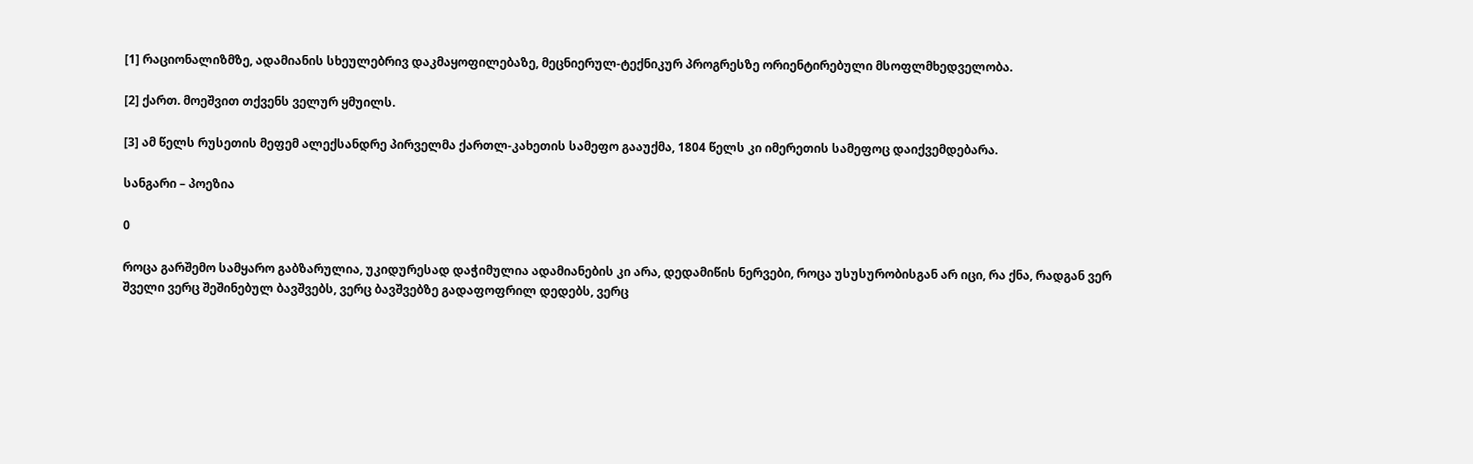[1] რაციონალიზმზე, ადამიანის სხეულებრივ დაკმაყოფილებაზე, მეცნიერულ-ტექნიკურ პროგრესზე ორიენტირებული მსოფლმხედველობა.

[2] ქართ. მოეშვით თქვენს ველურ ყმუილს.

[3] ამ წელს რუსეთის მეფემ ალექსანდრე პირველმა ქართლ-კახეთის სამეფო გააუქმა, 1804 წელს კი იმერეთის სამეფოც დაიქვემდებარა.

სანგარი – პოეზია

0

როცა გარშემო სამყარო გაბზარულია, უკიდურესად დაჭიმულია ადამიანების კი არა, დედამიწის ნერვები, როცა უსუსურობისგან არ იცი, რა ქნა, რადგან ვერ შველი ვერც შეშინებულ ბავშვებს, ვერც ბავშვებზე გადაფოფრილ დედებს, ვერც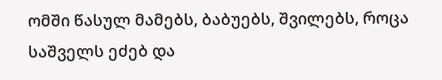ომში წასულ მამებს, ბაბუებს, შვილებს, როცა საშველს ეძებ და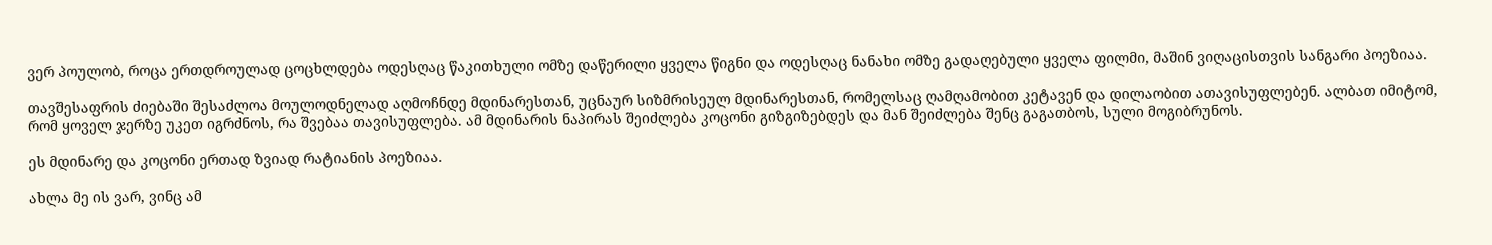ვერ პოულობ, როცა ერთდროულად ცოცხლდება ოდესღაც წაკითხული ომზე დაწერილი ყველა წიგნი და ოდესღაც ნანახი ომზე გადაღებული ყველა ფილმი, მაშინ ვიღაცისთვის სანგარი პოეზიაა.

თავშესაფრის ძიებაში შესაძლოა მოულოდნელად აღმოჩნდე მდინარესთან, უცნაურ სიზმრისეულ მდინარესთან, რომელსაც ღამღამობით კეტავენ და დილაობით ათავისუფლებენ. ალბათ იმიტომ, რომ ყოველ ჯერზე უკეთ იგრძნოს, რა შვებაა თავისუფლება. ამ მდინარის ნაპირას შეიძლება კოცონი გიზგიზებდეს და მან შეიძლება შენც გაგათბოს, სული მოგიბრუნოს.

ეს მდინარე და კოცონი ერთად ზვიად რატიანის პოეზიაა.

ახლა მე ის ვარ, ვინც ამ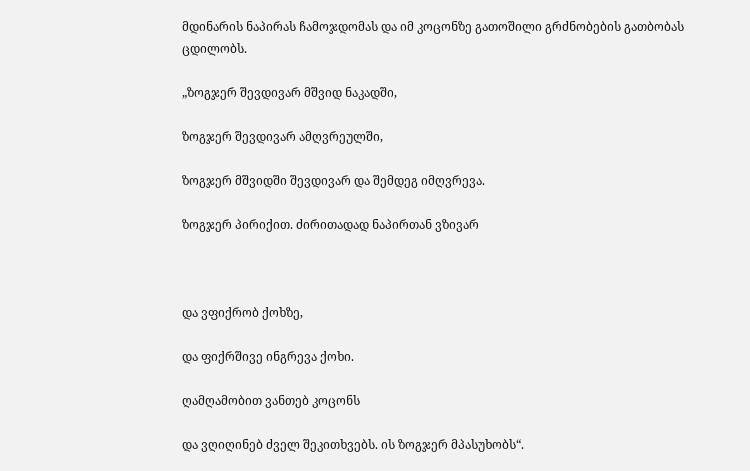მდინარის ნაპირას ჩამოჯდომას და იმ კოცონზე გათოშილი გრძნობების გათბობას ცდილობს.

„ზოგჯერ შევდივარ მშვიდ ნაკადში,

ზოგჯერ შევდივარ ამღვრეულში,

ზოგჯერ მშვიდში შევდივარ და შემდეგ იმღვრევა.

ზოგჯერ პირიქით. ძირითადად ნაპირთან ვზივარ



და ვფიქრობ ქოხზე,

და ფიქრშივე ინგრევა ქოხი.

ღამღამობით ვანთებ კოცონს

და ვღიღინებ ძველ შეკითხვებს. ის ზოგჯერ მპასუხობს“.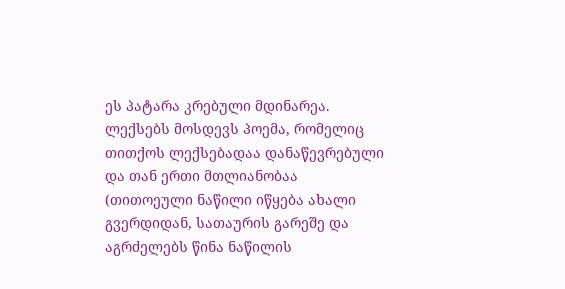ეს პატარა კრებული მდინარეა. ლექსებს მოსდევს პოემა, რომელიც თითქოს ლექსებადაა დანაწევრებული და თან ერთი მთლიანობაა (თითოეული ნაწილი იწყება ახალი გვერდიდან, სათაურის გარეშე და აგრძელებს წინა ნაწილის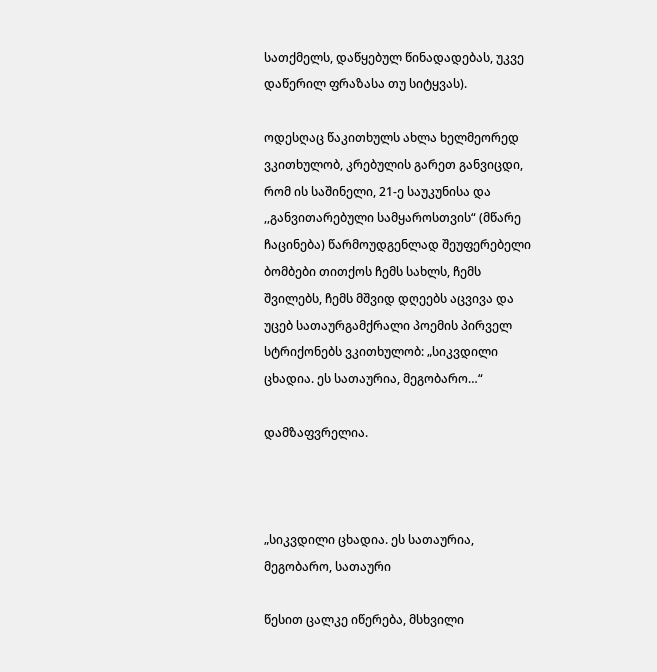სათქმელს, დაწყებულ წინადადებას, უკვე დაწერილ ფრაზასა თუ სიტყვას).

ოდესღაც წაკითხულს ახლა ხელმეორედ ვკითხულობ, კრებულის გარეთ განვიცდი, რომ ის საშინელი, 21-ე საუკუნისა და ,,განვითარებული სამყაროსთვის“ (მწარე ჩაცინება) წარმოუდგენლად შეუფერებელი ბომბები თითქოს ჩემს სახლს, ჩემს შვილებს, ჩემს მშვიდ დღეებს აცვივა და უცებ სათაურგამქრალი პოემის პირველ სტრიქონებს ვკითხულობ: „სიკვდილი ცხადია. ეს სათაურია, მეგობარო…“

დამზაფვრელია.



„სიკვდილი ცხადია. ეს სათაურია, მეგობარო, სათაური

წესით ცალკე იწერება, მსხვილი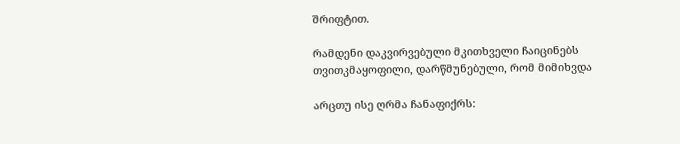შრიფტით.

რამდენი დაკვირვებული მკითხველი ჩაიცინებს თვითკმაყოფილი, დარწმუნებული, რომ მიმიხვდა

არცთუ ისე ღრმა ჩანაფიქრს: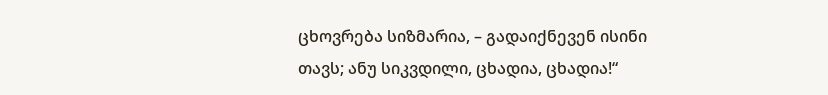ცხოვრება სიზმარია, – გადაიქნევენ ისინი თავს; ანუ სიკვდილი, ცხადია, ცხადია!“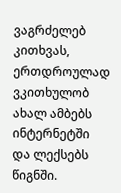ვაგრძელებ კითხვას, ერთდროულად ვკითხულობ ახალ ამბებს ინტერნეტში და ლექსებს წიგნში.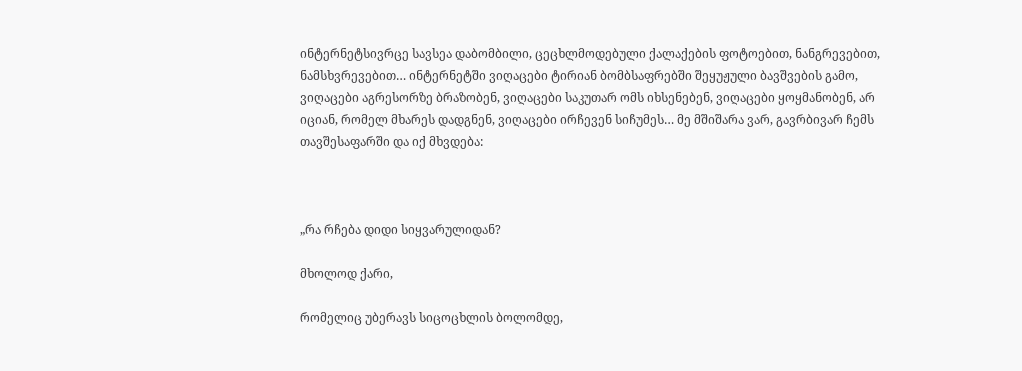ინტერნეტსივრცე სავსეა დაბომბილი, ცეცხლმოდებული ქალაქების ფოტოებით, ნანგრევებით, ნამსხვრევებით… ინტერნეტში ვიღაცები ტირიან ბომბსაფრებში შეყუჟული ბავშვების გამო, ვიღაცები აგრესორზე ბრაზობენ, ვიღაცები საკუთარ ომს იხსენებენ, ვიღაცები ყოყმანობენ, არ იციან, რომელ მხარეს დადგნენ, ვიღაცები ირჩევენ სიჩუმეს… მე მშიშარა ვარ, გავრბივარ ჩემს თავშესაფარში და იქ მხვდება:



„რა რჩება დიდი სიყვარულიდან?

მხოლოდ ქარი,

რომელიც უბერავს სიცოცხლის ბოლომდე,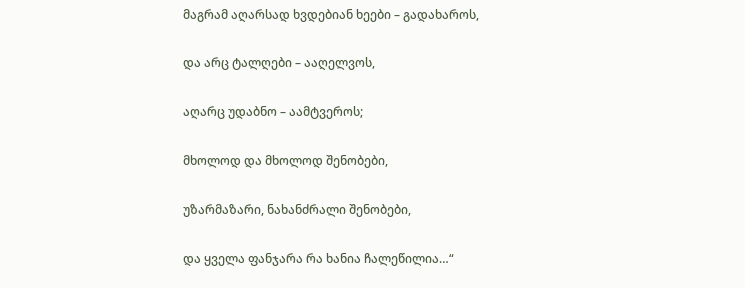მაგრამ აღარსად ხვდებიან ხეები – გადახაროს,

და არც ტალღები – ააღელვოს,

აღარც უდაბნო – აამტვეროს;

მხოლოდ და მხოლოდ შენობები,

უზარმაზარი, ნახანძრალი შენობები,

და ყველა ფანჯარა რა ხანია ჩალეწილია…“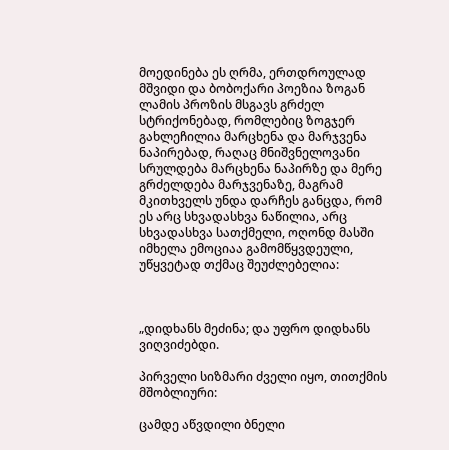მოედინება ეს ღრმა, ერთდროულად მშვიდი და ბობოქარი პოეზია ზოგან ლამის პროზის მსგავს გრძელ სტრიქონებად, რომლებიც ზოგჯერ გახლეჩილია მარცხენა და მარჯვენა ნაპირებად, რაღაც მნიშვნელოვანი სრულდება მარცხენა ნაპირზე და მერე გრძელდება მარჯვენაზე, მაგრამ მკითხველს უნდა დარჩეს განცდა, რომ ეს არც სხვადასხვა ნაწილია, არც სხვადასხვა სათქმელი, ოღონდ მასში იმხელა ემოციაა გამომწყვდეული, უწყვეტად თქმაც შეუძლებელია:



„დიდხანს მეძინა; და უფრო დიდხანს ვიღვიძებდი.

პირველი სიზმარი ძველი იყო, თითქმის მშობლიური:

ცამდე აწვდილი ბნელი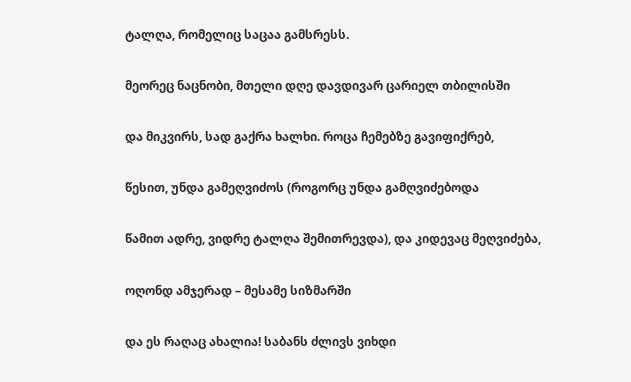ტალღა, რომელიც საცაა გამსრესს.

მეორეც ნაცნობი, მთელი დღე დავდივარ ცარიელ თბილისში

და მიკვირს, სად გაქრა ხალხი. როცა ჩემებზე გავიფიქრებ,

წესით, უნდა გამეღვიძოს (როგორც უნდა გამღვიძებოდა

წამით ადრე, ვიდრე ტალღა შემითრევდა), და კიდევაც მეღვიძება,

ოღონდ ამჯერად – მესამე სიზმარში

და ეს რაღაც ახალია! საბანს ძლივს ვიხდი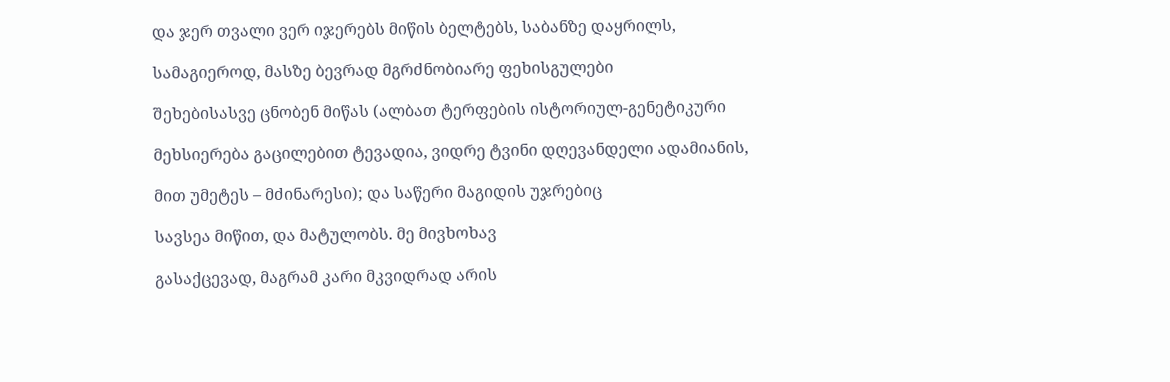და ჯერ თვალი ვერ იჯერებს მიწის ბელტებს, საბანზე დაყრილს,

სამაგიეროდ, მასზე ბევრად მგრძნობიარე ფეხისგულები

შეხებისასვე ცნობენ მიწას (ალბათ ტერფების ისტორიულ-გენეტიკური

მეხსიერება გაცილებით ტევადია, ვიდრე ტვინი დღევანდელი ადამიანის,

მით უმეტეს – მძინარესი); და საწერი მაგიდის უჯრებიც

სავსეა მიწით, და მატულობს. მე მივხოხავ

გასაქცევად, მაგრამ კარი მკვიდრად არის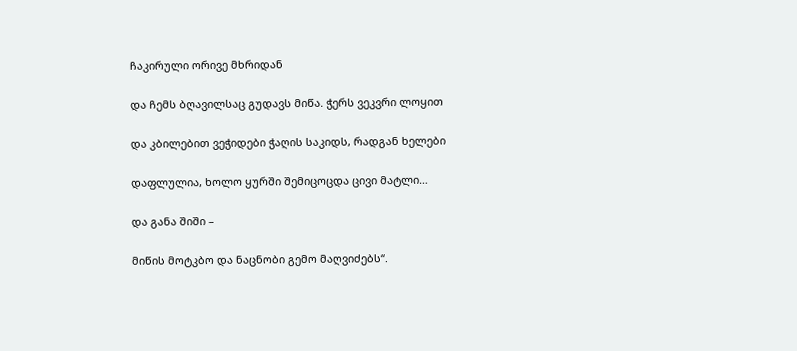ჩაკირული ორივე მხრიდან

და ჩემს ბღავილსაც გუდავს მიწა. ჭერს ვეკვრი ლოყით

და კბილებით ვეჭიდები ჭაღის საკიდს, რადგან ხელები

დაფლულია, ხოლო ყურში შემიცოცდა ცივი მატლი…

და განა შიში –

მიწის მოტკბო და ნაცნობი გემო მაღვიძებს“.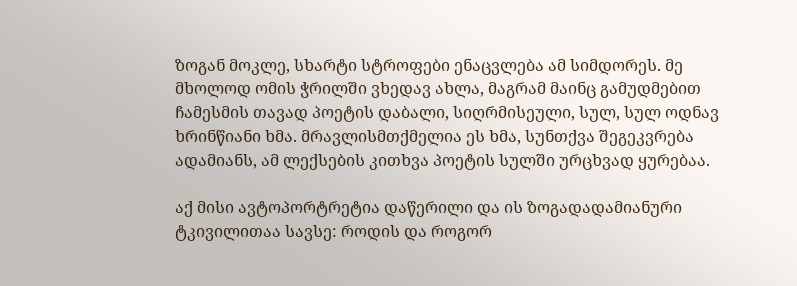ზოგან მოკლე, სხარტი სტროფები ენაცვლება ამ სიმდორეს. მე მხოლოდ ომის ჭრილში ვხედავ ახლა, მაგრამ მაინც გამუდმებით ჩამესმის თავად პოეტის დაბალი, სიღრმისეული, სულ, სულ ოდნავ ხრინწიანი ხმა. მრავლისმთქმელია ეს ხმა, სუნთქვა შეგეკვრება ადამიანს, ამ ლექსების კითხვა პოეტის სულში ურცხვად ყურებაა.

აქ მისი ავტოპორტრეტია დაწერილი და ის ზოგადადამიანური ტკივილითაა სავსე: როდის და როგორ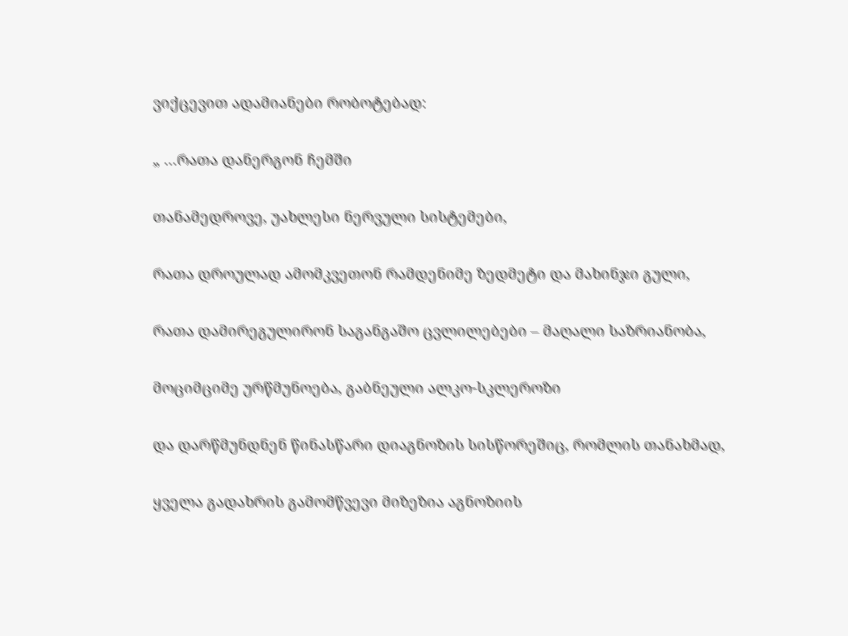ვიქცევით ადამიანები რობოტებად:

„ …რათა დანერგონ ჩემში

თანამედროვე, უახლესი ნერვული სისტემები,

რათა დროულად ამომკვეთონ რამდენიმე ზედმეტი და მახინჯი გული,

რათა დამირეგულირონ საგანგაშო ცვლილებები – მაღალი საზრიანობა,

მოციმციმე ურწმუნოება, გაბნეული ალკო-სკლეროზი

და დარწმუნდნენ წინასწარი დიაგნოზის სისწორეშიც, რომლის თანახმად,

ყველა გადახრის გამომწვევი მიზეზია აგნოზიის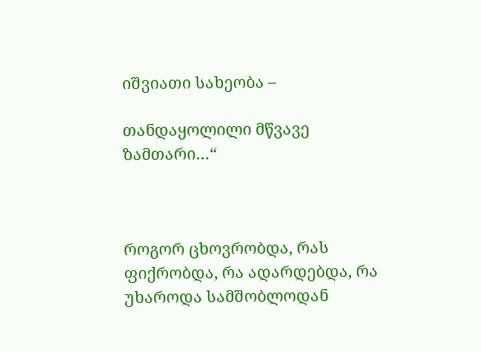იშვიათი სახეობა –

თანდაყოლილი მწვავე ზამთარი…“



როგორ ცხოვრობდა, რას ფიქრობდა, რა ადარდებდა, რა უხაროდა სამშობლოდან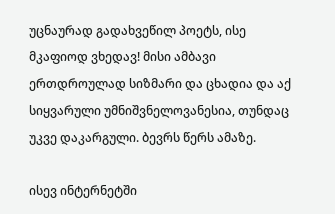უცნაურად გადახვეწილ პოეტს, ისე მკაფიოდ ვხედავ! მისი ამბავი ერთდროულად სიზმარი და ცხადია და აქ სიყვარული უმნიშვნელოვანესია, თუნდაც უკვე დაკარგული. ბევრს წერს ამაზე.

ისევ ინტერნეტში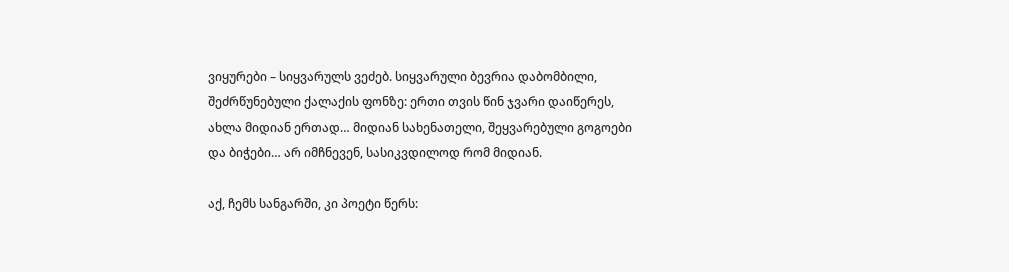ვიყურები – სიყვარულს ვეძებ. სიყვარული ბევრია დაბომბილი, შეძრწუნებული ქალაქის ფონზე: ერთი თვის წინ ჯვარი დაიწერეს, ახლა მიდიან ერთად… მიდიან სახენათელი, შეყვარებული გოგოები და ბიჭები… არ იმჩნევენ, სასიკვდილოდ რომ მიდიან.

აქ, ჩემს სანგარში, კი პოეტი წერს: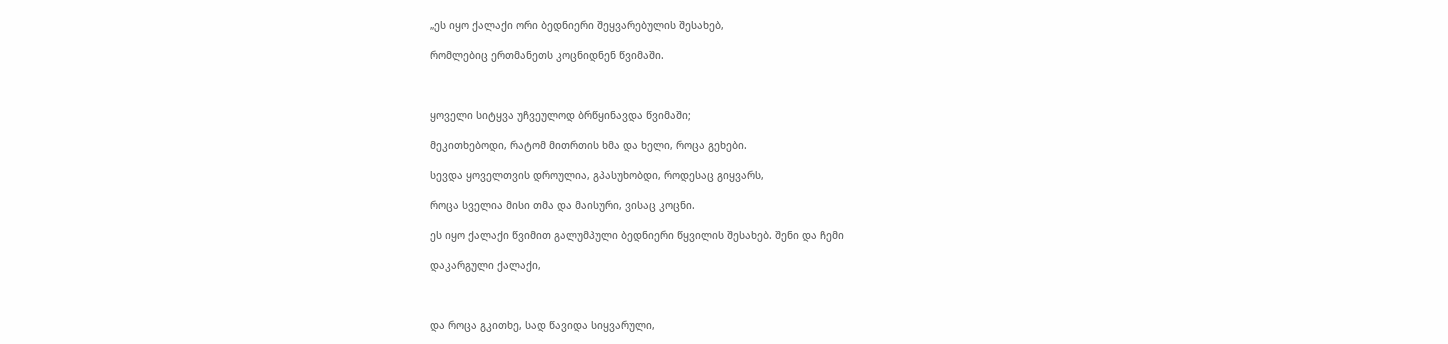„ეს იყო ქალაქი ორი ბედნიერი შეყვარებულის შესახებ,

რომლებიც ერთმანეთს კოცნიდნენ წვიმაში.



ყოველი სიტყვა უჩვეულოდ ბრწყინავდა წვიმაში;

მეკითხებოდი, რატომ მითრთის ხმა და ხელი, როცა გეხები.

სევდა ყოველთვის დროულია, გპასუხობდი, როდესაც გიყვარს,

როცა სველია მისი თმა და მაისური, ვისაც კოცნი.

ეს იყო ქალაქი წვიმით გალუმპული ბედნიერი წყვილის შესახებ. შენი და ჩემი

დაკარგული ქალაქი,



და როცა გკითხე, სად წავიდა სიყვარული,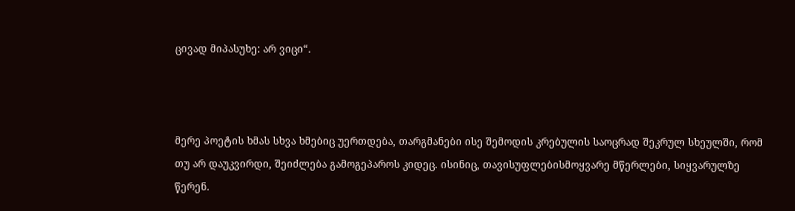ცივად მიპასუხე: არ ვიცი“.



მერე პოეტის ხმას სხვა ხმებიც უერთდება, თარგმანები ისე შემოდის კრებულის საოცრად შეკრულ სხეულში, რომ თუ არ დაუკვირდი, შეიძლება გამოგეპაროს კიდეც. ისინიც, თავისუფლებისმოყვარე მწერლები, სიყვარულზე წერენ.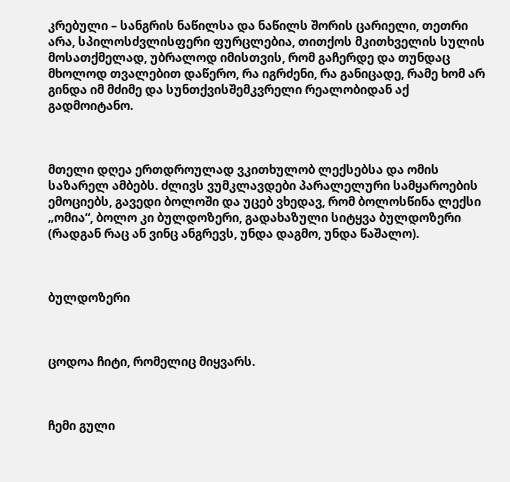კრებული – სანგრის ნაწილსა და ნაწილს შორის ცარიელი, თეთრი არა, სპილოსძვლისფერი ფურცლებია, თითქოს მკითხველის სულის მოსათქმელად, უბრალოდ იმისთვის, რომ გაჩერდე და თუნდაც მხოლოდ თვალებით დაწერო, რა იგრძენი, რა განიცადე, რამე ხომ არ გინდა იმ მძიმე და სუნთქვისშემკვრელი რეალობიდან აქ გადმოიტანო.



მთელი დღეა ერთდროულად ვკითხულობ ლექსებსა და ომის საზარელ ამბებს. ძლივს ვუმკლავდები პარალელური სამყაროების ემოციებს, გავედი ბოლოში და უცებ ვხედავ, რომ ბოლოსწინა ლექსი „ომია“, ბოლო კი ბულდოზერი, გადახაზული სიტყვა ბულდოზერი (რადგან რაც ან ვინც ანგრევს, უნდა დაგმო, უნდა წაშალო).



ბულდოზერი



ცოდოა ჩიტი, რომელიც მიყვარს.



ჩემი გული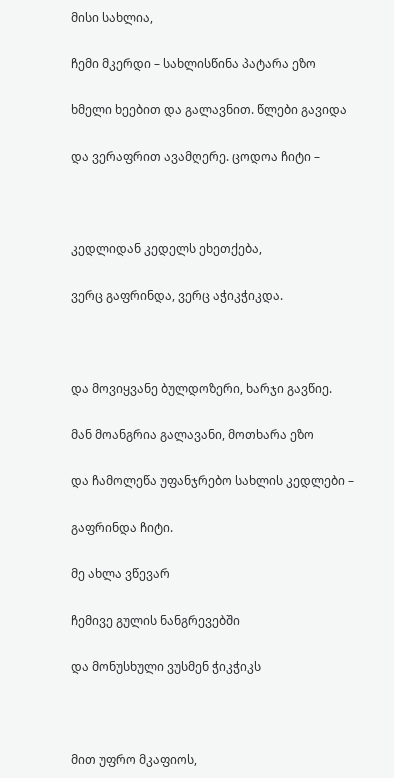მისი სახლია,

ჩემი მკერდი – სახლისწინა პატარა ეზო

ხმელი ხეებით და გალავნით. წლები გავიდა

და ვერაფრით ავამღერე. ცოდოა ჩიტი –



კედლიდან კედელს ეხეთქება,

ვერც გაფრინდა, ვერც აჭიკჭიკდა.



და მოვიყვანე ბულდოზერი, ხარჯი გავწიე.

მან მოანგრია გალავანი, მოთხარა ეზო

და ჩამოლეწა უფანჯრებო სახლის კედლები –

გაფრინდა ჩიტი.

მე ახლა ვწევარ

ჩემივე გულის ნანგრევებში

და მონუსხული ვუსმენ ჭიკჭიკს



მით უფრო მკაფიოს,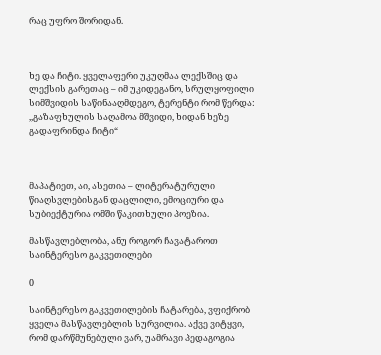რაც უფრო შორიდან.



ხე და ჩიტი. ყველაფერი უკუღმაა ლექსშიც და ლექსის გარეთაც – იმ უკიდეგანო, სრულყოფილი სიმშვიდის საწინააღმდეგო, ტერენტი რომ წერდა: ,,გაზაფხულის საღამოა მშვიდი, ხიდან ხეზე გადაფრინდა ჩიტი“



მაპატიეთ, აი, ასეთია – ლიტერატურული წიაღსვლებისგან დაცლილი, ემოციური და სუბიექტურია ომში წაკითხული პოეზია.

მასწავლებლობა, ანუ როგორ ჩავატაროთ საინტერესო გაკვეთილები

0

საინტერესო გაკვეთილების ჩატარება, ვფიქრობ ყველა მასწავლებლის სურვილია. აქვე ვიტყვი, რომ დარწმუნებული ვარ, უამრავი პედაგოგია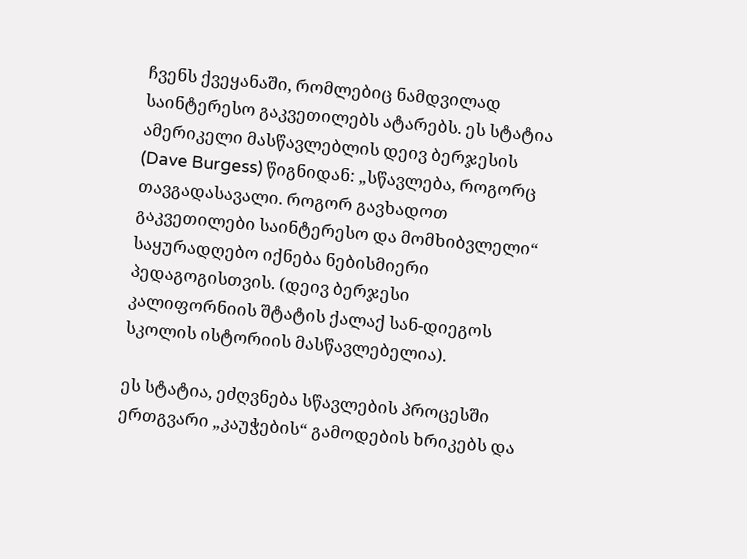ჩვენს ქვეყანაში, რომლებიც ნამდვილად საინტერესო გაკვეთილებს ატარებს. ეს სტატია ამერიკელი მასწავლებლის დეივ ბერჯესის (Dave Burgess) წიგნიდან: „სწავლება, როგორც თავგადასავალი. როგორ გავხადოთ გაკვეთილები საინტერესო და მომხიბვლელი“ საყურადღებო იქნება ნებისმიერი პედაგოგისთვის. (დეივ ბერჯესი კალიფორნიის შტატის ქალაქ სან-დიეგოს სკოლის ისტორიის მასწავლებელია).

ეს სტატია, ეძღვნება სწავლების პროცესში ერთგვარი „კაუჭების“ გამოდების ხრიკებს და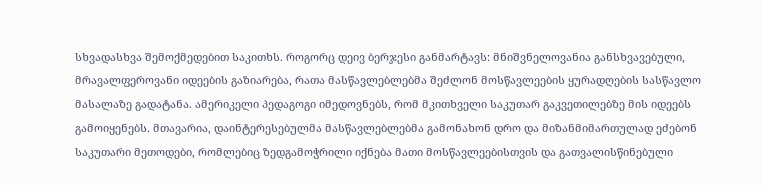სხვადასხვა შემოქმედებით საკითხს. როგორც დეივ ბერჯესი განმარტავს: მნიშვნელოვანია განსხვავებული, მრავალფეროვანი იდეების გაზიარება, რათა მასწავლებლებმა შეძლონ მოსწავლეების ყურადღების სასწავლო მასალაზე გადატანა. ამერიკელი პედაგოგი იმედოვნებს, რომ მკითხველი საკუთარ გაკვეთილებზე მის იდეებს გამოიყენებს. მთავარია, დაინტერესებულმა მასწავლებლებმა გამონახონ დრო და მიზანმიმართულად ეძებონ საკუთარი მეთოდები, რომლებიც ზედგამოჭრილი იქნება მათი მოსწავლეებისთვის და გათვალისწინებული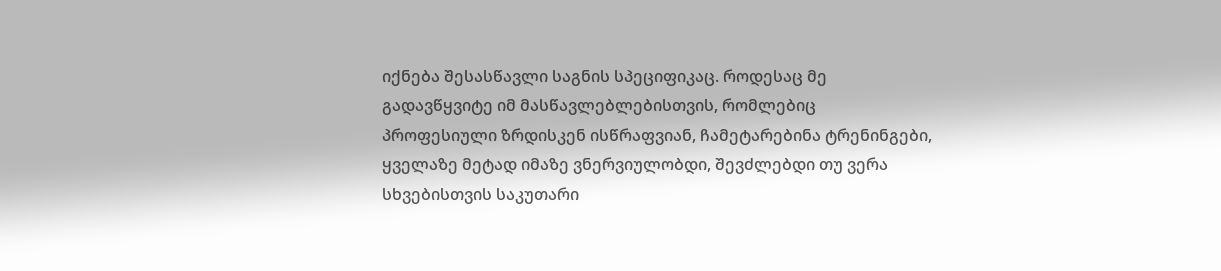იქნება შესასწავლი საგნის სპეციფიკაც. როდესაც მე გადავწყვიტე იმ მასწავლებლებისთვის, რომლებიც პროფესიული ზრდისკენ ისწრაფვიან, ჩამეტარებინა ტრენინგები, ყველაზე მეტად იმაზე ვნერვიულობდი, შევძლებდი თუ ვერა სხვებისთვის საკუთარი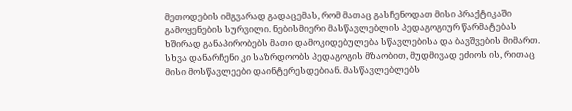მეთოდების იმგვარად გადაცემას, რომ მათაც გასჩენოდათ მისი პრაქტიკაში გამოყენების სურვილი. ნებისმიერი მასწავლებლის პედაგოგიურ წარმატებას ხშირად განაპირობებს მათი დამოკიდებულება სწავლებისა და ბავშვების მიმართ. სხვა დანარჩენი კი საზრდოობს პედაგოგის მზაობით, მუდმივად ეძიოს ის, რითაც მისი მოსწავლეები დაინტერესდებიან. მასწავლებლებს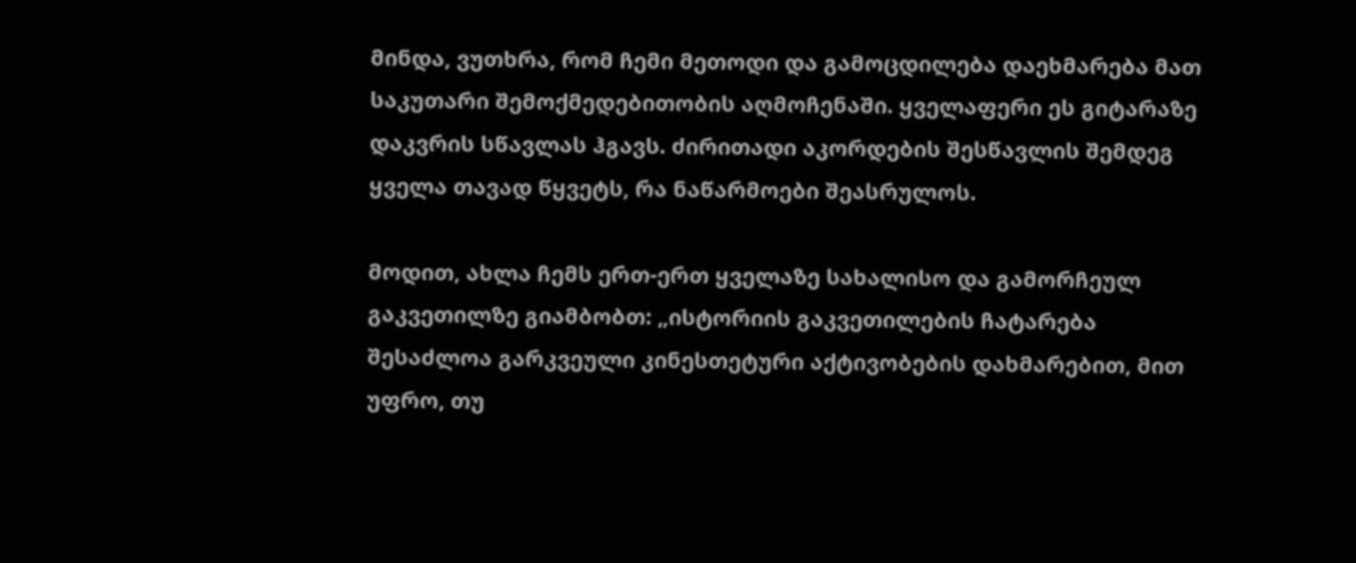მინდა, ვუთხრა, რომ ჩემი მეთოდი და გამოცდილება დაეხმარება მათ საკუთარი შემოქმედებითობის აღმოჩენაში. ყველაფერი ეს გიტარაზე დაკვრის სწავლას ჰგავს. ძირითადი აკორდების შესწავლის შემდეგ ყველა თავად წყვეტს, რა ნაწარმოები შეასრულოს.

მოდით, ახლა ჩემს ერთ-ერთ ყველაზე სახალისო და გამორჩეულ გაკვეთილზე გიამბობთ: „ისტორიის გაკვეთილების ჩატარება შესაძლოა გარკვეული კინესთეტური აქტივობების დახმარებით, მით უფრო, თუ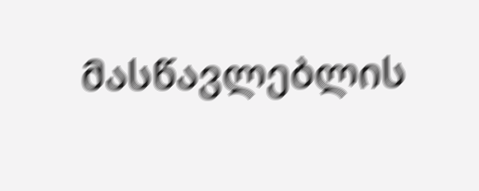მასწავლებლის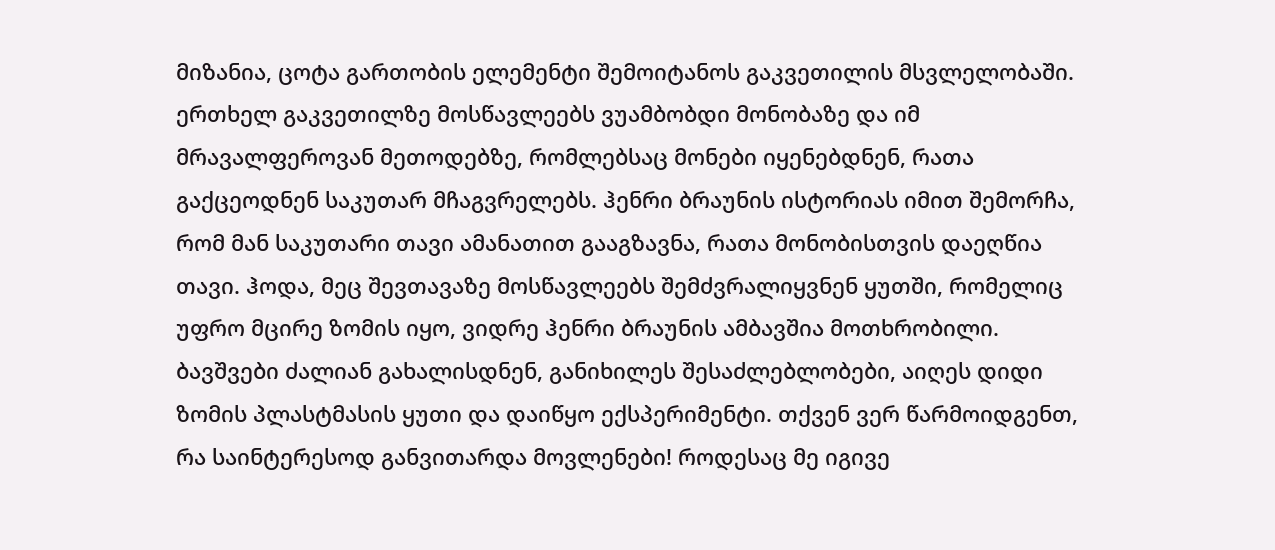მიზანია, ცოტა გართობის ელემენტი შემოიტანოს გაკვეთილის მსვლელობაში. ერთხელ გაკვეთილზე მოსწავლეებს ვუამბობდი მონობაზე და იმ მრავალფეროვან მეთოდებზე, რომლებსაც მონები იყენებდნენ, რათა გაქცეოდნენ საკუთარ მჩაგვრელებს. ჰენრი ბრაუნის ისტორიას იმით შემორჩა, რომ მან საკუთარი თავი ამანათით გააგზავნა, რათა მონობისთვის დაეღწია თავი. ჰოდა, მეც შევთავაზე მოსწავლეებს შემძვრალიყვნენ ყუთში, რომელიც უფრო მცირე ზომის იყო, ვიდრე ჰენრი ბრაუნის ამბავშია მოთხრობილი. ბავშვები ძალიან გახალისდნენ, განიხილეს შესაძლებლობები, აიღეს დიდი ზომის პლასტმასის ყუთი და დაიწყო ექსპერიმენტი. თქვენ ვერ წარმოიდგენთ, რა საინტერესოდ განვითარდა მოვლენები! როდესაც მე იგივე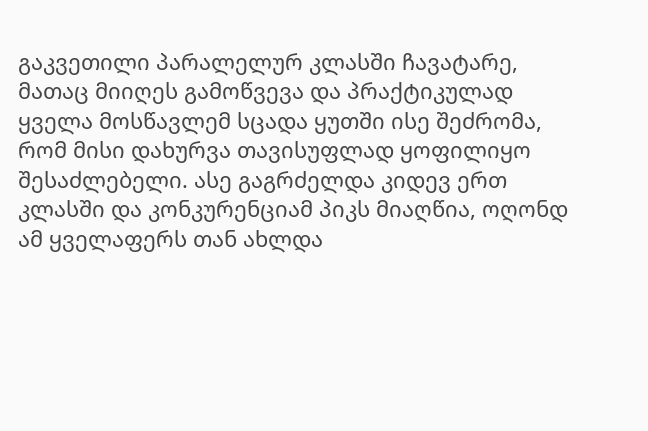გაკვეთილი პარალელურ კლასში ჩავატარე, მათაც მიიღეს გამოწვევა და პრაქტიკულად ყველა მოსწავლემ სცადა ყუთში ისე შეძრომა, რომ მისი დახურვა თავისუფლად ყოფილიყო შესაძლებელი. ასე გაგრძელდა კიდევ ერთ კლასში და კონკურენციამ პიკს მიაღწია, ოღონდ ამ ყველაფერს თან ახლდა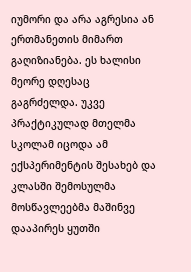იუმორი და არა აგრესია ან ერთმანეთის მიმართ გაღიზიანება. ეს ხალისი მეორე დღესაც გაგრძელდა. უკვე პრაქტიკულად მთელმა სკოლამ იცოდა ამ ექსპერიმენტის შესახებ და კლასში შემოსულმა მოსწავლეებმა მაშინვე დააპირეს ყუთში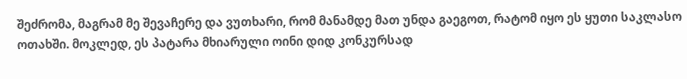შეძრომა, მაგრამ მე შევაჩერე და ვუთხარი, რომ მანამდე მათ უნდა გაეგოთ, რატომ იყო ეს ყუთი საკლასო ოთახში. მოკლედ, ეს პატარა მხიარული ოინი დიდ კონკურსად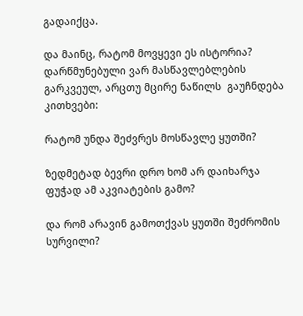გადაიქცა.

და მაინც, რატომ მოვყევი ეს ისტორია? დარწმუნებული ვარ მასწავლებლების გარკვეულ, არცთუ მცირე ნაწილს  გაუჩნდება კითხვები:

რატომ უნდა შეძვრეს მოსწავლე ყუთში?

ზედმეტად ბევრი დრო ხომ არ დაიხარჯა ფუჭად ამ აკვიატების გამო?

და რომ არავინ გამოთქვას ყუთში შეძრომის სურვილი?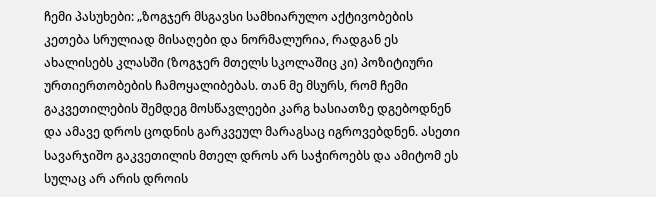ჩემი პასუხები: „ზოგჯერ მსგავსი სამხიარულო აქტივობების კეთება სრულიად მისაღები და ნორმალურია, რადგან ეს ახალისებს კლასში (ზოგჯერ მთელს სკოლაშიც კი) პოზიტიური ურთიერთობების ჩამოყალიბებას. თან მე მსურს, რომ ჩემი გაკვეთილების შემდეგ მოსწავლეები კარგ ხასიათზე დგებოდნენ და ამავე დროს ცოდნის გარკვეულ მარაგსაც იგროვებდნენ. ასეთი სავარჯიშო გაკვეთილის მთელ დროს არ საჭიროებს და ამიტომ ეს სულაც არ არის დროის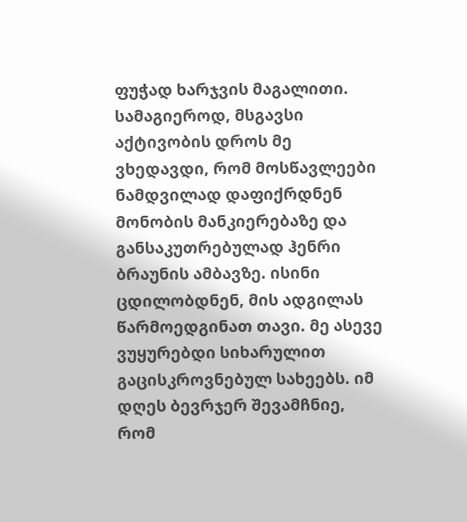ფუჭად ხარჯვის მაგალითი. სამაგიეროდ, მსგავსი აქტივობის დროს მე ვხედავდი, რომ მოსწავლეები ნამდვილად დაფიქრდნენ მონობის მანკიერებაზე და განსაკუთრებულად ჰენრი ბრაუნის ამბავზე. ისინი ცდილობდნენ, მის ადგილას წარმოედგინათ თავი. მე ასევე ვუყურებდი სიხარულით გაცისკროვნებულ სახეებს. იმ დღეს ბევრჯერ შევამჩნიე, რომ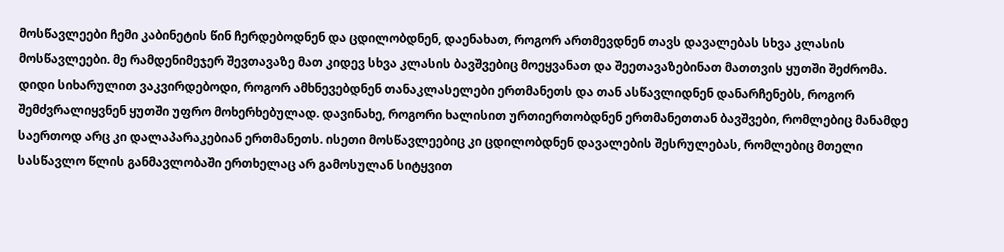მოსწავლეები ჩემი კაბინეტის წინ ჩერდებოდნენ და ცდილობდნენ, დაენახათ, როგორ ართმევდნენ თავს დავალებას სხვა კლასის მოსწავლეები. მე რამდენიმეჯერ შევთავაზე მათ კიდევ სხვა კლასის ბავშვებიც მოეყვანათ და შეეთავაზებინათ მათთვის ყუთში შეძრომა. დიდი სიხარულით ვაკვირდებოდი, როგორ ამხნევებდნენ თანაკლასელები ერთმანეთს და თან ასწავლიდნენ დანარჩენებს, როგორ შემძვრალიყვნენ ყუთში უფრო მოხერხებულად. დავინახე, როგორი ხალისით ურთიერთობდნენ ერთმანეთთან ბავშვები, რომლებიც მანამდე საერთოდ არც კი დალაპარაკებიან ერთმანეთს. ისეთი მოსწავლეებიც კი ცდილობდნენ დავალების შესრულებას, რომლებიც მთელი სასწავლო წლის განმავლობაში ერთხელაც არ გამოსულან სიტყვით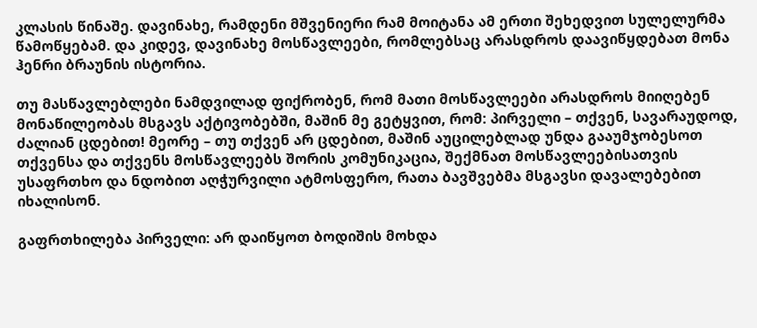კლასის წინაშე. დავინახე, რამდენი მშვენიერი რამ მოიტანა ამ ერთი შეხედვით სულელურმა წამოწყებამ. და კიდევ, დავინახე მოსწავლეები, რომლებსაც არასდროს დაავიწყდებათ მონა ჰენრი ბრაუნის ისტორია.

თუ მასწავლებლები ნამდვილად ფიქრობენ, რომ მათი მოსწავლეები არასდროს მიიღებენ მონაწილეობას მსგავს აქტივობებში, მაშინ მე გეტყვით, რომ: პირველი – თქვენ, სავარაუდოდ, ძალიან ცდებით! მეორე – თუ თქვენ არ ცდებით, მაშინ აუცილებლად უნდა გააუმჯობესოთ თქვენსა და თქვენს მოსწავლეებს შორის კომუნიკაცია, შექმნათ მოსწავლეებისათვის უსაფრთხო და ნდობით აღჭურვილი ატმოსფერო, რათა ბავშვებმა მსგავსი დავალებებით იხალისონ.

გაფრთხილება პირველი: არ დაიწყოთ ბოდიშის მოხდა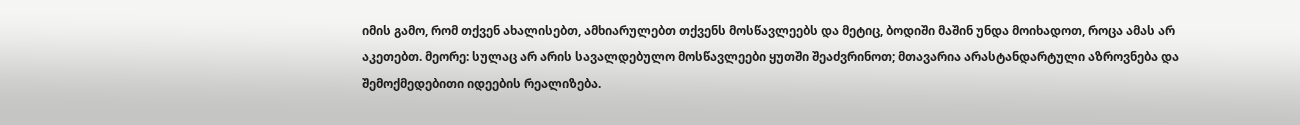იმის გამო, რომ თქვენ ახალისებთ, ამხიარულებთ თქვენს მოსწავლეებს და მეტიც, ბოდიში მაშინ უნდა მოიხადოთ, როცა ამას არ აკეთებთ. მეორე: სულაც არ არის სავალდებულო მოსწავლეები ყუთში შეაძვრინოთ; მთავარია არასტანდარტული აზროვნება და შემოქმედებითი იდეების რეალიზება.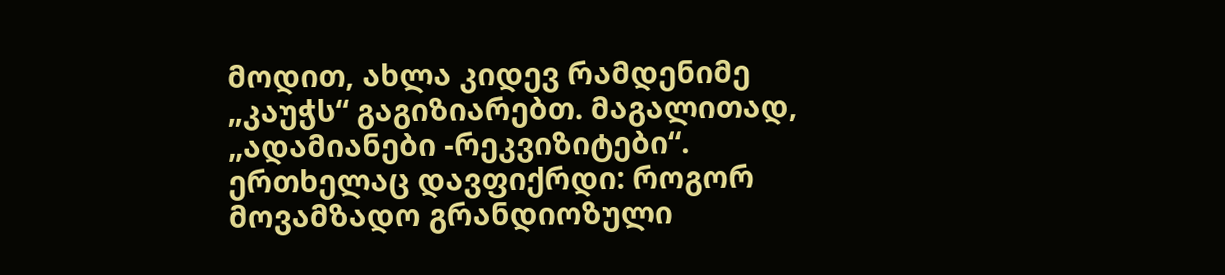მოდით, ახლა კიდევ რამდენიმე „კაუჭს“ გაგიზიარებთ. მაგალითად, „ადამიანები -რეკვიზიტები“. ერთხელაც დავფიქრდი: როგორ მოვამზადო გრანდიოზული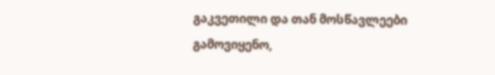გაკვეთილი და თან მოსწავლეები გამოვიყენო,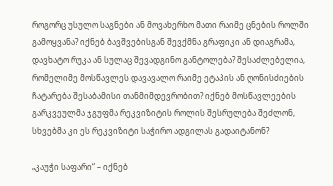როგორც უსულო საგნები ან მოვახერხო მათი რაიმე ცნების როლში გამოყვანა? იქნებ ბავშვებისგან შევქმნა გრაფიკი ან დიაგრამა, დავხატო რუკა ან სულაც შევადგინო განტოლება? შესაძლებელია, რომელიმე მოსწავლეს დავავალო რაიმე ეტაპის ან ღონისძიების ჩატარება შესაბამისი თანმიმდევრობით? იქნებ მოსწავლეების გარკვეულმა ჯგუფმა რეკვიზიტის როლის შესრულება შეძლონ, სხვებმა კი ეს რეკვიზიტი საჭირო ადგილას გადაიტანონ?

„კაუჭი საფარი“ – იქნებ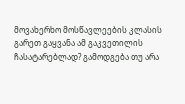მოვახერხო მოსწავლეების კლასის გარეთ გაყვანა ამ გაკვეთილის ჩასატარებლად? გამოდგება თუ არა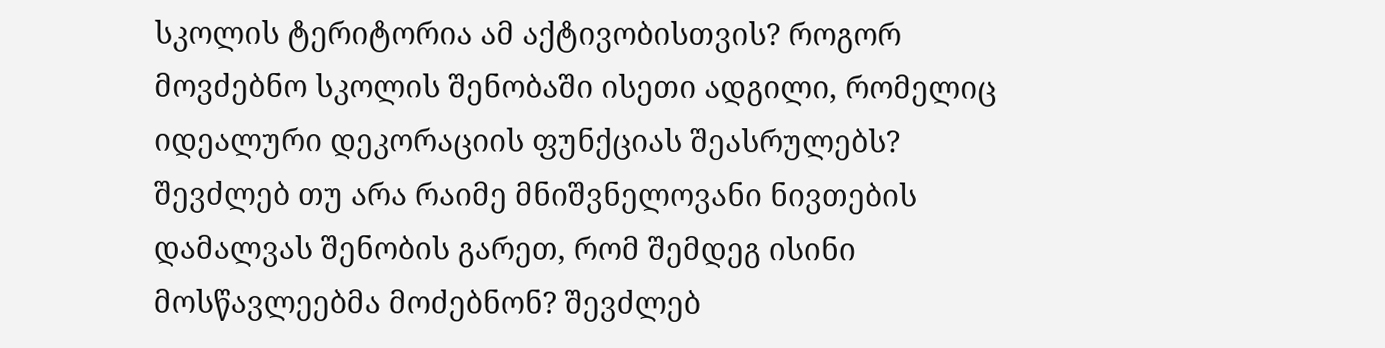სკოლის ტერიტორია ამ აქტივობისთვის? როგორ მოვძებნო სკოლის შენობაში ისეთი ადგილი, რომელიც იდეალური დეკორაციის ფუნქციას შეასრულებს? შევძლებ თუ არა რაიმე მნიშვნელოვანი ნივთების დამალვას შენობის გარეთ, რომ შემდეგ ისინი მოსწავლეებმა მოძებნონ? შევძლებ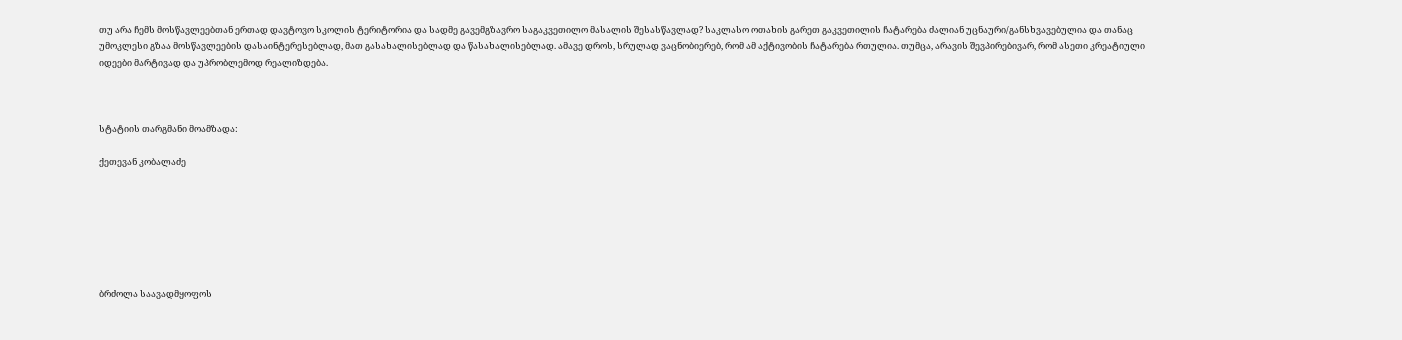თუ არა ჩემს მოსწავლეებთან ერთად დავტოვო სკოლის ტერიტორია და სადმე გავემგზავრო საგაკვეთილო მასალის შესასწავლად? საკლასო ოთახის გარეთ გაკვეთილის ჩატარება ძალიან უცნაური/განსხვავებულია და თანაც უმოკლესი გზაა მოსწავლეების დასაინტერესებლად, მათ გასახალისებლად და წასახალისებლად. ამავე დროს, სრულად ვაცნობიერებ, რომ ამ აქტივობის ჩატარება რთულია. თუმცა, არავის შევპირებივარ, რომ ასეთი კრეატიული იდეები მარტივად და უპრობლემოდ რეალიზდება.



სტატიის თარგმანი მოამზადა:

ქეთევან კობალაძე







ბრძოლა საავადმყოფოს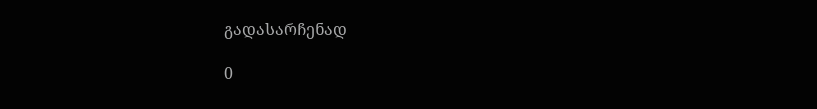გადასარჩენად

0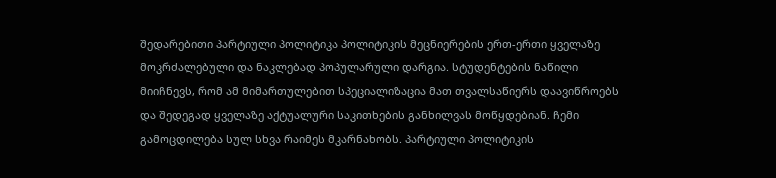შედარებითი პარტიული პოლიტიკა პოლიტიკის მეცნიერების ერთ-ერთი ყველაზე მოკრძალებული და ნაკლებად პოპულარული დარგია. სტუდენტების ნაწილი მიიჩნევს, რომ ამ მიმართულებით სპეციალიზაცია მათ თვალსაწიერს დაავიწროებს და შედეგად ყველაზე აქტუალური საკითხების განხილვას მოწყდებიან. ჩემი გამოცდილება სულ სხვა რაიმეს მკარნახობს. პარტიული პოლიტიკის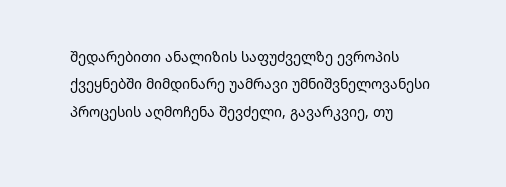შედარებითი ანალიზის საფუძველზე ევროპის ქვეყნებში მიმდინარე უამრავი უმნიშვნელოვანესი პროცესის აღმოჩენა შევძელი, გავარკვიე, თუ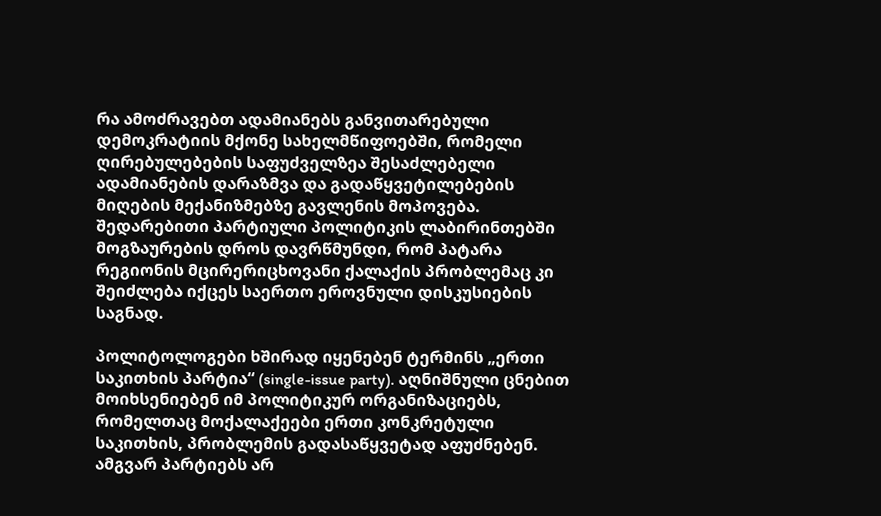რა ამოძრავებთ ადამიანებს განვითარებული დემოკრატიის მქონე სახელმწიფოებში, რომელი ღირებულებების საფუძველზეა შესაძლებელი ადამიანების დარაზმვა და გადაწყვეტილებების მიღების მექანიზმებზე გავლენის მოპოვება. შედარებითი პარტიული პოლიტიკის ლაბირინთებში მოგზაურების დროს დავრწმუნდი, რომ პატარა რეგიონის მცირერიცხოვანი ქალაქის პრობლემაც კი შეიძლება იქცეს საერთო ეროვნული დისკუსიების საგნად.

პოლიტოლოგები ხშირად იყენებენ ტერმინს „ერთი საკითხის პარტია“ (single-issue party). აღნიშნული ცნებით მოიხსენიებენ იმ პოლიტიკურ ორგანიზაციებს, რომელთაც მოქალაქეები ერთი კონკრეტული საკითხის, პრობლემის გადასაწყვეტად აფუძნებენ. ამგვარ პარტიებს არ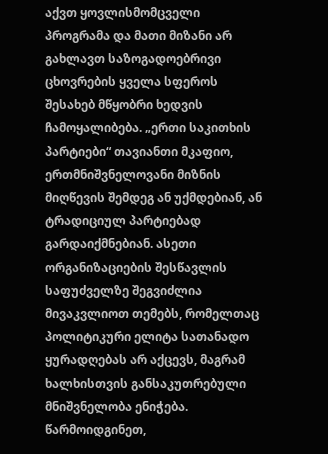აქვთ ყოვლისმომცველი პროგრამა და მათი მიზანი არ გახლავთ საზოგადოებრივი ცხოვრების ყველა სფეროს შესახებ მწყობრი ხედვის ჩამოყალიბება. „ერთი საკითხის პარტიები“ თავიანთი მკაფიო, ერთმნიშვნელოვანი მიზნის მიღწევის შემდეგ ან უქმდებიან, ან ტრადიციულ პარტიებად გარდაიქმნებიან. ასეთი ორგანიზაციების შესწავლის საფუძველზე შეგვიძლია მივაკვლიოთ თემებს, რომელთაც პოლიტიკური ელიტა სათანადო ყურადღებას არ აქცევს, მაგრამ ხალხისთვის განსაკუთრებული მნიშვნელობა ენიჭება. წარმოიდგინეთ,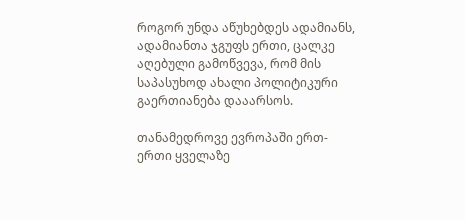როგორ უნდა აწუხებდეს ადამიანს, ადამიანთა ჯგუფს ერთი, ცალკე აღებული გამოწვევა, რომ მის საპასუხოდ ახალი პოლიტიკური გაერთიანება დააარსოს.

თანამედროვე ევროპაში ერთ-ერთი ყველაზე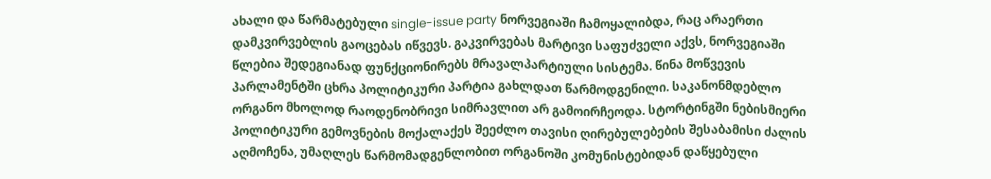ახალი და წარმატებული single-issue party ნორვეგიაში ჩამოყალიბდა, რაც არაერთი დამკვირვებლის გაოცებას იწვევს. გაკვირვებას მარტივი საფუძველი აქვს, ნორვეგიაში წლებია შედეგიანად ფუნქციონირებს მრავალპარტიული სისტემა. წინა მოწვევის პარლამენტში ცხრა პოლიტიკური პარტია გახლდათ წარმოდგენილი. საკანონმდებლო ორგანო მხოლოდ რაოდენობრივი სიმრავლით არ გამოირჩეოდა. სტორტინგში ნებისმიერი პოლიტიკური გემოვნების მოქალაქეს შეეძლო თავისი ღირებულებების შესაბამისი ძალის აღმოჩენა, უმაღლეს წარმომადგენლობით ორგანოში კომუნისტებიდან დაწყებული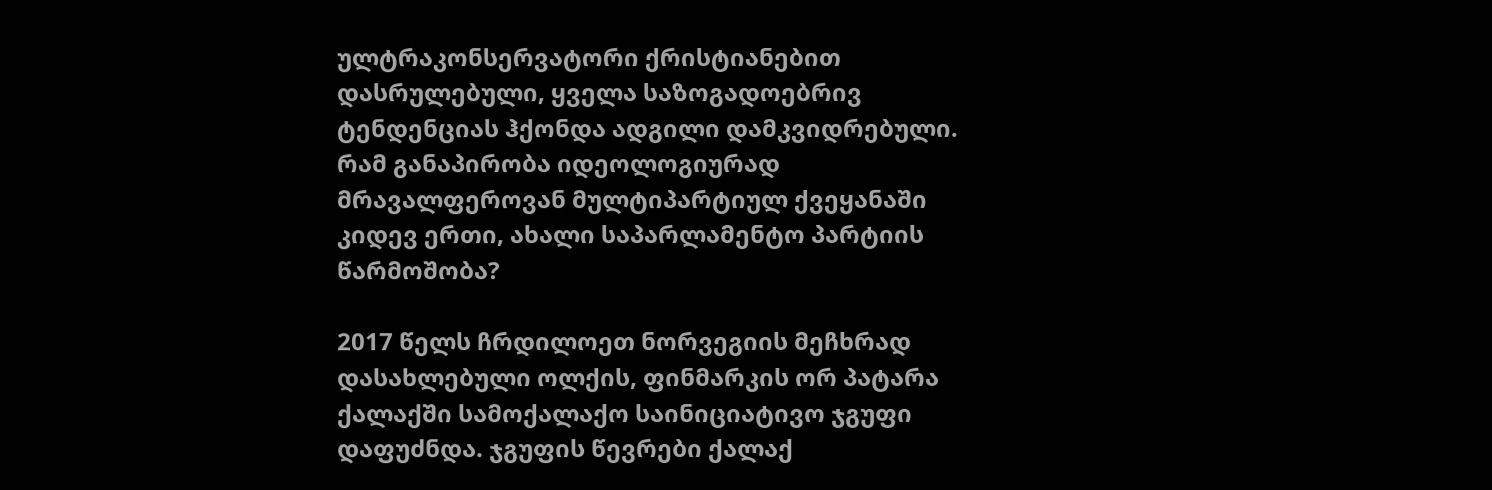ულტრაკონსერვატორი ქრისტიანებით დასრულებული, ყველა საზოგადოებრივ ტენდენციას ჰქონდა ადგილი დამკვიდრებული. რამ განაპირობა იდეოლოგიურად მრავალფეროვან მულტიპარტიულ ქვეყანაში კიდევ ერთი, ახალი საპარლამენტო პარტიის წარმოშობა?

2017 წელს ჩრდილოეთ ნორვეგიის მეჩხრად დასახლებული ოლქის, ფინმარკის ორ პატარა ქალაქში სამოქალაქო საინიციატივო ჯგუფი დაფუძნდა. ჯგუფის წევრები ქალაქ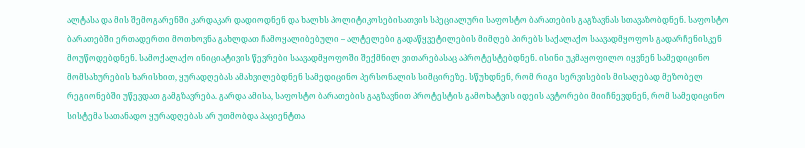ალტასა და მის შემოგარენში კარდაკარ დადიოდნენ და ხალხს პოლიტიკოსებისათვის სპეციალური საფოსტო ბარათების გაგზავნას სთავაზობდნენ. საფოსტო ბარათებში ერთადერთი მოთხოვნა გახლდათ ჩამოყალიბებული – ალტელები გადაწყვეტილების მიმღებ პირებს საქალაქო საავადმყოფოს გადარჩენისკენ მოუწოდებდნენ. სამოქალაქო ინიციატივის წევრები საავადმყოფოში შექმნილ ვითარებასაც აპროტესტებდნენ. ისინი უკმაყოფილო იყვნენ სამედიცინო მომსახურების ხარისხით, ყურადღებას ამახვილებდნენ სამედიცინო პერსონალის სიმცირეზე. სწუხდნენ, რომ რიგი სერვისების მისაღებად მეზობელ რეგიონებში უწევდათ გამგზავრება. გარდა ამისა, საფოსტო ბარათების გაგზავნით პროტესტის გამოხატვის იდეის ავტორები მიიჩნევდნენ, რომ სამედიცინო სისტემა სათანადო ყურადღებას არ უთმობდა პაციენტთა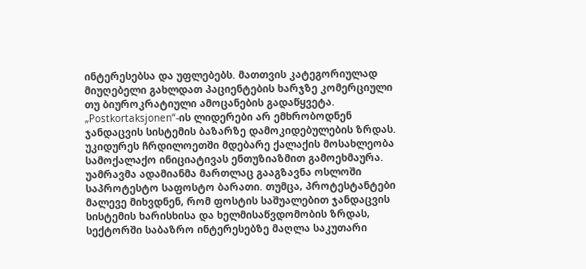ინტერესებსა და უფლებებს. მათთვის კატეგორიულად მიუღებელი გახლდათ პაციენტების ხარჯზე კომერციული თუ ბიუროკრატიული ამოცანების გადაწყვეტა. „Postkortaksjonen“-ის ლიდერები არ ემხრობოდნენ ჯანდაცვის სისტემის ბაზარზე დამოკიდებულების ზრდას.
უკიდურეს ჩრდილოეთში მდებარე ქალაქის მოსახლეობა სამოქალაქო ინიციატივას ენთუზიაზმით გამოეხმაურა. უამრავმა ადამიანმა მართლაც გააგზავნა ოსლოში საპროტესტო საფოსტო ბარათი. თუმცა, პროტესტანტები მალევე მიხვდნენ, რომ ფოსტის საშუალებით ჯანდაცვის სისტემის ხარისხისა და ხელმისაწვდომობის ზრდას, სექტორში საბაზრო ინტერესებზე მაღლა საკუთარი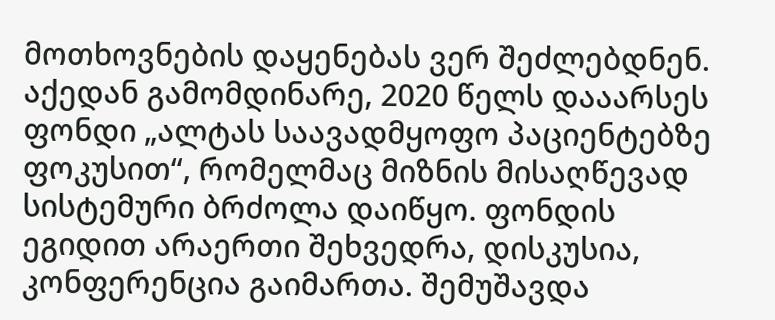მოთხოვნების დაყენებას ვერ შეძლებდნენ. აქედან გამომდინარე, 2020 წელს დააარსეს ფონდი „ალტას საავადმყოფო პაციენტებზე ფოკუსით“, რომელმაც მიზნის მისაღწევად სისტემური ბრძოლა დაიწყო. ფონდის ეგიდით არაერთი შეხვედრა, დისკუსია, კონფერენცია გაიმართა. შემუშავდა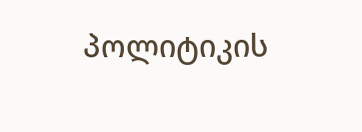პოლიტიკის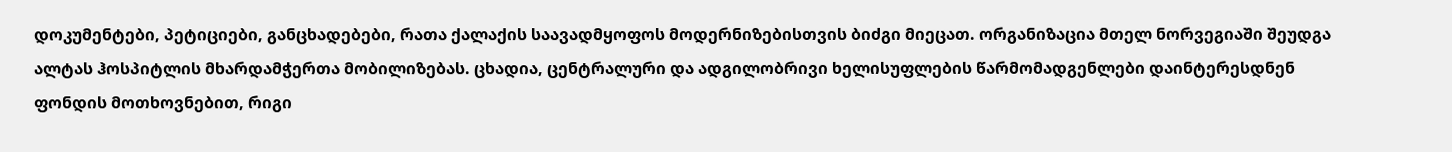დოკუმენტები, პეტიციები, განცხადებები, რათა ქალაქის საავადმყოფოს მოდერნიზებისთვის ბიძგი მიეცათ. ორგანიზაცია მთელ ნორვეგიაში შეუდგა ალტას ჰოსპიტლის მხარდამჭერთა მობილიზებას. ცხადია, ცენტრალური და ადგილობრივი ხელისუფლების წარმომადგენლები დაინტერესდნენ ფონდის მოთხოვნებით, რიგი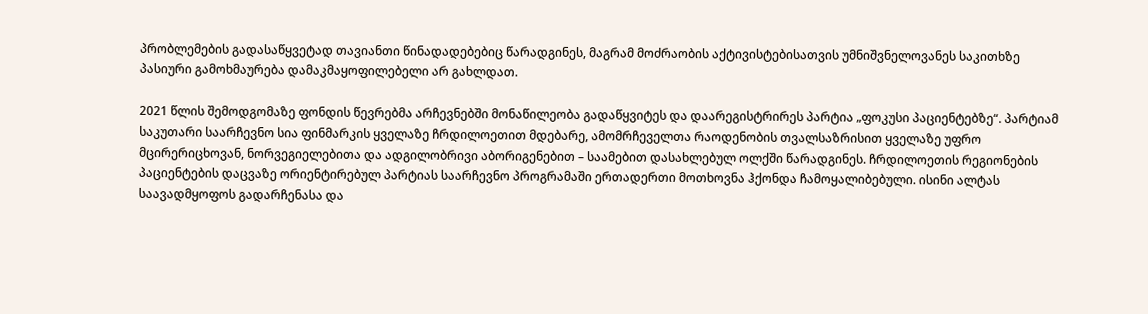პრობლემების გადასაწყვეტად თავიანთი წინადადებებიც წარადგინეს, მაგრამ მოძრაობის აქტივისტებისათვის უმნიშვნელოვანეს საკითხზე პასიური გამოხმაურება დამაკმაყოფილებელი არ გახლდათ.

2021 წლის შემოდგომაზე ფონდის წევრებმა არჩევნებში მონაწილეობა გადაწყვიტეს და დაარეგისტრირეს პარტია „ფოკუსი პაციენტებზე“. პარტიამ საკუთარი საარჩევნო სია ფინმარკის ყველაზე ჩრდილოეთით მდებარე, ამომრჩეველთა რაოდენობის თვალსაზრისით ყველაზე უფრო მცირერიცხოვან, ნორვეგიელებითა და ადგილობრივი აბორიგენებით – საამებით დასახლებულ ოლქში წარადგინეს. ჩრდილოეთის რეგიონების პაციენტების დაცვაზე ორიენტირებულ პარტიას საარჩევნო პროგრამაში ერთადერთი მოთხოვნა ჰქონდა ჩამოყალიბებული. ისინი ალტას საავადმყოფოს გადარჩენასა და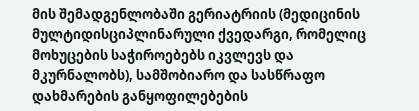მის შემადგენლობაში გერიატრიის (მედიცინის მულტიდისციპლინარული ქვედარგი, რომელიც მოხუცების საჭიროებებს იკვლევს და მკურნალობს), სამშობიარო და სასწრაფო დახმარების განყოფილებების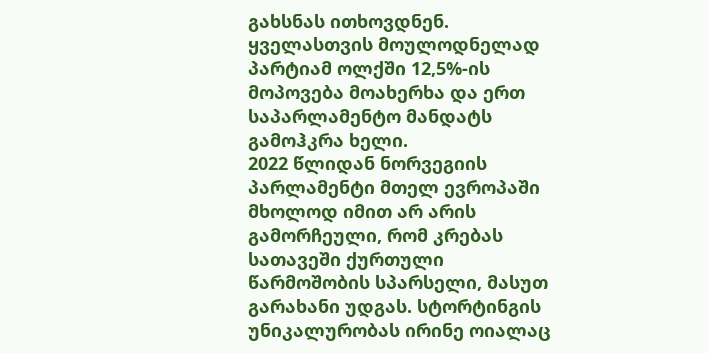გახსნას ითხოვდნენ. ყველასთვის მოულოდნელად პარტიამ ოლქში 12,5%-ის მოპოვება მოახერხა და ერთ საპარლამენტო მანდატს გამოჰკრა ხელი.
2022 წლიდან ნორვეგიის პარლამენტი მთელ ევროპაში მხოლოდ იმით არ არის გამორჩეული, რომ კრებას სათავეში ქურთული წარმოშობის სპარსელი, მასუთ გარახანი უდგას. სტორტინგის უნიკალურობას ირინე ოიალაც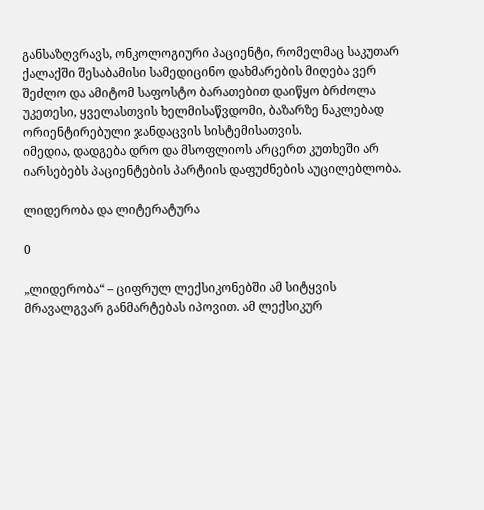განსაზღვრავს, ონკოლოგიური პაციენტი, რომელმაც საკუთარ ქალაქში შესაბამისი სამედიცინო დახმარების მიღება ვერ შეძლო და ამიტომ საფოსტო ბარათებით დაიწყო ბრძოლა უკეთესი, ყველასთვის ხელმისაწვდომი, ბაზარზე ნაკლებად ორიენტირებული ჯანდაცვის სისტემისათვის.
იმედია, დადგება დრო და მსოფლიოს არცერთ კუთხეში არ იარსებებს პაციენტების პარტიის დაფუძნების აუცილებლობა.

ლიდერობა და ლიტერატურა

0

„ლიდერობა“ – ციფრულ ლექსიკონებში ამ სიტყვის მრავალგვარ განმარტებას იპოვით. ამ ლექსიკურ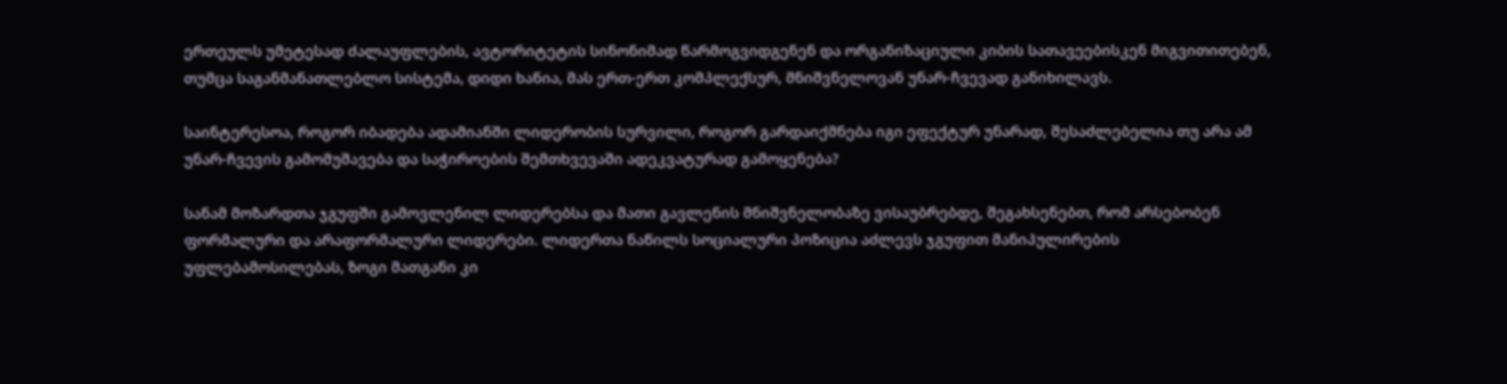ერთეულს უმეტესად ძალაუფლების, ავტორიტეტის სინონიმად წარმოგვიდგენენ და ორგანიზაციული კიბის სათავეებისკენ მიგვითითებენ, თუმცა საგანმანათლებლო სისტემა, დიდი ხანია, მას ერთ-ერთ კომპლექსურ, მნიშვნელოვან უნარ-ჩვევად განიხილავს.

საინტერესოა, როგორ იბადება ადამიანში ლიდერობის სურვილი, როგორ გარდაიქმნება იგი ეფექტურ უნარად, შესაძლებელია თუ არა ამ უნარ-ჩვევის გამომუშავება და საჭიროების შემთხვევაში ადეკვატურად გამოყენება?

სანამ მოზარდთა ჯგუფში გამოვლენილ ლიდერებსა და მათი გავლენის მნიშვნელობაზე ვისაუბრებდე, შეგახსენებთ, რომ არსებობენ ფორმალური და არაფორმალური ლიდერები. ლიდერთა ნაწილს სოციალური პოზიცია აძლევს ჯგუფით მანიპულირების უფლებამოსილებას, ზოგი მათგანი კი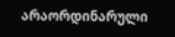არაორდინარული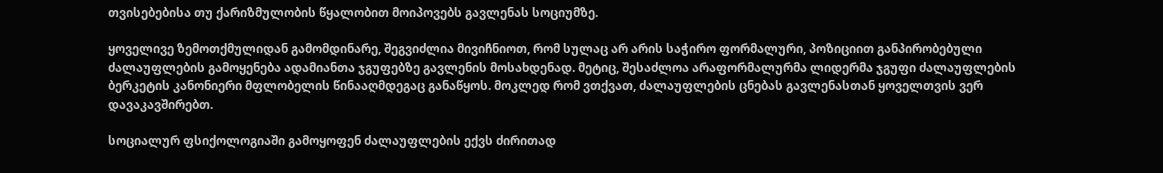თვისებებისა თუ ქარიზმულობის წყალობით მოიპოვებს გავლენას სოციუმზე.

ყოველივე ზემოთქმულიდან გამომდინარე, შეგვიძლია მივიჩნიოთ, რომ სულაც არ არის საჭირო ფორმალური, პოზიციით განპირობებული ძალაუფლების გამოყენება ადამიანთა ჯგუფებზე გავლენის მოსახდენად. მეტიც, შესაძლოა არაფორმალურმა ლიდერმა ჯგუფი ძალაუფლების ბერკეტის კანონიერი მფლობელის წინააღმდეგაც განაწყოს. მოკლედ რომ ვთქვათ, ძალაუფლების ცნებას გავლენასთან ყოველთვის ვერ დავაკავშირებთ.

სოციალურ ფსიქოლოგიაში გამოყოფენ ძალაუფლების ექვს ძირითად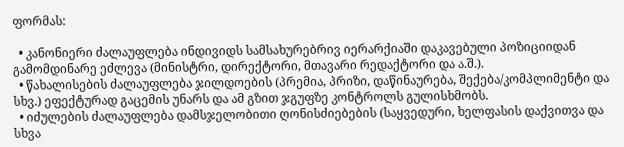ფორმას:

  • კანონიერი ძალაუფლება ინდივიდს სამსახურებრივ იერარქიაში დაკავებული პოზიციიდან გამომდინარე ეძლევა (მინისტრი, დირექტორი, მთავარი რედაქტორი და ა.შ.).
  • წახალისების ძალაუფლება ჯილდოების (პრემია, პრიზი, დაწინაურება, შექება/კომპლიმენტი და სხვ.) ეფექტურად გაცემის უნარს და ამ გზით ჯგუფზე კონტროლს გულისხმობს.
  • იძულების ძალაუფლება დამსჯელობითი ღონისძიებების (საყვედური, ხელფასის დაქვითვა და სხვა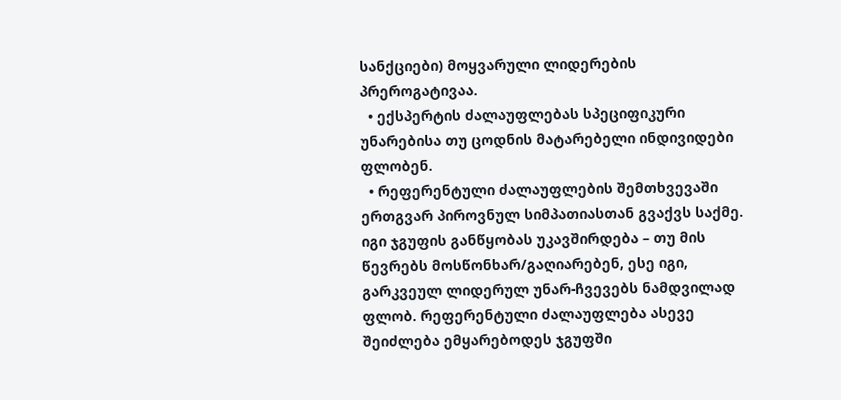სანქციები) მოყვარული ლიდერების პრეროგატივაა.
  • ექსპერტის ძალაუფლებას სპეციფიკური უნარებისა თუ ცოდნის მატარებელი ინდივიდები ფლობენ.
  • რეფერენტული ძალაუფლების შემთხვევაში ერთგვარ პიროვნულ სიმპათიასთან გვაქვს საქმე. იგი ჯგუფის განწყობას უკავშირდება – თუ მის წევრებს მოსწონხარ/გაღიარებენ, ესე იგი, გარკვეულ ლიდერულ უნარ-ჩვევებს ნამდვილად ფლობ. რეფერენტული ძალაუფლება ასევე შეიძლება ემყარებოდეს ჯგუფში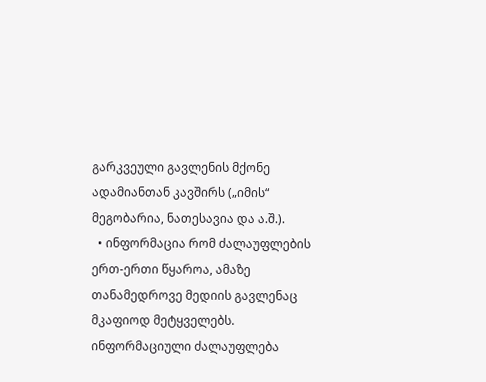გარკვეული გავლენის მქონე ადამიანთან კავშირს („იმის“ მეგობარია, ნათესავია და ა.შ.).
  • ინფორმაცია რომ ძალაუფლების ერთ-ერთი წყაროა, ამაზე თანამედროვე მედიის გავლენაც მკაფიოდ მეტყველებს. ინფორმაციული ძალაუფლება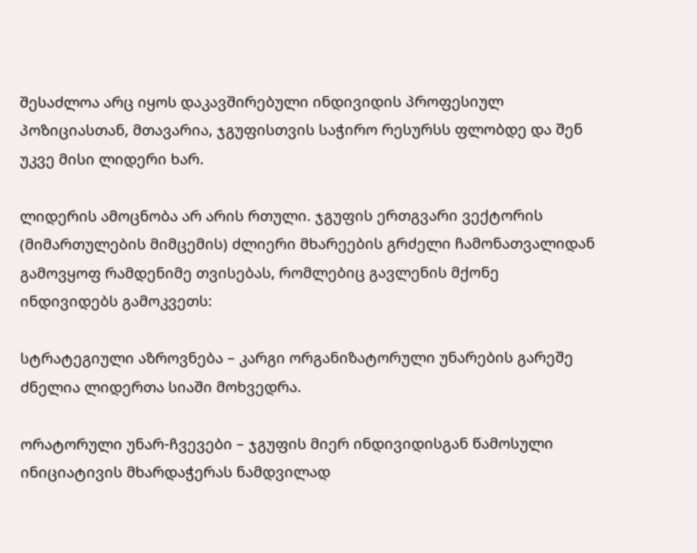შესაძლოა არც იყოს დაკავშირებული ინდივიდის პროფესიულ პოზიციასთან, მთავარია, ჯგუფისთვის საჭირო რესურსს ფლობდე და შენ უკვე მისი ლიდერი ხარ.

ლიდერის ამოცნობა არ არის რთული. ჯგუფის ერთგვარი ვექტორის (მიმართულების მიმცემის) ძლიერი მხარეების გრძელი ჩამონათვალიდან გამოვყოფ რამდენიმე თვისებას, რომლებიც გავლენის მქონე ინდივიდებს გამოკვეთს:

სტრატეგიული აზროვნება – კარგი ორგანიზატორული უნარების გარეშე ძნელია ლიდერთა სიაში მოხვედრა.

ორატორული უნარ-ჩვევები – ჯგუფის მიერ ინდივიდისგან წამოსული ინიციატივის მხარდაჭერას ნამდვილად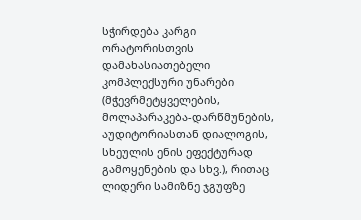სჭირდება კარგი ორატორისთვის დამახასიათებელი კომპლექსური უნარები (მჭევრმეტყველების, მოლაპარაკება-დარწმუნების, აუდიტორიასთან დიალოგის, სხეულის ენის ეფექტურად გამოყენების და სხვ.), რითაც ლიდერი სამიზნე ჯგუფზე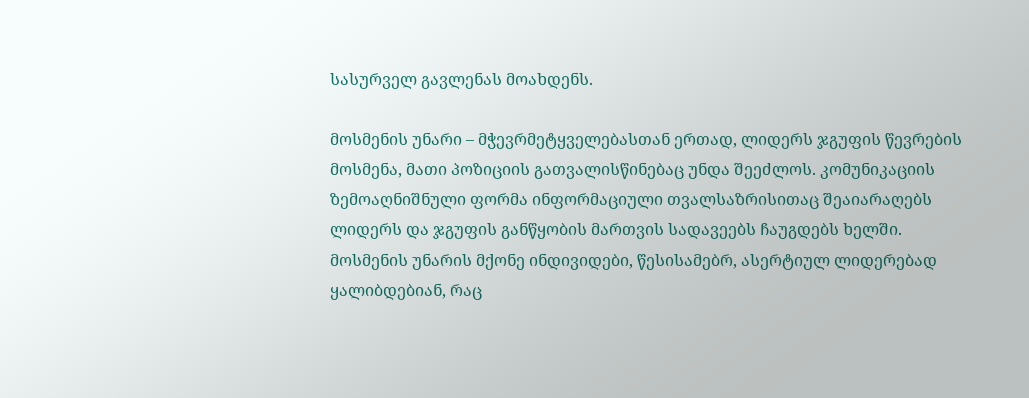სასურველ გავლენას მოახდენს.

მოსმენის უნარი – მჭევრმეტყველებასთან ერთად, ლიდერს ჯგუფის წევრების მოსმენა, მათი პოზიციის გათვალისწინებაც უნდა შეეძლოს. კომუნიკაციის ზემოაღნიშნული ფორმა ინფორმაციული თვალსაზრისითაც შეაიარაღებს ლიდერს და ჯგუფის განწყობის მართვის სადავეებს ჩაუგდებს ხელში. მოსმენის უნარის მქონე ინდივიდები, წესისამებრ, ასერტიულ ლიდერებად ყალიბდებიან, რაც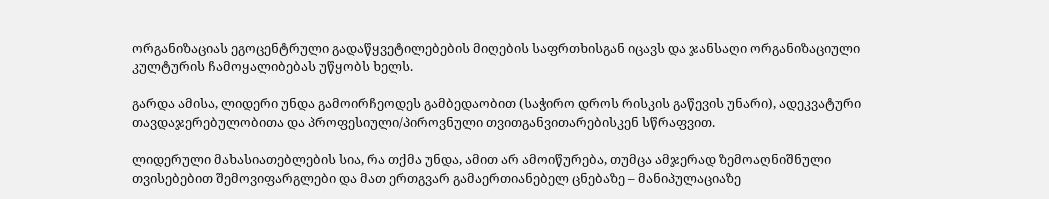ორგანიზაციას ეგოცენტრული გადაწყვეტილებების მიღების საფრთხისგან იცავს და ჯანსაღი ორგანიზაციული კულტურის ჩამოყალიბებას უწყობს ხელს.

გარდა ამისა, ლიდერი უნდა გამოირჩეოდეს გამბედაობით (საჭირო დროს რისკის გაწევის უნარი), ადეკვატური თავდაჯერებულობითა და პროფესიული/პიროვნული თვითგანვითარებისკენ სწრაფვით.

ლიდერული მახასიათებლების სია, რა თქმა უნდა, ამით არ ამოიწურება, თუმცა ამჯერად ზემოაღნიშნული თვისებებით შემოვიფარგლები და მათ ერთგვარ გამაერთიანებელ ცნებაზე – მანიპულაციაზე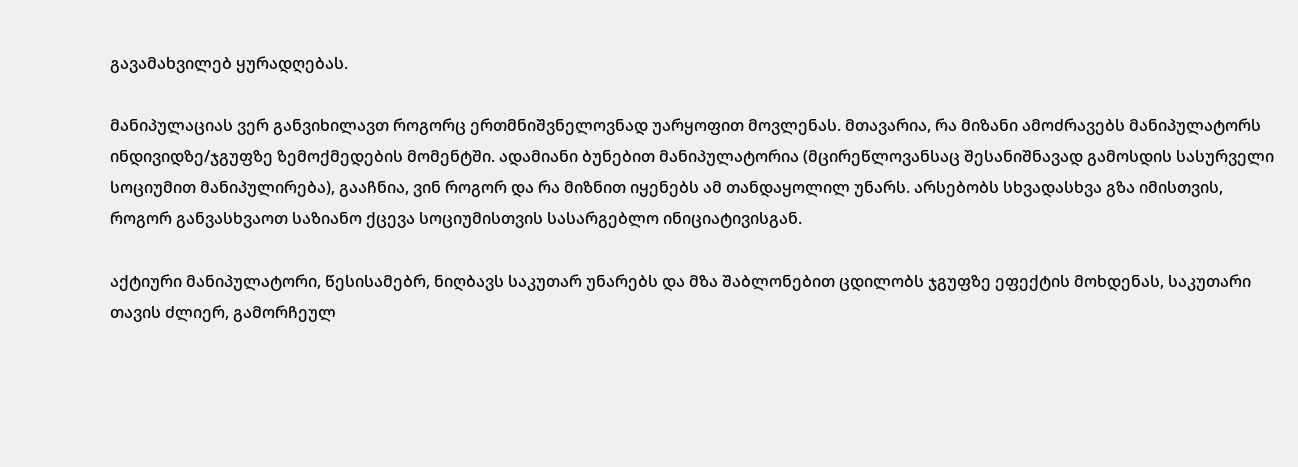გავამახვილებ ყურადღებას.

მანიპულაციას ვერ განვიხილავთ როგორც ერთმნიშვნელოვნად უარყოფით მოვლენას. მთავარია, რა მიზანი ამოძრავებს მანიპულატორს ინდივიდზე/ჯგუფზე ზემოქმედების მომენტში. ადამიანი ბუნებით მანიპულატორია (მცირეწლოვანსაც შესანიშნავად გამოსდის სასურველი სოციუმით მანიპულირება), გააჩნია, ვინ როგორ და რა მიზნით იყენებს ამ თანდაყოლილ უნარს. არსებობს სხვადასხვა გზა იმისთვის, როგორ განვასხვაოთ საზიანო ქცევა სოციუმისთვის სასარგებლო ინიციატივისგან.

აქტიური მანიპულატორი, წესისამებრ, ნიღბავს საკუთარ უნარებს და მზა შაბლონებით ცდილობს ჯგუფზე ეფექტის მოხდენას, საკუთარი თავის ძლიერ, გამორჩეულ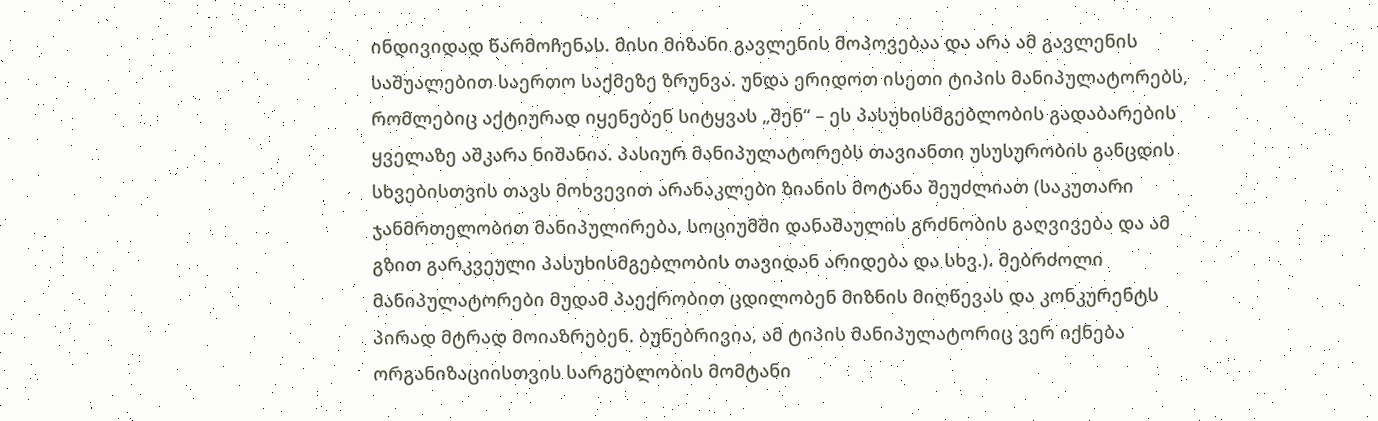ინდივიდად წარმოჩენას. მისი მიზანი გავლენის მოპოვებაა და არა ამ გავლენის საშუალებით საერთო საქმეზე ზრუნვა. უნდა ერიდოთ ისეთი ტიპის მანიპულატორებს, რომლებიც აქტიურად იყენებენ სიტყვას „შენ“ – ეს პასუხისმგებლობის გადაბარების ყველაზე აშკარა ნიშანია. პასიურ მანიპულატორებს თავიანთი უსუსურობის განცდის სხვებისთვის თავს მოხვევით არანაკლები ზიანის მოტანა შეუძლიათ (საკუთარი ჯანმრთელობით მანიპულირება, სოციუმში დანაშაულის გრძნობის გაღვივება და ამ გზით გარკვეული პასუხისმგებლობის თავიდან არიდება და სხვ.). მებრძოლი მანიპულატორები მუდამ პაექრობით ცდილობენ მიზნის მიღწევას და კონკურენტს პირად მტრად მოიაზრებენ. ბუნებრივია, ამ ტიპის მანიპულატორიც ვერ იქნება ორგანიზაციისთვის სარგებლობის მომტანი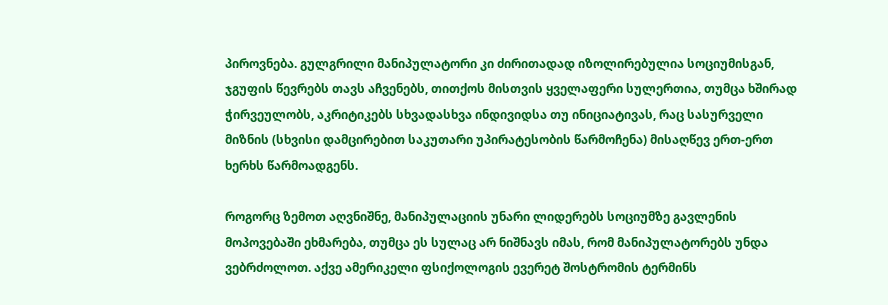პიროვნება. გულგრილი მანიპულატორი კი ძირითადად იზოლირებულია სოციუმისგან, ჯგუფის წევრებს თავს აჩვენებს, თითქოს მისთვის ყველაფერი სულერთია, თუმცა ხშირად ჭირვეულობს, აკრიტიკებს სხვადასხვა ინდივიდსა თუ ინიციატივას, რაც სასურველი მიზნის (სხვისი დამცირებით საკუთარი უპირატესობის წარმოჩენა) მისაღწევ ერთ-ერთ ხერხს წარმოადგენს.

როგორც ზემოთ აღვნიშნე, მანიპულაციის უნარი ლიდერებს სოციუმზე გავლენის მოპოვებაში ეხმარება, თუმცა ეს სულაც არ ნიშნავს იმას, რომ მანიპულატორებს უნდა ვებრძოლოთ. აქვე ამერიკელი ფსიქოლოგის ევერეტ შოსტრომის ტერმინს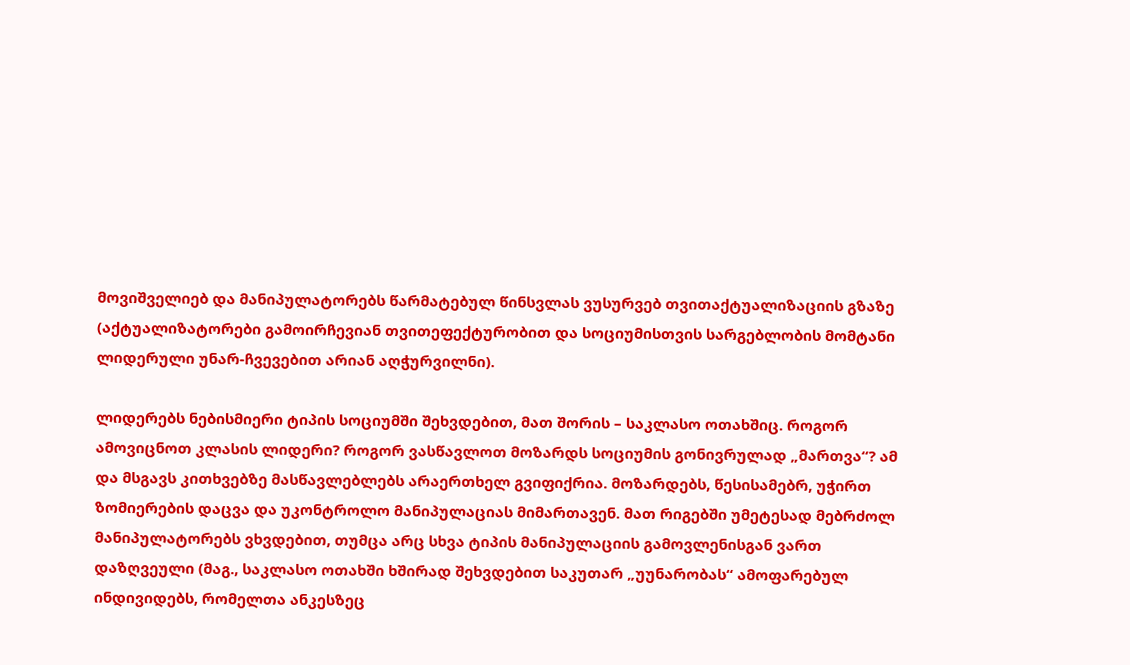მოვიშველიებ და მანიპულატორებს წარმატებულ წინსვლას ვუსურვებ თვითაქტუალიზაციის გზაზე (აქტუალიზატორები გამოირჩევიან თვითეფექტურობით და სოციუმისთვის სარგებლობის მომტანი ლიდერული უნარ-ჩვევებით არიან აღჭურვილნი).

ლიდერებს ნებისმიერი ტიპის სოციუმში შეხვდებით, მათ შორის – საკლასო ოთახშიც. როგორ ამოვიცნოთ კლასის ლიდერი? როგორ ვასწავლოთ მოზარდს სოციუმის გონივრულად „მართვა“? ამ და მსგავს კითხვებზე მასწავლებლებს არაერთხელ გვიფიქრია. მოზარდებს, წესისამებრ, უჭირთ ზომიერების დაცვა და უკონტროლო მანიპულაციას მიმართავენ. მათ რიგებში უმეტესად მებრძოლ მანიპულატორებს ვხვდებით, თუმცა არც სხვა ტიპის მანიპულაციის გამოვლენისგან ვართ დაზღვეული (მაგ., საკლასო ოთახში ხშირად შეხვდებით საკუთარ „უუნარობას“ ამოფარებულ ინდივიდებს, რომელთა ანკესზეც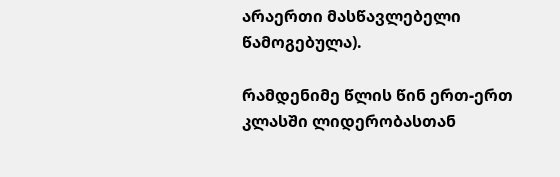არაერთი მასწავლებელი წამოგებულა).

რამდენიმე წლის წინ ერთ-ერთ კლასში ლიდერობასთან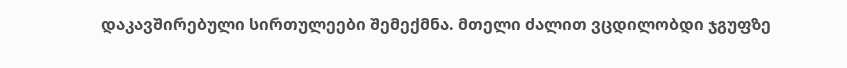დაკავშირებული სირთულეები შემექმნა. მთელი ძალით ვცდილობდი ჯგუფზე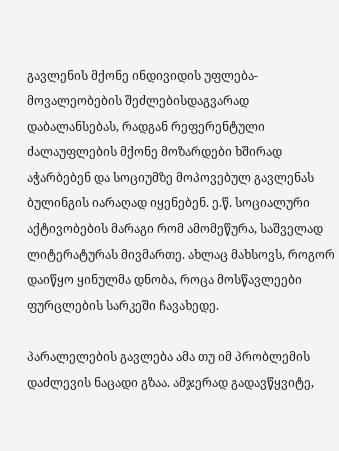გავლენის მქონე ინდივიდის უფლება-მოვალეობების შეძლებისდაგვარად დაბალანსებას, რადგან რეფერენტული ძალაუფლების მქონე მოზარდები ხშირად აჭარბებენ და სოციუმზე მოპოვებულ გავლენას ბულინგის იარაღად იყენებენ. ე.წ. სოციალური აქტივობების მარაგი რომ ამომეწურა, საშველად ლიტერატურას მივმართე. ახლაც მახსოვს, როგორ დაიწყო ყინულმა დნობა, როცა მოსწავლეები ფურცლების სარკეში ჩავახედე.

პარალელების გავლება ამა თუ იმ პრობლემის დაძლევის ნაცადი გზაა. ამჯერად გადავწყვიტე,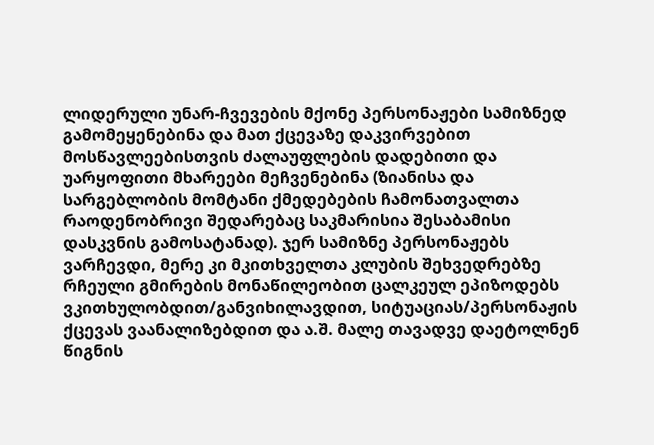ლიდერული უნარ-ჩვევების მქონე პერსონაჟები სამიზნედ გამომეყენებინა და მათ ქცევაზე დაკვირვებით მოსწავლეებისთვის ძალაუფლების დადებითი და უარყოფითი მხარეები მეჩვენებინა (ზიანისა და სარგებლობის მომტანი ქმედებების ჩამონათვალთა რაოდენობრივი შედარებაც საკმარისია შესაბამისი დასკვნის გამოსატანად). ჯერ სამიზნე პერსონაჟებს ვარჩევდი, მერე კი მკითხველთა კლუბის შეხვედრებზე რჩეული გმირების მონაწილეობით ცალკეულ ეპიზოდებს ვკითხულობდით/განვიხილავდით, სიტუაციას/პერსონაჟის ქცევას ვაანალიზებდით და ა.შ. მალე თავადვე დაეტოლნენ წიგნის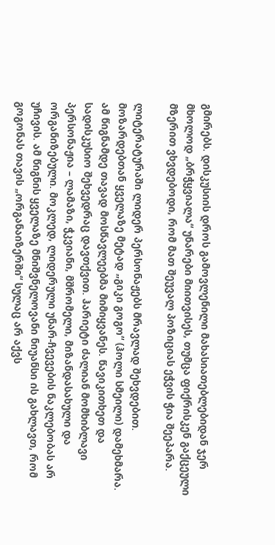გმირებს. დისკუსიის დროს გამოვლენილი მახასიათებლებიდან ჯერ მხოლოდ „ბრჭყვიალა“ უნარები მიითვისეს, თუმცა ფიქრისკენ გაქცეული მზერით ვხვდებოდი, რომ მათ შეუვალ პოზიციას ეჭვის ჭია შეეპარა.

ლიტერატურაში ლიდერ პერსონაჟებს მრავლად შეხვდებით. მოზარდებთან ყველაზე მეტად „გიკი გოგო“ (ჰოლი სმეილი) დამეხმარა. ამ წიგნამდე თავად მოსწავლეებმა მიმიყვანეს. წავიკითხეთ და სადისკუსიო შეხვედრაც დავთქვით. ჰარიეტი ძალიან მომხიბლავი პერსონაჟია – ლამაზი, ჭკვიანი, მშრომელი, მიზანდასახული და ორგანიზებული. მოკლედ, ლიდერული უნარ-ჩვევების ნაკლებობას არ უჩივის. ამ წიგნის ყველაზე მნიშვნელოვანი ნიუანსი ის გახლავთ, რომ გოგონას თავის „ორგანაიზერში“ სულაც არ აქვს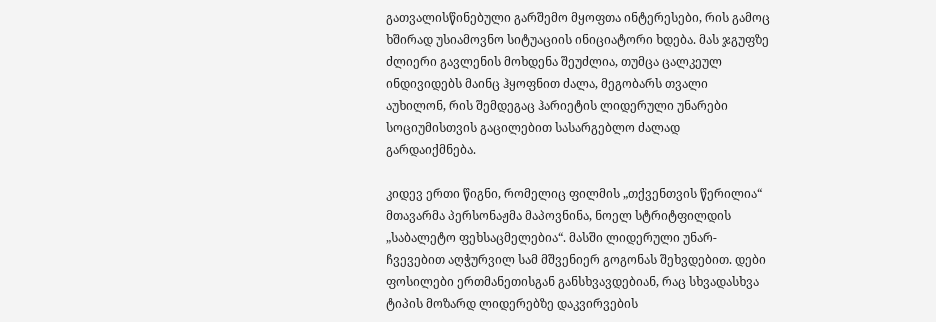გათვალისწინებული გარშემო მყოფთა ინტერესები, რის გამოც ხშირად უსიამოვნო სიტუაციის ინიციატორი ხდება. მას ჯგუფზე ძლიერი გავლენის მოხდენა შეუძლია, თუმცა ცალკეულ ინდივიდებს მაინც ჰყოფნით ძალა, მეგობარს თვალი აუხილონ, რის შემდეგაც ჰარიეტის ლიდერული უნარები სოციუმისთვის გაცილებით სასარგებლო ძალად გარდაიქმნება.

კიდევ ერთი წიგნი, რომელიც ფილმის „თქვენთვის წერილია“ მთავარმა პერსონაჟმა მაპოვნინა, ნოელ სტრიტფილდის „საბალეტო ფეხსაცმელებია“. მასში ლიდერული უნარ-ჩვევებით აღჭურვილ სამ მშვენიერ გოგონას შეხვდებით. დები ფოსილები ერთმანეთისგან განსხვავდებიან, რაც სხვადასხვა ტიპის მოზარდ ლიდერებზე დაკვირვების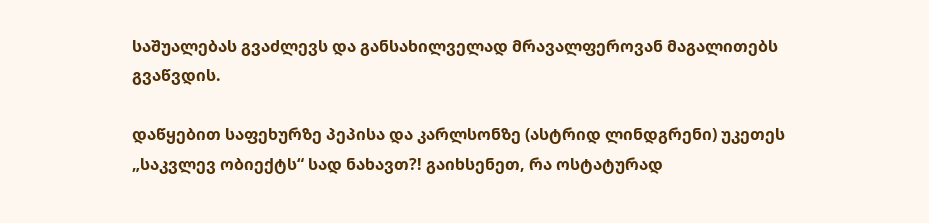საშუალებას გვაძლევს და განსახილველად მრავალფეროვან მაგალითებს გვაწვდის.

დაწყებით საფეხურზე პეპისა და კარლსონზე (ასტრიდ ლინდგრენი) უკეთეს „საკვლევ ობიექტს“ სად ნახავთ?! გაიხსენეთ, რა ოსტატურად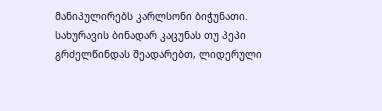მანიპულირებს კარლსონი ბიჭუნათი. სახურავის ბინადარ კაცუნას თუ პეპი გრძელწინდას შეადარებთ, ლიდერული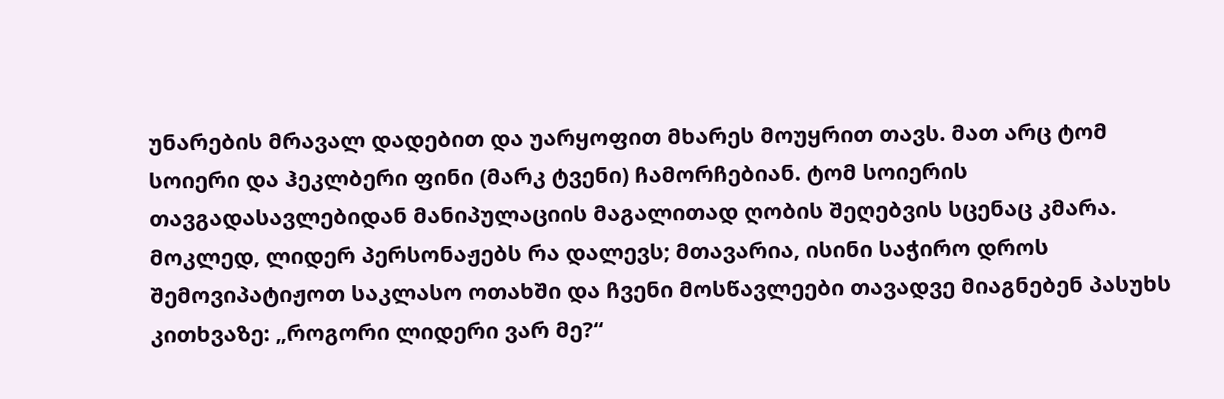უნარების მრავალ დადებით და უარყოფით მხარეს მოუყრით თავს. მათ არც ტომ სოიერი და ჰეკლბერი ფინი (მარკ ტვენი) ჩამორჩებიან. ტომ სოიერის თავგადასავლებიდან მანიპულაციის მაგალითად ღობის შეღებვის სცენაც კმარა. მოკლედ, ლიდერ პერსონაჟებს რა დალევს; მთავარია, ისინი საჭირო დროს შემოვიპატიჟოთ საკლასო ოთახში და ჩვენი მოსწავლეები თავადვე მიაგნებენ პასუხს კითხვაზე: „როგორი ლიდერი ვარ მე?“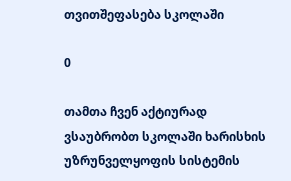თვითშეფასება სკოლაში

0

თამთა ჩვენ აქტიურად ვსაუბრობთ სკოლაში ხარისხის უზრუნველყოფის სისტემის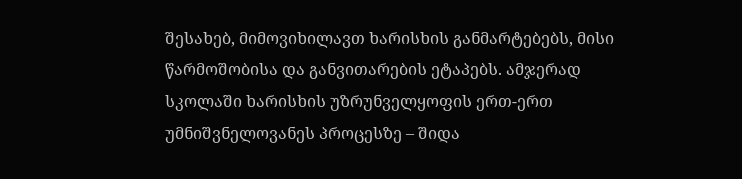შესახებ, მიმოვიხილავთ ხარისხის განმარტებებს, მისი წარმოშობისა და განვითარების ეტაპებს. ამჯერად სკოლაში ხარისხის უზრუნველყოფის ერთ-ერთ უმნიშვნელოვანეს პროცესზე – შიდა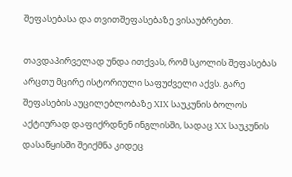შეფასებასა და თვითშეფასებაზე ვისაუბრებთ.

თავდაპირველად უნდა ითქვას, რომ სკოლის შეფასებას არცთუ მცირე ისტორიული საფუძველი აქვს. გარე შეფასების აუცილებლობაზე XIX საუკუნის ბოლოს აქტიურად დაფიქრდნენ ინგლისში, სადაც XX საუკუნის დასაწყისში შეიქმნა კიდეც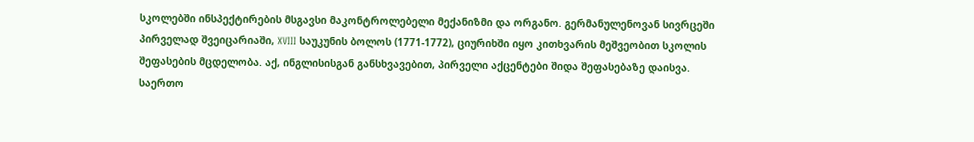სკოლებში ინსპექტირების მსგავსი მაკონტროლებელი მექანიზმი და ორგანო. გერმანულენოვან სივრცეში პირველად შვეიცარიაში, XVIII საუკუნის ბოლოს (1771-1772), ციურიხში იყო კითხვარის მეშვეობით სკოლის შეფასების მცდელობა. აქ, ინგლისისგან განსხვავებით, პირველი აქცენტები შიდა შეფასებაზე დაისვა. საერთო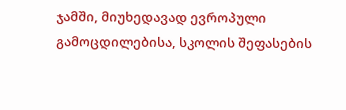ჯამში, მიუხედავად ევროპული გამოცდილებისა, სკოლის შეფასების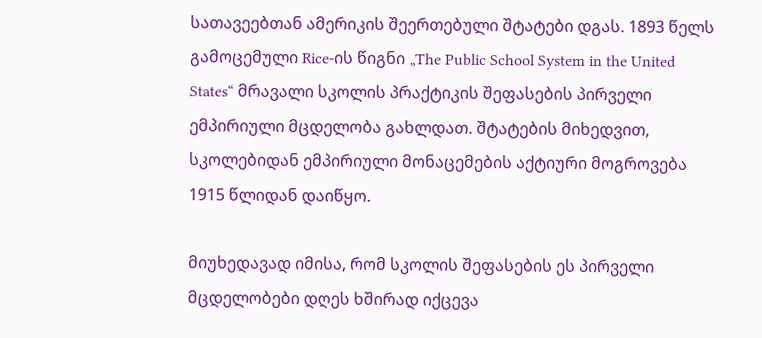სათავეებთან ამერიკის შეერთებული შტატები დგას. 1893 წელს გამოცემული Rice-ის წიგნი „The Public School System in the United States“ მრავალი სკოლის პრაქტიკის შეფასების პირველი ემპირიული მცდელობა გახლდათ. შტატების მიხედვით, სკოლებიდან ემპირიული მონაცემების აქტიური მოგროვება 1915 წლიდან დაიწყო.

მიუხედავად იმისა, რომ სკოლის შეფასების ეს პირველი მცდელობები დღეს ხშირად იქცევა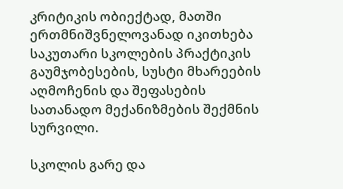კრიტიკის ობიექტად, მათში ერთმნიშვნელოვანად იკითხება საკუთარი სკოლების პრაქტიკის გაუმჯობესების, სუსტი მხარეების აღმოჩენის და შეფასების სათანადო მექანიზმების შექმნის სურვილი.

სკოლის გარე და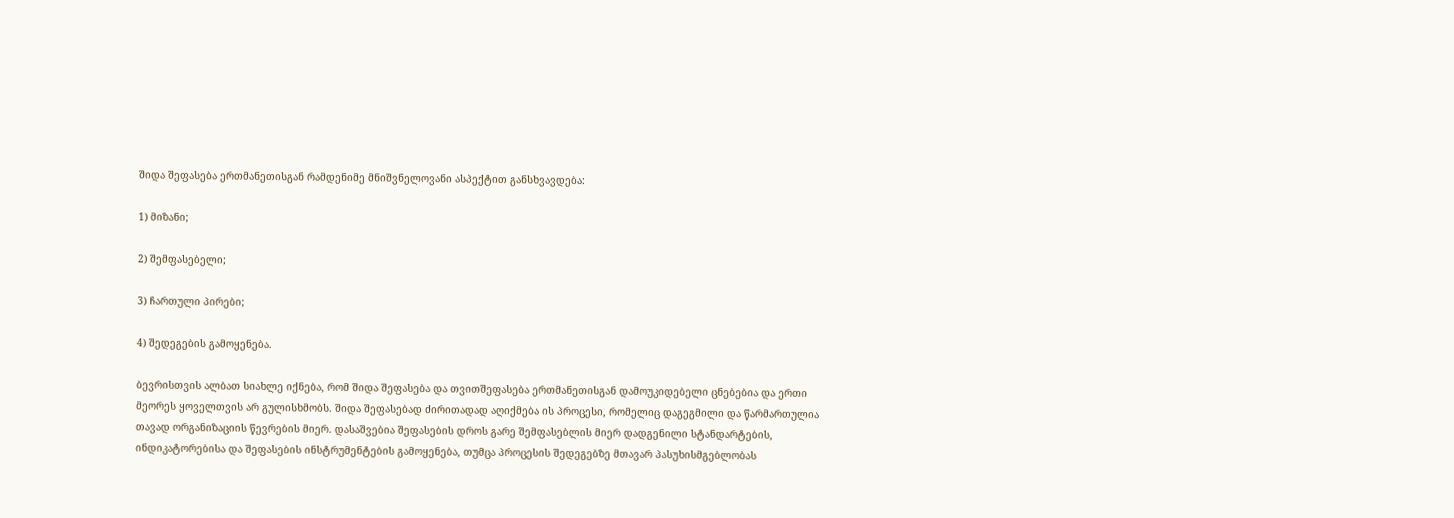შიდა შეფასება ერთმანეთისგან რამდენიმე მნიშვნელოვანი ასპექტით განსხვავდება:

1) მიზანი;

2) შემფასებელი;

3) ჩართული პირები;

4) შედეგების გამოყენება.

ბევრისთვის ალბათ სიახლე იქნება, რომ შიდა შეფასება და თვითშეფასება ერთმანეთისგან დამოუკიდებელი ცნებებია და ერთი მეორეს ყოველთვის არ გულისხმობს. შიდა შეფასებად ძირითადად აღიქმება ის პროცესი, რომელიც დაგეგმილი და წარმართულია თავად ორგანიზაციის წევრების მიერ. დასაშვებია შეფასების დროს გარე შემფასებლის მიერ დადგენილი სტანდარტების, ინდიკატორებისა და შეფასების ინსტრუმენტების გამოყენება, თუმცა პროცესის შედეგებზე მთავარ პასუხისმგებლობას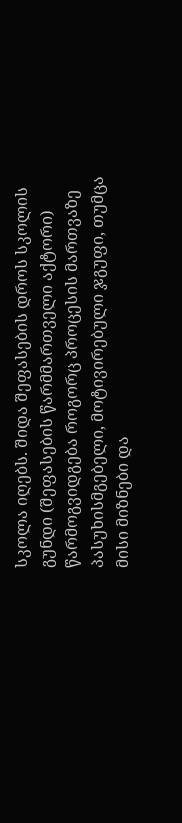სკოლა იღებს. შიდა შეფასების დროს სკოლის გუნდი (შეფასების წარმმართველი აქტორი) წარმოგვიდგება როგორც პროცესის მართვაზე პასუხისმგებელი, მოტივირებული ჯგუფი, თუმცა მისი მიზნები და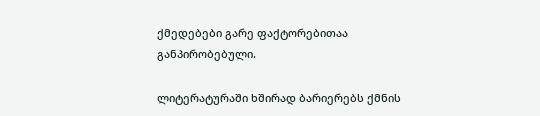ქმედებები გარე ფაქტორებითაა განპირობებული.

ლიტერატურაში ხშირად ბარიერებს ქმნის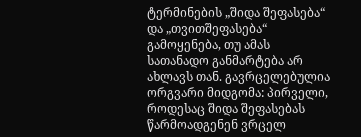ტერმინების „შიდა შეფასება“ და „თვითშეფასება“ გამოყენება, თუ ამას სათანადო განმარტება არ ახლავს თან. გავრცელებულია ორგვარი მიდგომა: პირველი, როდესაც შიდა შეფასებას წარმოადგენენ ვრცელ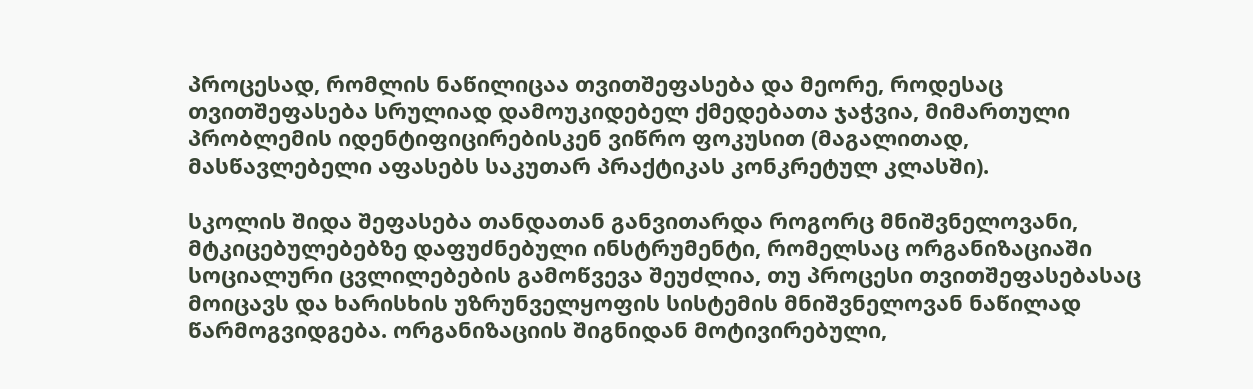პროცესად, რომლის ნაწილიცაა თვითშეფასება და მეორე, როდესაც თვითშეფასება სრულიად დამოუკიდებელ ქმედებათა ჯაჭვია, მიმართული პრობლემის იდენტიფიცირებისკენ ვიწრო ფოკუსით (მაგალითად, მასწავლებელი აფასებს საკუთარ პრაქტიკას კონკრეტულ კლასში).

სკოლის შიდა შეფასება თანდათან განვითარდა როგორც მნიშვნელოვანი, მტკიცებულებებზე დაფუძნებული ინსტრუმენტი, რომელსაც ორგანიზაციაში სოციალური ცვლილებების გამოწვევა შეუძლია, თუ პროცესი თვითშეფასებასაც მოიცავს და ხარისხის უზრუნველყოფის სისტემის მნიშვნელოვან ნაწილად წარმოგვიდგება. ორგანიზაციის შიგნიდან მოტივირებული,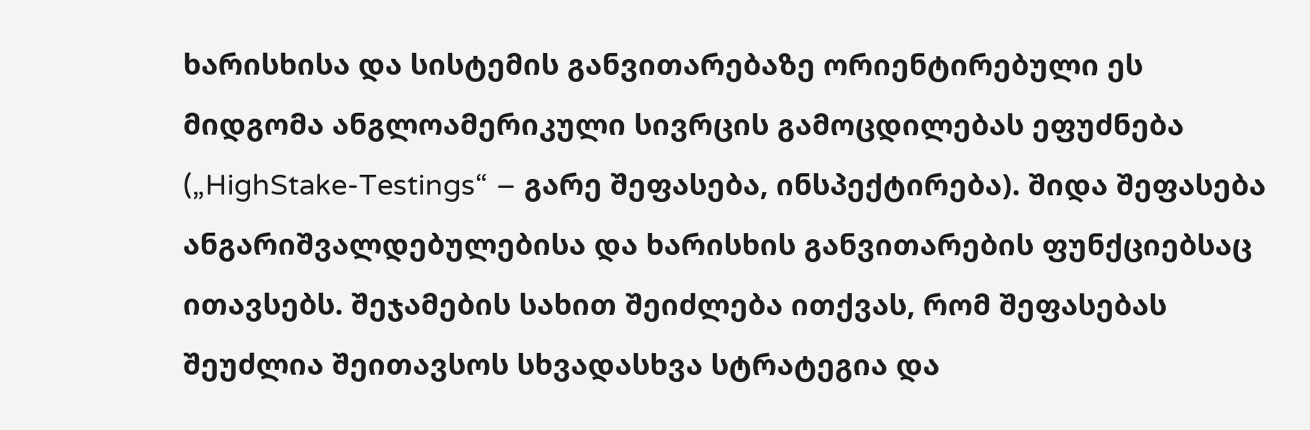ხარისხისა და სისტემის განვითარებაზე ორიენტირებული ეს მიდგომა ანგლოამერიკული სივრცის გამოცდილებას ეფუძნება („HighStake-Testings“ – გარე შეფასება, ინსპექტირება). შიდა შეფასება ანგარიშვალდებულებისა და ხარისხის განვითარების ფუნქციებსაც ითავსებს. შეჯამების სახით შეიძლება ითქვას, რომ შეფასებას შეუძლია შეითავსოს სხვადასხვა სტრატეგია და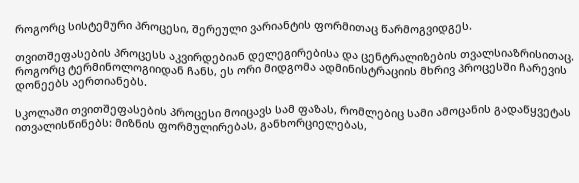როგორც სისტემური პროცესი, შერეული ვარიანტის ფორმითაც წარმოგვიდგეს.

თვითშეფასების პროცესს აკვირდებიან დელეგირებისა და ცენტრალიზების თვალსიაზრისითაც. როგორც ტერმინოლოგიიდან ჩანს, ეს ორი მიდგომა ადმინისტრაციის მხრივ პროცესში ჩარევის დონეებს აერთიანებს.

სკოლაში თვითშეფასების პროცესი მოიცავს სამ ფაზას, რომლებიც სამი ამოცანის გადაწყვეტას ითვალისწინებს: მიზნის ფორმულირებას, განხორციელებას,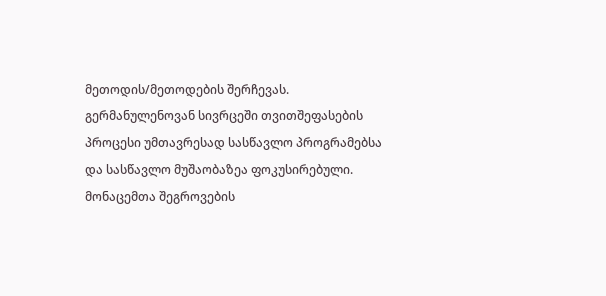მეთოდის/მეთოდების შერჩევას. გერმანულენოვან სივრცეში თვითშეფასების პროცესი უმთავრესად სასწავლო პროგრამებსა და სასწავლო მუშაობაზეა ფოკუსირებული. მონაცემთა შეგროვების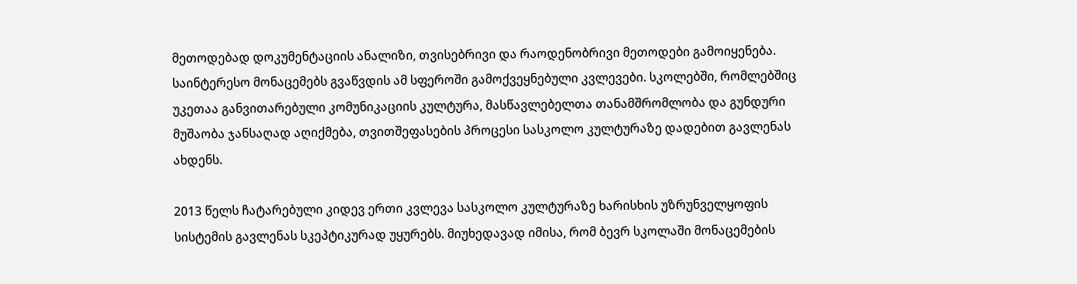მეთოდებად დოკუმენტაციის ანალიზი, თვისებრივი და რაოდენობრივი მეთოდები გამოიყენება. საინტერესო მონაცემებს გვაწვდის ამ სფეროში გამოქვეყნებული კვლევები. სკოლებში, რომლებშიც უკეთაა განვითარებული კომუნიკაციის კულტურა, მასწავლებელთა თანამშრომლობა და გუნდური მუშაობა ჯანსაღად აღიქმება, თვითშეფასების პროცესი სასკოლო კულტურაზე დადებით გავლენას ახდენს.

2013 წელს ჩატარებული კიდევ ერთი კვლევა სასკოლო კულტურაზე ხარისხის უზრუნველყოფის სისტემის გავლენას სკეპტიკურად უყურებს. მიუხედავად იმისა, რომ ბევრ სკოლაში მონაცემების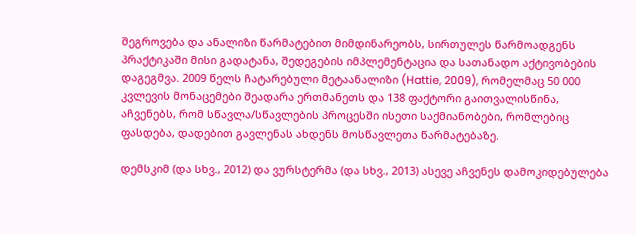შეგროვება და ანალიზი წარმატებით მიმდინარეობს, სირთულეს წარმოადგენს პრაქტიკაში მისი გადატანა, შედეგების იმპლემენტაცია და სათანადო აქტივობების დაგეგმვა. 2009 წელს ჩატარებული მეტაანალიზი (Hattie, 2009), რომელმაც 50 000 კვლევის მონაცემები შეადარა ერთმანეთს და 138 ფაქტორი გაითვალისწინა, აჩვენებს, რომ სწავლა/სწავლების პროცესში ისეთი საქმიანობები, რომლებიც ფასდება, დადებით გავლენას ახდენს მოსწავლეთა წარმატებაზე.

დემსკიმ (და სხვ., 2012) და ვურსტერმა (და სხვ., 2013) ასევე აჩვენეს დამოკიდებულება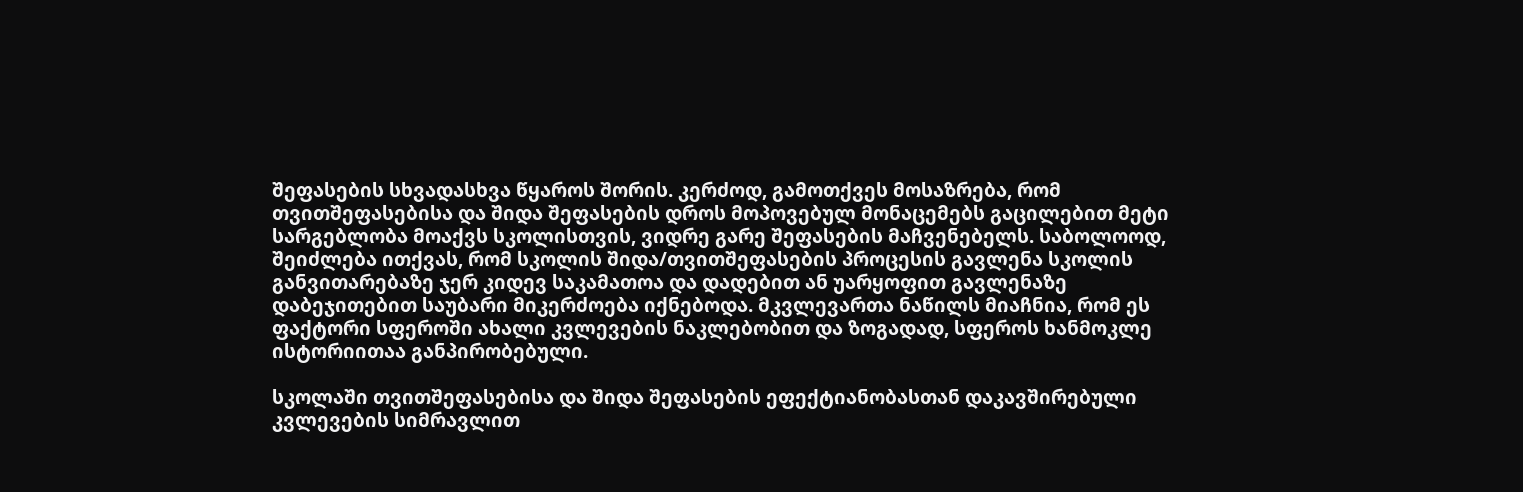შეფასების სხვადასხვა წყაროს შორის. კერძოდ, გამოთქვეს მოსაზრება, რომ თვითშეფასებისა და შიდა შეფასების დროს მოპოვებულ მონაცემებს გაცილებით მეტი სარგებლობა მოაქვს სკოლისთვის, ვიდრე გარე შეფასების მაჩვენებელს. საბოლოოდ, შეიძლება ითქვას, რომ სკოლის შიდა/თვითშეფასების პროცესის გავლენა სკოლის განვითარებაზე ჯერ კიდევ საკამათოა და დადებით ან უარყოფით გავლენაზე დაბეჯითებით საუბარი მიკერძოება იქნებოდა. მკვლევართა ნაწილს მიაჩნია, რომ ეს ფაქტორი სფეროში ახალი კვლევების ნაკლებობით და ზოგადად, სფეროს ხანმოკლე ისტორიითაა განპირობებული.

სკოლაში თვითშეფასებისა და შიდა შეფასების ეფექტიანობასთან დაკავშირებული კვლევების სიმრავლით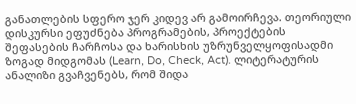განათლების სფერო ჯერ კიდევ არ გამოირჩევა. თეორიული დისკურსი ეფუძნება პროგრამების, პროექტების შეფასების ჩარჩოსა და ხარისხის უზრუნველყოფისადმი ზოგად მიდგომას (Learn, Do, Check, Act). ლიტერატურის ანალიზი გვაჩვენებს, რომ შიდა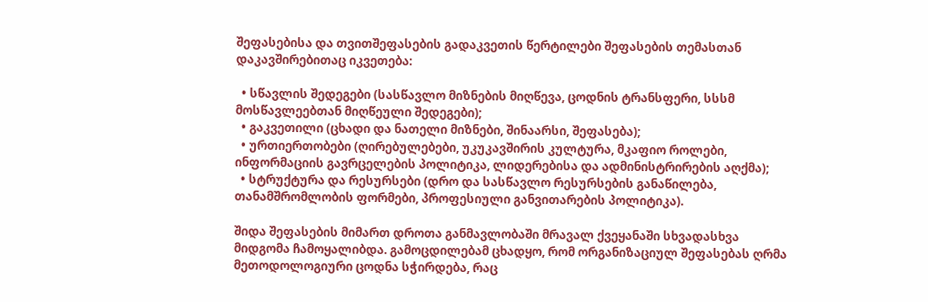შეფასებისა და თვითშეფასების გადაკვეთის წერტილები შეფასების თემასთან დაკავშირებითაც იკვეთება:

  • სწავლის შედეგები (სასწავლო მიზნების მიღწევა, ცოდნის ტრანსფერი, სსსმ მოსწავლეებთან მიღწეული შედეგები);
  • გაკვეთილი (ცხადი და ნათელი მიზნები, შინაარსი, შეფასება);
  • ურთიერთობები (ღირებულებები, უკუკავშირის კულტურა, მკაფიო როლები, ინფორმაციის გავრცელების პოლიტიკა, ლიდერებისა და ადმინისტრირების აღქმა);
  • სტრუქტურა და რესურსები (დრო და სასწავლო რესურსების განაწილება, თანამშრომლობის ფორმები, პროფესიული განვითარების პოლიტიკა).

შიდა შეფასების მიმართ დროთა განმავლობაში მრავალ ქვეყანაში სხვადასხვა მიდგომა ჩამოყალიბდა. გამოცდილებამ ცხადყო, რომ ორგანიზაციულ შეფასებას ღრმა მეთოდოლოგიური ცოდნა სჭირდება, რაც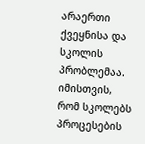არაერთი ქვეყნისა და სკოლის პრობლემაა. იმისთვის, რომ სკოლებს პროცესების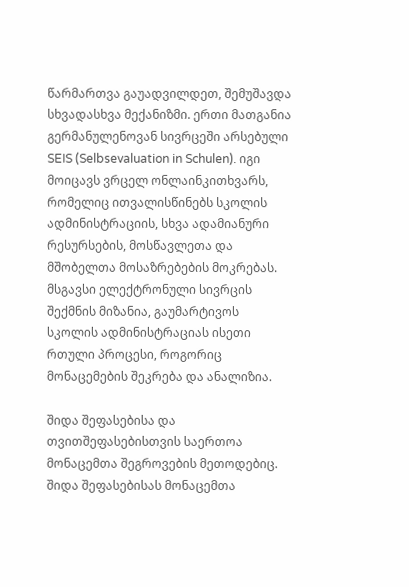წარმართვა გაუადვილდეთ, შემუშავდა სხვადასხვა მექანიზმი. ერთი მათგანია გერმანულენოვან სივრცეში არსებული SEIS (Selbsevaluation in Schulen). იგი მოიცავს ვრცელ ონლაინკითხვარს, რომელიც ითვალისწინებს სკოლის ადმინისტრაციის, სხვა ადამიანური რესურსების, მოსწავლეთა და მშობელთა მოსაზრებების მოკრებას. მსგავსი ელექტრონული სივრცის შექმნის მიზანია, გაუმარტივოს სკოლის ადმინისტრაციას ისეთი რთული პროცესი, როგორიც მონაცემების შეკრება და ანალიზია.

შიდა შეფასებისა და თვითშეფასებისთვის საერთოა მონაცემთა შეგროვების მეთოდებიც. შიდა შეფასებისას მონაცემთა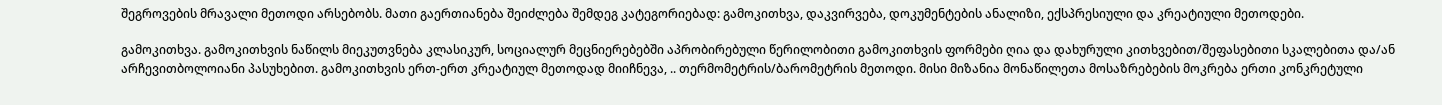შეგროვების მრავალი მეთოდი არსებობს. მათი გაერთიანება შეიძლება შემდეგ კატეგორიებად: გამოკითხვა, დაკვირვება, დოკუმენტების ანალიზი, ექსპრესიული და კრეატიული მეთოდები.

გამოკითხვა. გამოკითხვის ნაწილს მიეკუთვნება კლასიკურ, სოციალურ მეცნიერებებში აპრობირებული წერილობითი გამოკითხვის ფორმები ღია და დახურული კითხვებით/შეფასებითი სკალებითა და/ან არჩევითბოლოიანი პასუხებით. გამოკითხვის ერთ-ერთ კრეატიულ მეთოდად მიიჩნევა, .. თერმომეტრის/ბარომეტრის მეთოდი. მისი მიზანია მონაწილეთა მოსაზრებების მოკრება ერთი კონკრეტული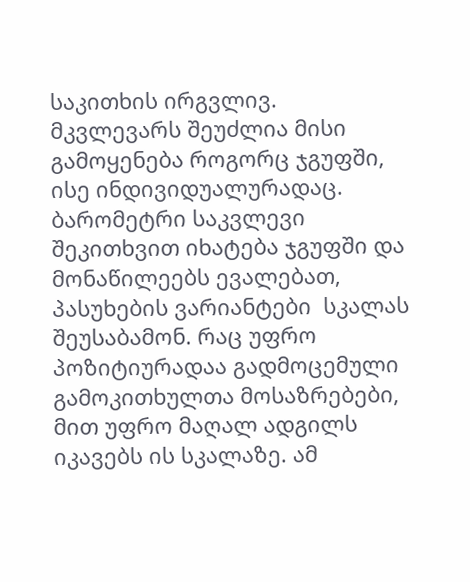საკითხის ირგვლივ. მკვლევარს შეუძლია მისი გამოყენება როგორც ჯგუფში, ისე ინდივიდუალურადაც. ბარომეტრი საკვლევი შეკითხვით იხატება ჯგუფში და მონაწილეებს ევალებათ, პასუხების ვარიანტები  სკალას შეუსაბამონ. რაც უფრო პოზიტიურადაა გადმოცემული გამოკითხულთა მოსაზრებები, მით უფრო მაღალ ადგილს იკავებს ის სკალაზე. ამ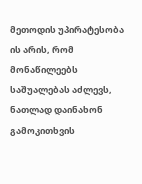მეთოდის უპირატესობა ის არის, რომ მონაწილეებს საშუალებას აძლევს, ნათლად დაინახონ გამოკითხვის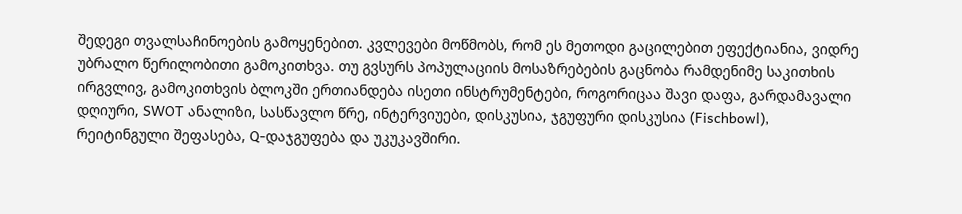შედეგი თვალსაჩინოების გამოყენებით. კვლევები მოწმობს, რომ ეს მეთოდი გაცილებით ეფექტიანია, ვიდრე უბრალო წერილობითი გამოკითხვა. თუ გვსურს პოპულაციის მოსაზრებების გაცნობა რამდენიმე საკითხის ირგვლივ, გამოკითხვის ბლოკში ერთიანდება ისეთი ინსტრუმენტები, როგორიცაა შავი დაფა, გარდამავალი დღიური, SWOT ანალიზი, სასწავლო წრე, ინტერვიუები, დისკუსია, ჯგუფური დისკუსია (Fischbowl), რეიტინგული შეფასება, Q-დაჯგუფება და უკუკავშირი.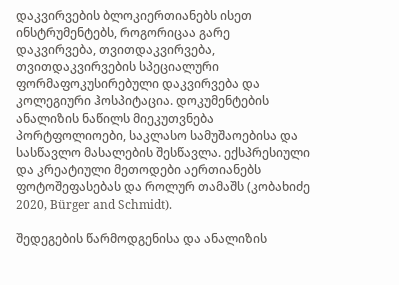დაკვირვების ბლოკიერთიანებს ისეთ ინსტრუმენტებს, როგორიცაა გარე დაკვირვება, თვითდაკვირვება, თვითდაკვირვების სპეციალური ფორმაფოკუსირებული დაკვირვება და კოლეგიური ჰოსპიტაცია. დოკუმენტების ანალიზის ნაწილს მიეკუთვნება პორტფოლიოები, საკლასო სამუშაოებისა და სასწავლო მასალების შესწავლა. ექსპრესიული და კრეატიული მეთოდები აერთიანებს ფოტოშეფასებას და როლურ თამაშს (კობახიძე 2020, Bürger and Schmidt).

შედეგების წარმოდგენისა და ანალიზის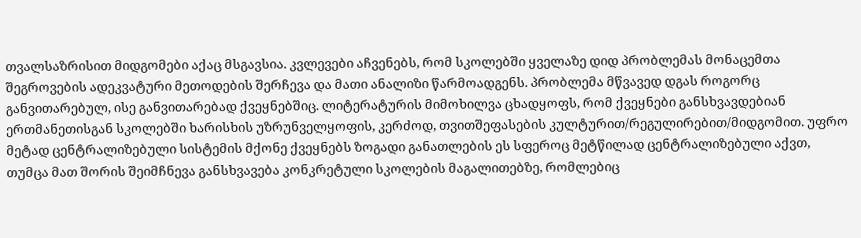თვალსაზრისით მიდგომები აქაც მსგავსია. კვლევები აჩვენებს, რომ სკოლებში ყველაზე დიდ პრობლემას მონაცემთა შეგროვების ადეკვატური მეთოდების შერჩევა და მათი ანალიზი წარმოადგენს. პრობლემა მწვავედ დგას როგორც განვითარებულ, ისე განვითარებად ქვეყნებშიც. ლიტერატურის მიმოხილვა ცხადყოფს, რომ ქვეყნები განსხვავდებიან ერთმანეთისგან სკოლებში ხარისხის უზრუნველყოფის, კერძოდ, თვითშეფასების კულტურით/რეგულირებით/მიდგომით. უფრო მეტად ცენტრალიზებული სისტემის მქონე ქვეყნებს ზოგადი განათლების ეს სფეროც მეტწილად ცენტრალიზებული აქვთ, თუმცა მათ შორის შეიმჩნევა განსხვავება კონკრეტული სკოლების მაგალითებზე, რომლებიც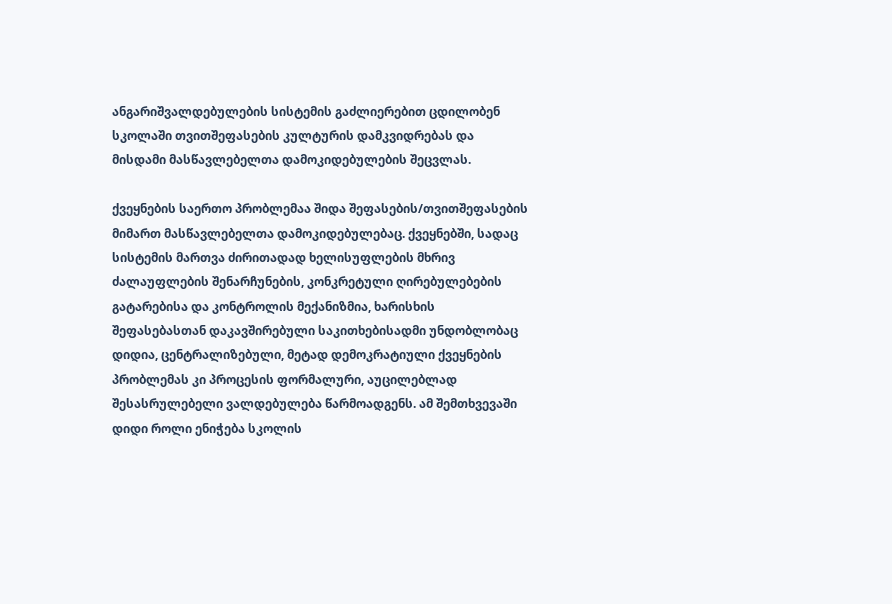ანგარიშვალდებულების სისტემის გაძლიერებით ცდილობენ სკოლაში თვითშეფასების კულტურის დამკვიდრებას და მისდამი მასწავლებელთა დამოკიდებულების შეცვლას.

ქვეყნების საერთო პრობლემაა შიდა შეფასების/თვითშეფასების მიმართ მასწავლებელთა დამოკიდებულებაც. ქვეყნებში, სადაც სისტემის მართვა ძირითადად ხელისუფლების მხრივ ძალაუფლების შენარჩუნების, კონკრეტული ღირებულებების გატარებისა და კონტროლის მექანიზმია, ხარისხის შეფასებასთან დაკავშირებული საკითხებისადმი უნდობლობაც დიდია, ცენტრალიზებული, მეტად დემოკრატიული ქვეყნების პრობლემას კი პროცესის ფორმალური, აუცილებლად შესასრულებელი ვალდებულება წარმოადგენს. ამ შემთხვევაში დიდი როლი ენიჭება სკოლის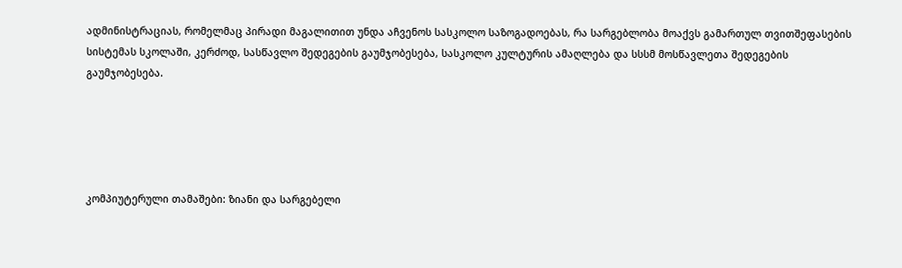ადმინისტრაციას, რომელმაც პირადი მაგალითით უნდა აჩვენოს სასკოლო საზოგადოებას, რა სარგებლობა მოაქვს გამართულ თვითშეფასების სისტემას სკოლაში, კერძოდ, სასწავლო შედეგების გაუმჯობესება, სასკოლო კულტურის ამაღლება და სსსმ მოსწავლეთა შედეგების გაუმჯობესება.





კომპიუტერული თამაშები: ზიანი და სარგებელი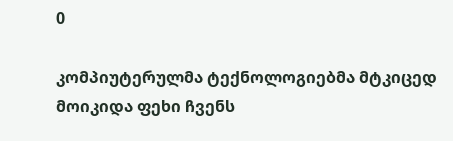0

კომპიუტერულმა ტექნოლოგიებმა მტკიცედ მოიკიდა ფეხი ჩვენს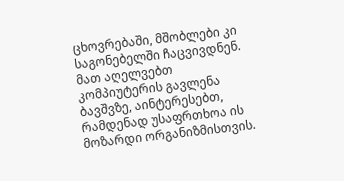ცხოვრებაში, მშობლები კი საგონებელში ჩაცვივდნენ. მათ აღელვებთ კომპიუტერის გავლენა ბავშვზე, აინტერესებთ, რამდენად უსაფრთხოა ის მოზარდი ორგანიზმისთვის.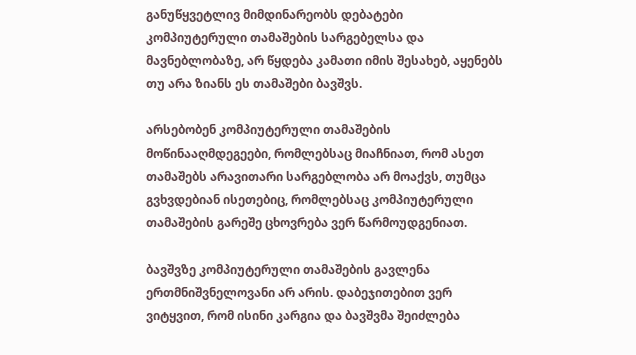განუწყვეტლივ მიმდინარეობს დებატები კომპიუტერული თამაშების სარგებელსა და მავნებლობაზე, არ წყდება კამათი იმის შესახებ, აყენებს თუ არა ზიანს ეს თამაშები ბავშვს.

არსებობენ კომპიუტერული თამაშების მოწინააღმდეგეები, რომლებსაც მიაჩნიათ, რომ ასეთ თამაშებს არავითარი სარგებლობა არ მოაქვს, თუმცა გვხვდებიან ისეთებიც, რომლებსაც კომპიუტერული თამაშების გარეშე ცხოვრება ვერ წარმოუდგენიათ.

ბავშვზე კომპიუტერული თამაშების გავლენა ერთმნიშვნელოვანი არ არის. დაბეჯითებით ვერ ვიტყვით, რომ ისინი კარგია და ბავშვმა შეიძლება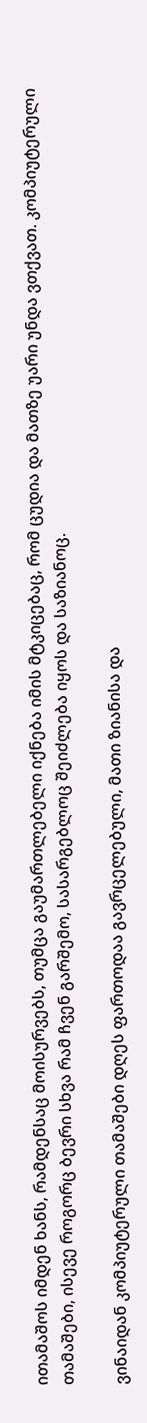ითამაშოს იმდენ ხანს, რამდენსაც მოისურვებს, თუმცა გაუმართლებელი იქნება იმის მტკიცებაც, რომ ცუდია და მათზე უარი უნდა ვთქვათ. კომპიუტერული თამაშები, ისევე როგორც ბევრი სხვა რამ ჩვენ გარშემო, სასარგებლოც შეიძლება იყოს და საზიანოც.

ვინაიდან კომპიუტერული თამაშები დღეს ფართოდაა გავრცელებული, მათი ზიანისა და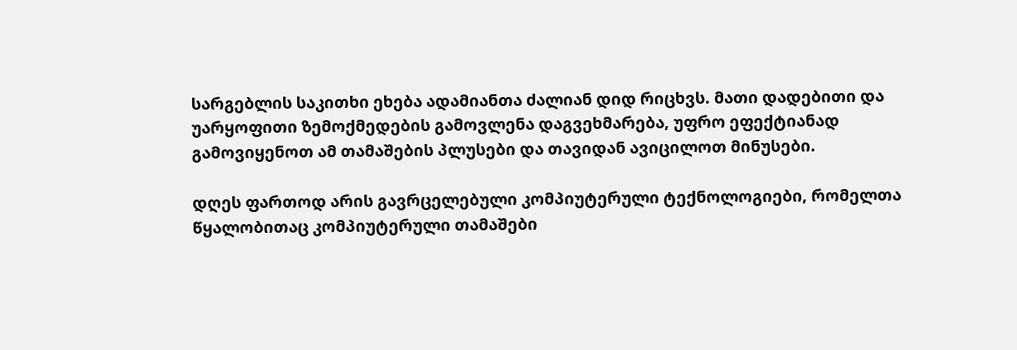სარგებლის საკითხი ეხება ადამიანთა ძალიან დიდ რიცხვს. მათი დადებითი და უარყოფითი ზემოქმედების გამოვლენა დაგვეხმარება, უფრო ეფექტიანად გამოვიყენოთ ამ თამაშების პლუსები და თავიდან ავიცილოთ მინუსები.

დღეს ფართოდ არის გავრცელებული კომპიუტერული ტექნოლოგიები, რომელთა წყალობითაც კომპიუტერული თამაშები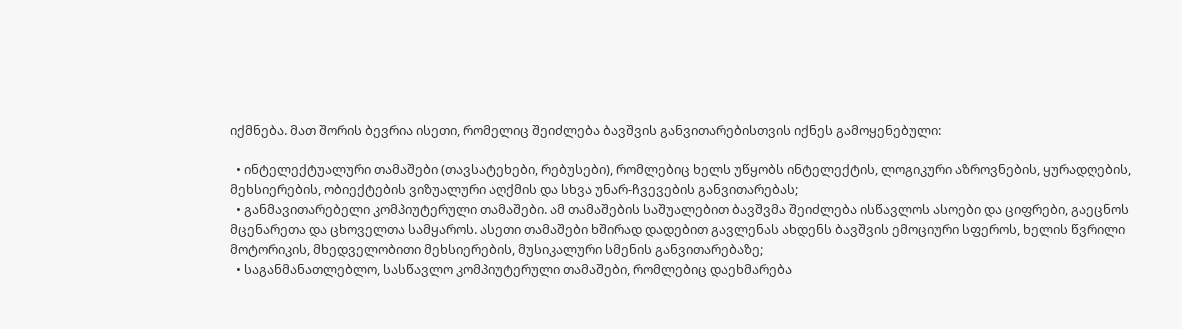იქმნება. მათ შორის ბევრია ისეთი, რომელიც შეიძლება ბავშვის განვითარებისთვის იქნეს გამოყენებული:

  • ინტელექტუალური თამაშები (თავსატეხები, რებუსები), რომლებიც ხელს უწყობს ინტელექტის, ლოგიკური აზროვნების, ყურადღების, მეხსიერების, ობიექტების ვიზუალური აღქმის და სხვა უნარ-ჩვევების განვითარებას;
  • განმავითარებელი კომპიუტერული თამაშები. ამ თამაშების საშუალებით ბავშვმა შეიძლება ისწავლოს ასოები და ციფრები, გაეცნოს მცენარეთა და ცხოველთა სამყაროს. ასეთი თამაშები ხშირად დადებით გავლენას ახდენს ბავშვის ემოციური სფეროს, ხელის წვრილი მოტორიკის, მხედველობითი მეხსიერების, მუსიკალური სმენის განვითარებაზე;
  • საგანმანათლებლო, სასწავლო კომპიუტერული თამაშები, რომლებიც დაეხმარება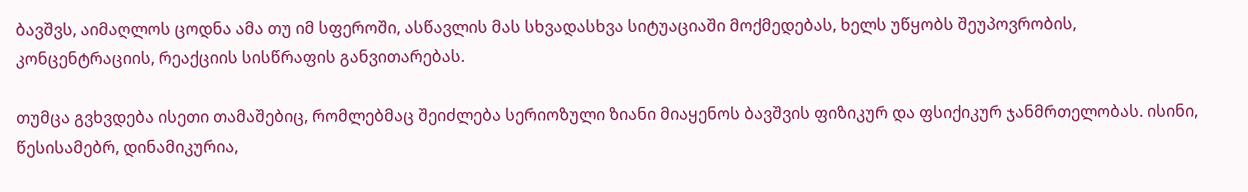ბავშვს, აიმაღლოს ცოდნა ამა თუ იმ სფეროში, ასწავლის მას სხვადასხვა სიტუაციაში მოქმედებას, ხელს უწყობს შეუპოვრობის, კონცენტრაციის, რეაქციის სისწრაფის განვითარებას.

თუმცა გვხვდება ისეთი თამაშებიც, რომლებმაც შეიძლება სერიოზული ზიანი მიაყენოს ბავშვის ფიზიკურ და ფსიქიკურ ჯანმრთელობას. ისინი, წესისამებრ, დინამიკურია,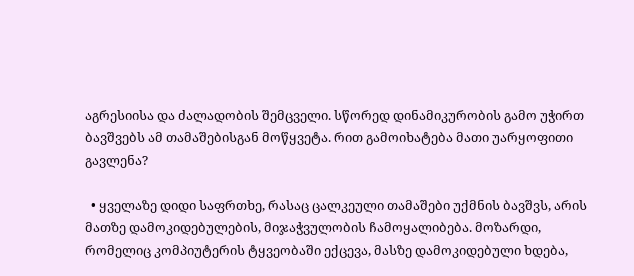აგრესიისა და ძალადობის შემცველი. სწორედ დინამიკურობის გამო უჭირთ ბავშვებს ამ თამაშებისგან მოწყვეტა. რით გამოიხატება მათი უარყოფითი გავლენა?

  • ყველაზე დიდი საფრთხე, რასაც ცალკეული თამაშები უქმნის ბავშვს, არის მათზე დამოკიდებულების, მიჯაჭვულობის ჩამოყალიბება. მოზარდი, რომელიც კომპიუტერის ტყვეობაში ექცევა, მასზე დამოკიდებული ხდება,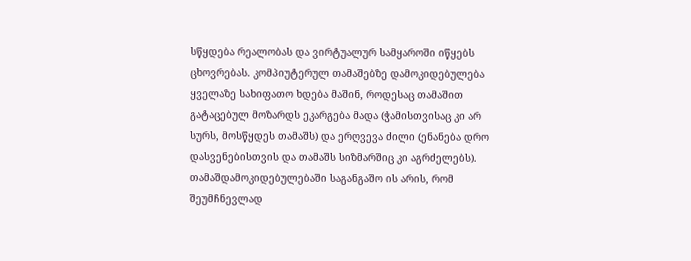სწყდება რეალობას და ვირტუალურ სამყაროში იწყებს ცხოვრებას. კომპიუტერულ თამაშებზე დამოკიდებულება ყველაზე სახიფათო ხდება მაშინ, როდესაც თამაშით გატაცებულ მოზარდს ეკარგება მადა (ჭამისთვისაც კი არ სურს, მოსწყდეს თამაშს) და ერღვევა ძილი (ენანება დრო დასვენებისთვის და თამაშს სიზმარშიც კი აგრძელებს). თამაშდამოკიდებულებაში საგანგაშო ის არის, რომ შეუმჩნევლად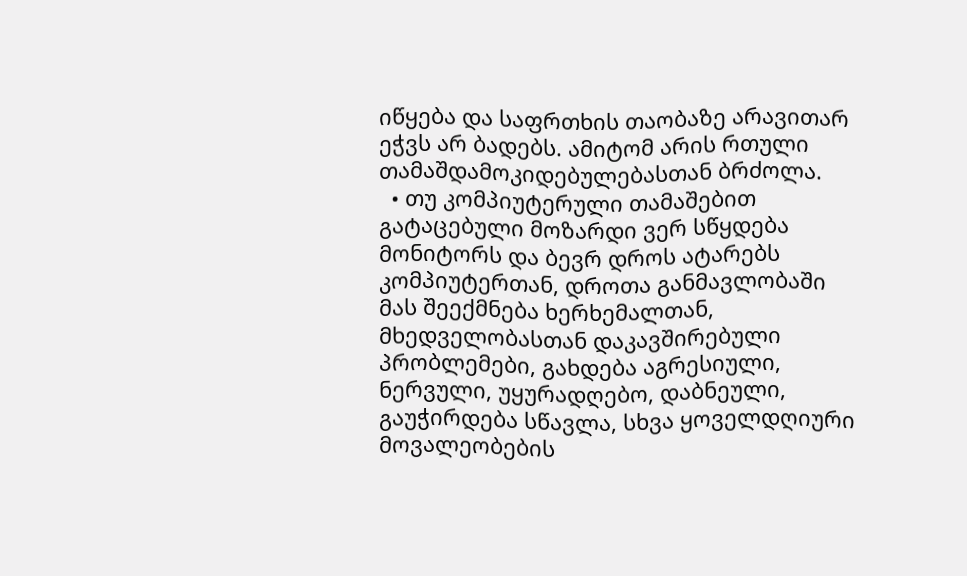იწყება და საფრთხის თაობაზე არავითარ ეჭვს არ ბადებს. ამიტომ არის რთული თამაშდამოკიდებულებასთან ბრძოლა.
  • თუ კომპიუტერული თამაშებით გატაცებული მოზარდი ვერ სწყდება მონიტორს და ბევრ დროს ატარებს კომპიუტერთან, დროთა განმავლობაში მას შეექმნება ხერხემალთან, მხედველობასთან დაკავშირებული პრობლემები, გახდება აგრესიული, ნერვული, უყურადღებო, დაბნეული, გაუჭირდება სწავლა, სხვა ყოველდღიური მოვალეობების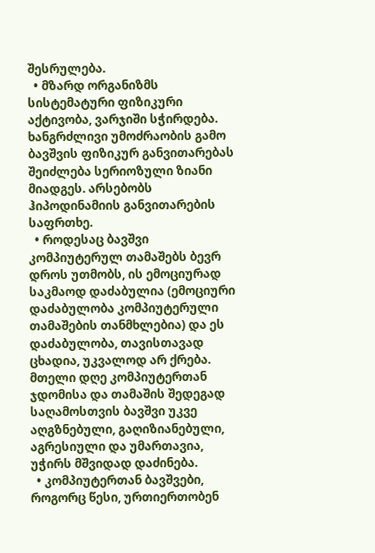შესრულება.
  • მზარდ ორგანიზმს სისტემატური ფიზიკური აქტივობა, ვარჯიში სჭირდება. ხანგრძლივი უმოძრაობის გამო ბავშვის ფიზიკურ განვითარებას შეიძლება სერიოზული ზიანი მიადგეს. არსებობს ჰიპოდინამიის განვითარების საფრთხე.
  • როდესაც ბავშვი კომპიუტერულ თამაშებს ბევრ დროს უთმობს, ის ემოციურად საკმაოდ დაძაბულია (ემოციური დაძაბულობა კომპიუტერული თამაშების თანმხლებია) და ეს დაძაბულობა, თავისთავად ცხადია, უკვალოდ არ ქრება. მთელი დღე კომპიუტერთან ჯდომისა და თამაშის შედეგად საღამოსთვის ბავშვი უკვე აღგზნებული, გაღიზიანებული, აგრესიული და უმართავია, უჭირს მშვიდად დაძინება.
  • კომპიუტერთან ბავშვები, როგორც წესი, ურთიერთობენ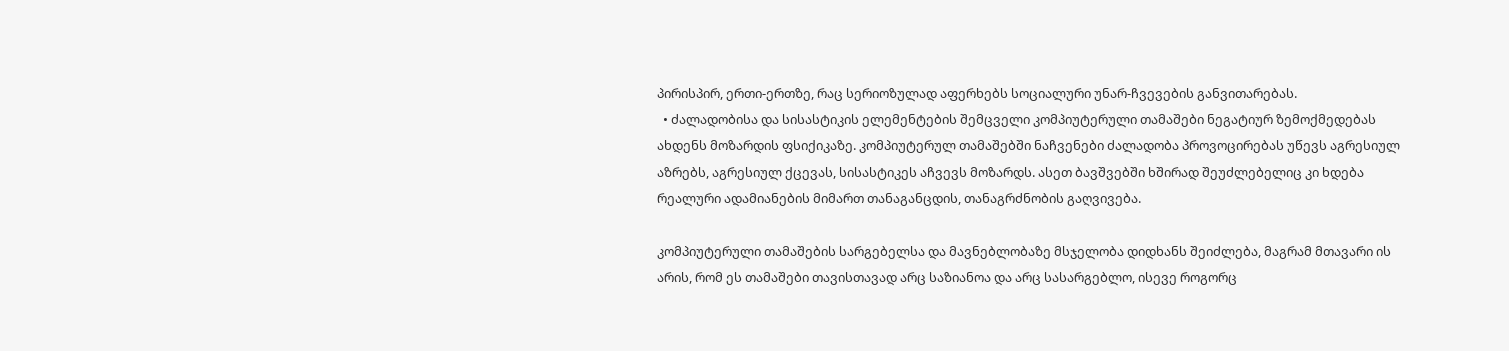პირისპირ, ერთი-ერთზე, რაც სერიოზულად აფერხებს სოციალური უნარ-ჩვევების განვითარებას.
  • ძალადობისა და სისასტიკის ელემენტების შემცველი კომპიუტერული თამაშები ნეგატიურ ზემოქმედებას ახდენს მოზარდის ფსიქიკაზე. კომპიუტერულ თამაშებში ნაჩვენები ძალადობა პროვოცირებას უწევს აგრესიულ აზრებს, აგრესიულ ქცევას, სისასტიკეს აჩვევს მოზარდს. ასეთ ბავშვებში ხშირად შეუძლებელიც კი ხდება რეალური ადამიანების მიმართ თანაგანცდის, თანაგრძნობის გაღვივება.

კომპიუტერული თამაშების სარგებელსა და მავნებლობაზე მსჯელობა დიდხანს შეიძლება, მაგრამ მთავარი ის არის, რომ ეს თამაშები თავისთავად არც საზიანოა და არც სასარგებლო, ისევე როგორც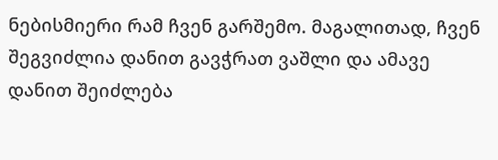ნებისმიერი რამ ჩვენ გარშემო. მაგალითად, ჩვენ შეგვიძლია დანით გავჭრათ ვაშლი და ამავე დანით შეიძლება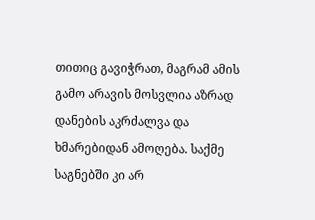თითიც გავიჭრათ, მაგრამ ამის გამო არავის მოსვლია აზრად დანების აკრძალვა და ხმარებიდან ამოღება. საქმე საგნებში კი არ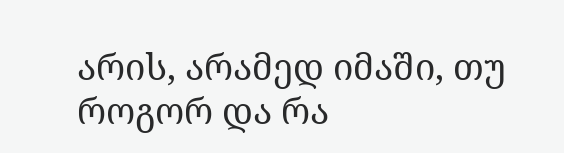არის, არამედ იმაში, თუ როგორ და რა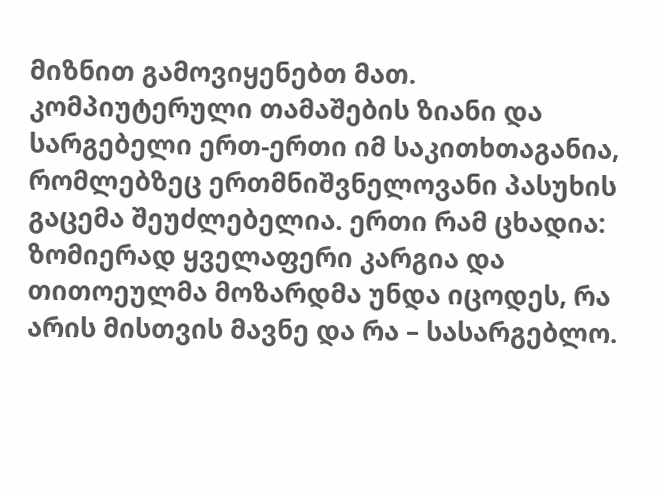მიზნით გამოვიყენებთ მათ. კომპიუტერული თამაშების ზიანი და სარგებელი ერთ-ერთი იმ საკითხთაგანია, რომლებზეც ერთმნიშვნელოვანი პასუხის გაცემა შეუძლებელია. ერთი რამ ცხადია: ზომიერად ყველაფერი კარგია და თითოეულმა მოზარდმა უნდა იცოდეს, რა არის მისთვის მავნე და რა – სასარგებლო.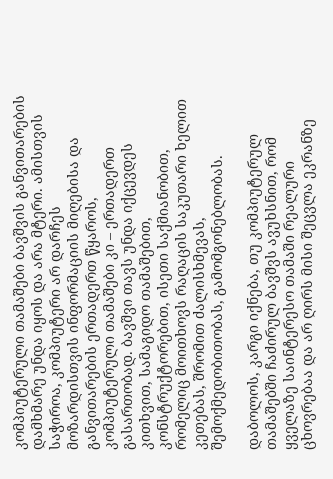კომპიუტერული თამაშები ბავშვის განვითარების დამხმარე უნდა იყოს და არა მტერი. ამისთვის საჭიროა, კომპიუტერი არ დარჩეს მოზარდისთვის ინფორმაციის მიღებისა და განვითარების ერთადერთ წყაროს, კომპიუტერული თამაშები კი – ერთადერთ გასართობად. ბავშვი თავს უნდა იქცევდეს კითხვით, სამაგიდო თამაშებით, კონსტრუქტორებით, ისეთი საქმიანობით, რომელიც მოითხოვს რაღაცის საკუთარი ხელით კეთებას, შრომით ძალისხმევას, შემოქმედობითობას, გამომგონებლობას.

დაბოლოს, კარგი იქნება, თუ კომპიუტერულ თამაშებში ჩაძირულ ბავშვს ავუხსნით, რომ ყველაზე საინტერესო თამაში რეალური ცხოვრებაა და არ ღირს მისი შეცვლა ეკრანზე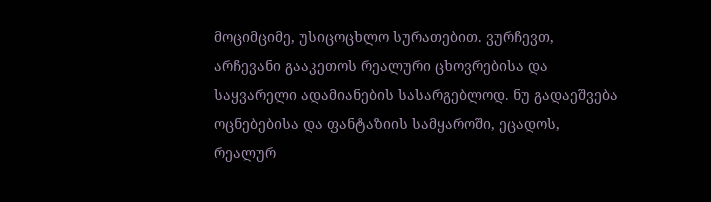მოციმციმე, უსიცოცხლო სურათებით. ვურჩევთ, არჩევანი გააკეთოს რეალური ცხოვრებისა და საყვარელი ადამიანების სასარგებლოდ. ნუ გადაეშვება ოცნებებისა და ფანტაზიის სამყაროში, ეცადოს, რეალურ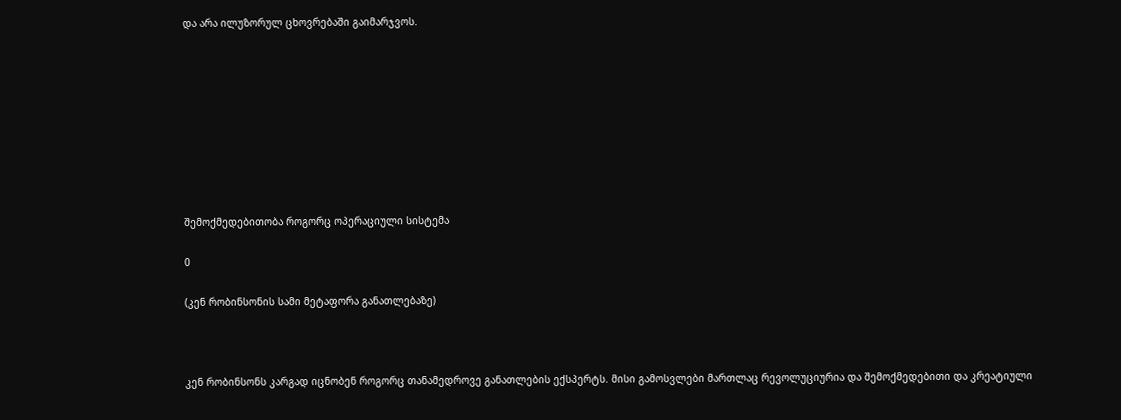და არა ილუზორულ ცხოვრებაში გაიმარჯვოს.









შემოქმედებითობა როგორც ოპერაციული სისტემა

0

(კენ რობინსონის სამი მეტაფორა განათლებაზე)



კენ რობინსონს კარგად იცნობენ როგორც თანამედროვე განათლების ექსპერტს. მისი გამოსვლები მართლაც რევოლუციურია და შემოქმედებითი და კრეატიული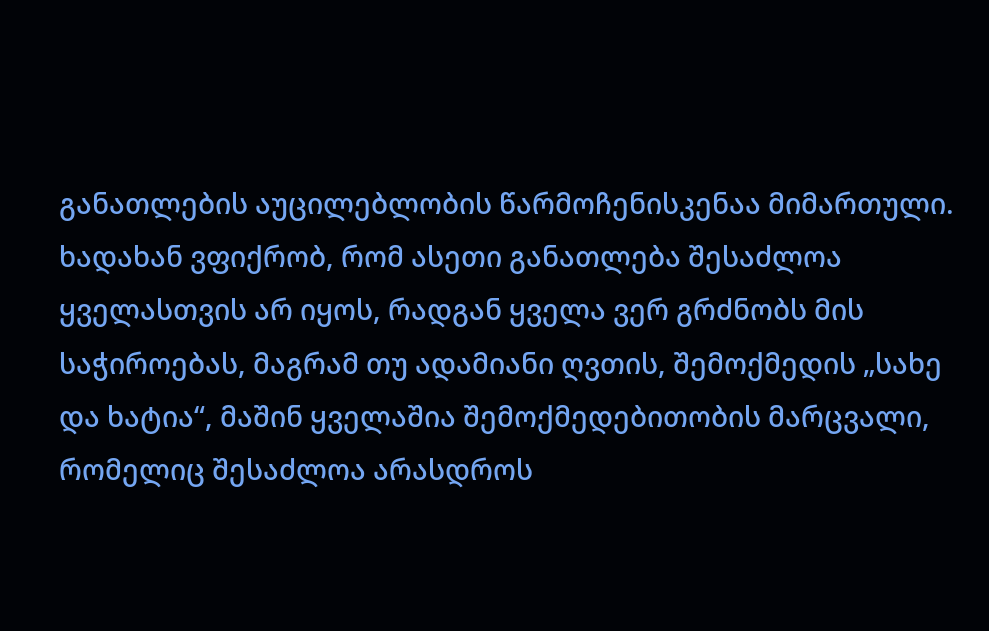განათლების აუცილებლობის წარმოჩენისკენაა მიმართული. ხადახან ვფიქრობ, რომ ასეთი განათლება შესაძლოა ყველასთვის არ იყოს, რადგან ყველა ვერ გრძნობს მის საჭიროებას, მაგრამ თუ ადამიანი ღვთის, შემოქმედის „სახე და ხატია“, მაშინ ყველაშია შემოქმედებითობის მარცვალი, რომელიც შესაძლოა არასდროს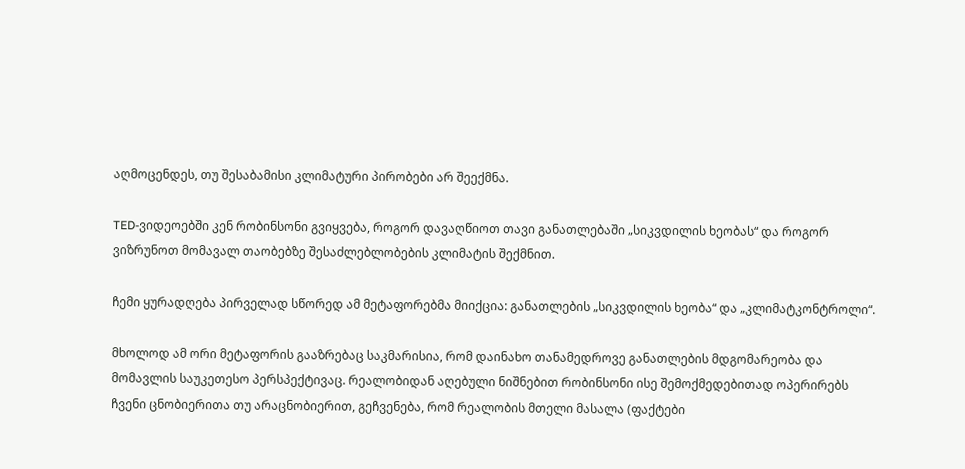აღმოცენდეს, თუ შესაბამისი კლიმატური პირობები არ შეექმნა.

TED-ვიდეოებში კენ რობინსონი გვიყვება, როგორ დავაღწიოთ თავი განათლებაში „სიკვდილის ხეობას“ და როგორ ვიზრუნოთ მომავალ თაობებზე შესაძლებლობების კლიმატის შექმნით.

ჩემი ყურადღება პირველად სწორედ ამ მეტაფორებმა მიიქცია: განათლების „სიკვდილის ხეობა“ და „კლიმატკონტროლი“.

მხოლოდ ამ ორი მეტაფორის გააზრებაც საკმარისია, რომ დაინახო თანამედროვე განათლების მდგომარეობა და მომავლის საუკეთესო პერსპექტივაც. რეალობიდან აღებული ნიშნებით რობინსონი ისე შემოქმედებითად ოპერირებს ჩვენი ცნობიერითა თუ არაცნობიერით, გეჩვენება, რომ რეალობის მთელი მასალა (ფაქტები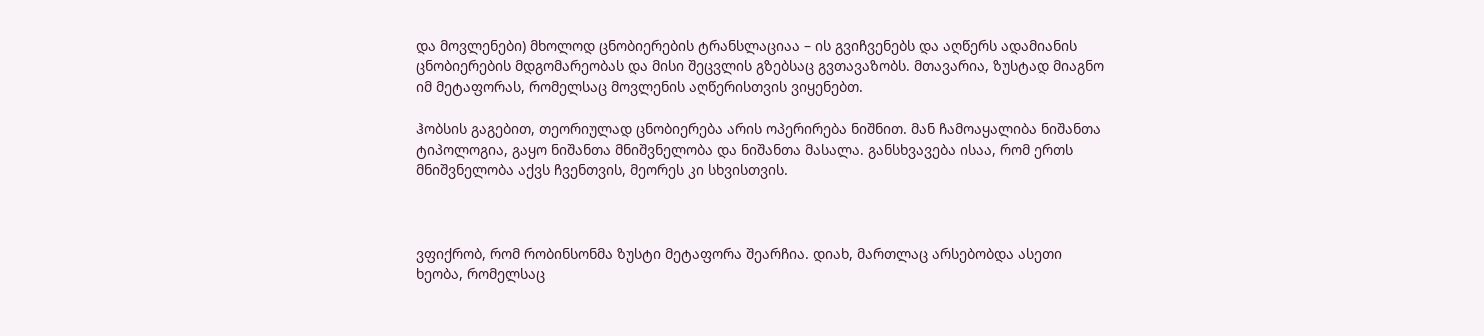და მოვლენები) მხოლოდ ცნობიერების ტრანსლაციაა – ის გვიჩვენებს და აღწერს ადამიანის ცნობიერების მდგომარეობას და მისი შეცვლის გზებსაც გვთავაზობს. მთავარია, ზუსტად მიაგნო იმ მეტაფორას, რომელსაც მოვლენის აღწერისთვის ვიყენებთ.

ჰობსის გაგებით, თეორიულად ცნობიერება არის ოპერირება ნიშნით. მან ჩამოაყალიბა ნიშანთა ტიპოლოგია, გაყო ნიშანთა მნიშვნელობა და ნიშანთა მასალა. განსხვავება ისაა, რომ ერთს მნიშვნელობა აქვს ჩვენთვის, მეორეს კი სხვისთვის.



ვფიქრობ, რომ რობინსონმა ზუსტი მეტაფორა შეარჩია. დიახ, მართლაც არსებობდა ასეთი ხეობა, რომელსაც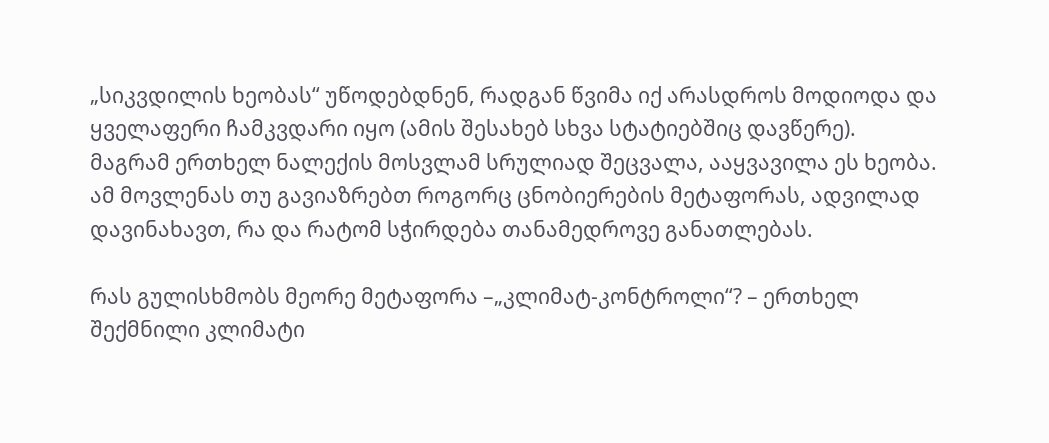„სიკვდილის ხეობას“ უწოდებდნენ, რადგან წვიმა იქ არასდროს მოდიოდა და ყველაფერი ჩამკვდარი იყო (ამის შესახებ სხვა სტატიებშიც დავწერე). მაგრამ ერთხელ ნალექის მოსვლამ სრულიად შეცვალა, ააყვავილა ეს ხეობა. ამ მოვლენას თუ გავიაზრებთ როგორც ცნობიერების მეტაფორას, ადვილად დავინახავთ, რა და რატომ სჭირდება თანამედროვე განათლებას.

რას გულისხმობს მეორე მეტაფორა –„კლიმატ-კონტროლი“? – ერთხელ შექმნილი კლიმატი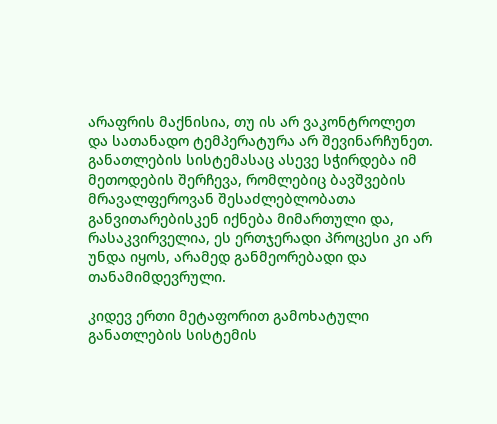არაფრის მაქნისია, თუ ის არ ვაკონტროლეთ და სათანადო ტემპერატურა არ შევინარჩუნეთ. განათლების სისტემასაც ასევე სჭირდება იმ მეთოდების შერჩევა, რომლებიც ბავშვების მრავალფეროვან შესაძლებლობათა განვითარებისკენ იქნება მიმართული და, რასაკვირველია, ეს ერთჯერადი პროცესი კი არ უნდა იყოს, არამედ განმეორებადი და თანამიმდევრული.

კიდევ ერთი მეტაფორით გამოხატული განათლების სისტემის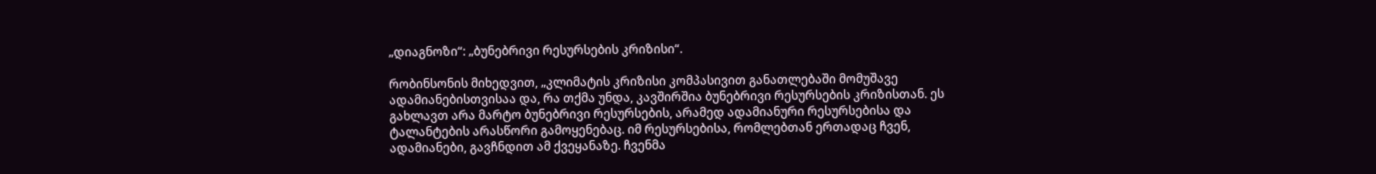„დიაგნოზი“: „ბუნებრივი რესურსების კრიზისი“.

რობინსონის მიხედვით, „კლიმატის კრიზისი კომპასივით განათლებაში მომუშავე ადამიანებისთვისაა და, რა თქმა უნდა, კავშირშია ბუნებრივი რესურსების კრიზისთან. ეს გახლავთ არა მარტო ბუნებრივი რესურსების, არამედ ადამიანური რესურსებისა და ტალანტების არასწორი გამოყენებაც. იმ რესურსებისა, რომლებთან ერთადაც ჩვენ, ადამიანები, გავჩნდით ამ ქვეყანაზე. ჩვენმა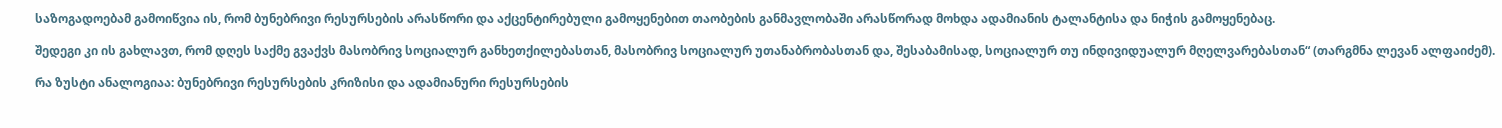საზოგადოებამ გამოიწვია ის, რომ ბუნებრივი რესურსების არასწორი და აქცენტირებული გამოყენებით თაობების განმავლობაში არასწორად მოხდა ადამიანის ტალანტისა და ნიჭის გამოყენებაც.

შედეგი კი ის გახლავთ, რომ დღეს საქმე გვაქვს მასობრივ სოციალურ განხეთქილებასთან, მასობრივ სოციალურ უთანაბრობასთან და, შესაბამისად, სოციალურ თუ ინდივიდუალურ მღელვარებასთან“ (თარგმნა ლევან ალფაიძემ).

რა ზუსტი ანალოგიაა: ბუნებრივი რესურსების კრიზისი და ადამიანური რესურსების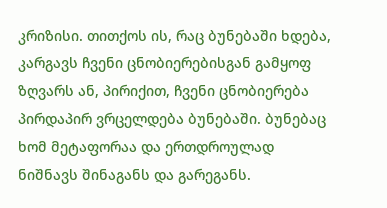კრიზისი. თითქოს ის, რაც ბუნებაში ხდება, კარგავს ჩვენი ცნობიერებისგან გამყოფ ზღვარს ან, პირიქით, ჩვენი ცნობიერება პირდაპირ ვრცელდება ბუნებაში. ბუნებაც ხომ მეტაფორაა და ერთდროულად ნიშნავს შინაგანს და გარეგანს.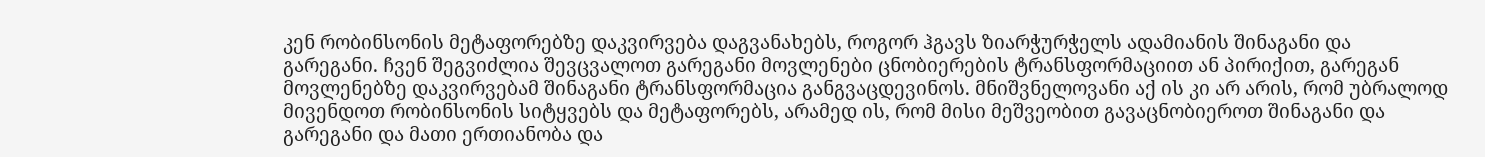კენ რობინსონის მეტაფორებზე დაკვირვება დაგვანახებს, როგორ ჰგავს ზიარჭურჭელს ადამიანის შინაგანი და გარეგანი. ჩვენ შეგვიძლია შევცვალოთ გარეგანი მოვლენები ცნობიერების ტრანსფორმაციით ან პირიქით, გარეგან მოვლენებზე დაკვირვებამ შინაგანი ტრანსფორმაცია განგვაცდევინოს. მნიშვნელოვანი აქ ის კი არ არის, რომ უბრალოდ მივენდოთ რობინსონის სიტყვებს და მეტაფორებს, არამედ ის, რომ მისი მეშვეობით გავაცნობიეროთ შინაგანი და გარეგანი და მათი ერთიანობა და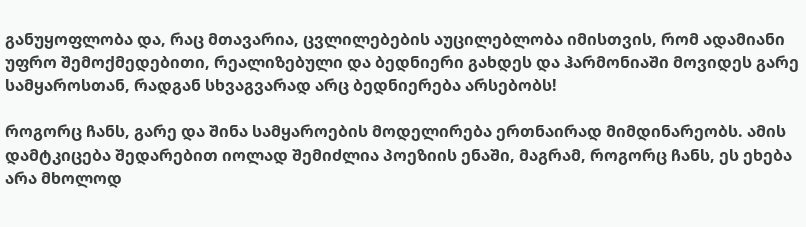განუყოფლობა და, რაც მთავარია, ცვლილებების აუცილებლობა იმისთვის, რომ ადამიანი უფრო შემოქმედებითი, რეალიზებული და ბედნიერი გახდეს და ჰარმონიაში მოვიდეს გარე სამყაროსთან, რადგან სხვაგვარად არც ბედნიერება არსებობს!

როგორც ჩანს, გარე და შინა სამყაროების მოდელირება ერთნაირად მიმდინარეობს. ამის დამტკიცება შედარებით იოლად შემიძლია პოეზიის ენაში, მაგრამ, როგორც ჩანს, ეს ეხება არა მხოლოდ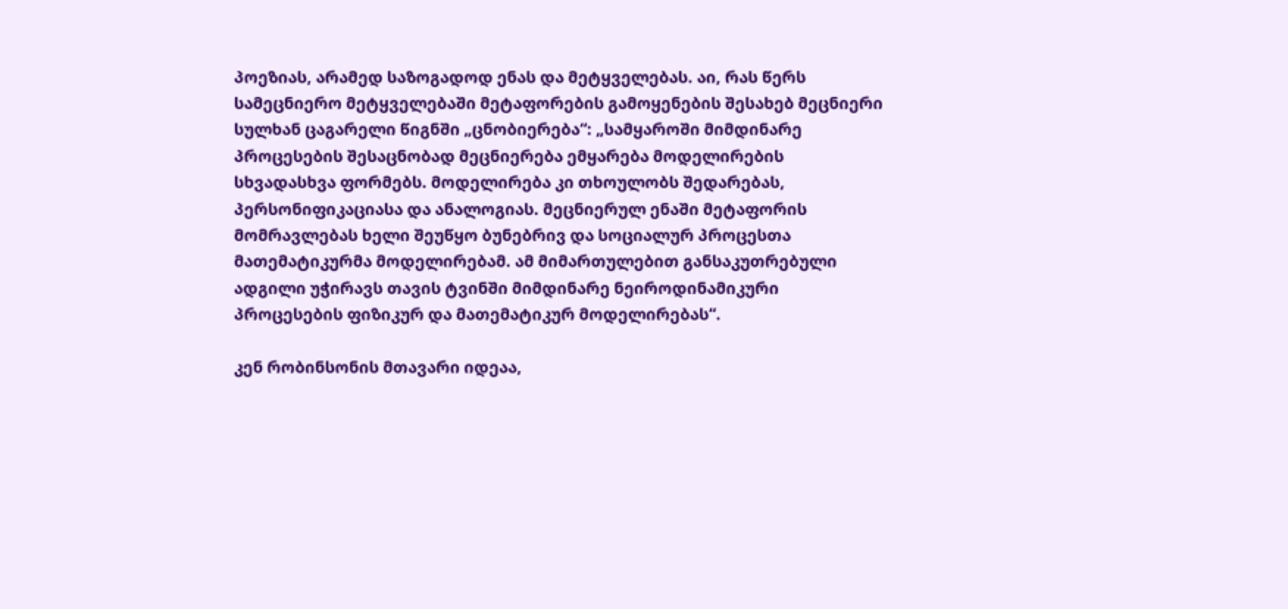პოეზიას, არამედ საზოგადოდ ენას და მეტყველებას. აი, რას წერს სამეცნიერო მეტყველებაში მეტაფორების გამოყენების შესახებ მეცნიერი სულხან ცაგარელი წიგნში „ცნობიერება“: „სამყაროში მიმდინარე პროცესების შესაცნობად მეცნიერება ემყარება მოდელირების სხვადასხვა ფორმებს. მოდელირება კი თხოულობს შედარებას, პერსონიფიკაციასა და ანალოგიას. მეცნიერულ ენაში მეტაფორის მომრავლებას ხელი შეუწყო ბუნებრივ და სოციალურ პროცესთა მათემატიკურმა მოდელირებამ. ამ მიმართულებით განსაკუთრებული ადგილი უჭირავს თავის ტვინში მიმდინარე ნეიროდინამიკური პროცესების ფიზიკურ და მათემატიკურ მოდელირებას“.

კენ რობინსონის მთავარი იდეაა,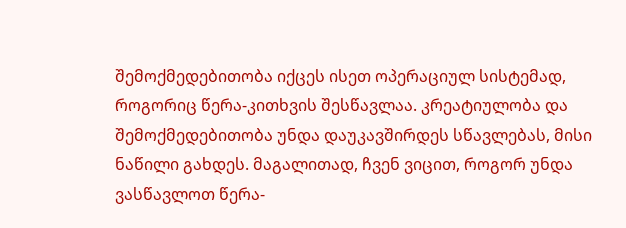შემოქმედებითობა იქცეს ისეთ ოპერაციულ სისტემად, როგორიც წერა-კითხვის შესწავლაა. კრეატიულობა და შემოქმედებითობა უნდა დაუკავშირდეს სწავლებას, მისი ნაწილი გახდეს. მაგალითად, ჩვენ ვიცით, როგორ უნდა ვასწავლოთ წერა-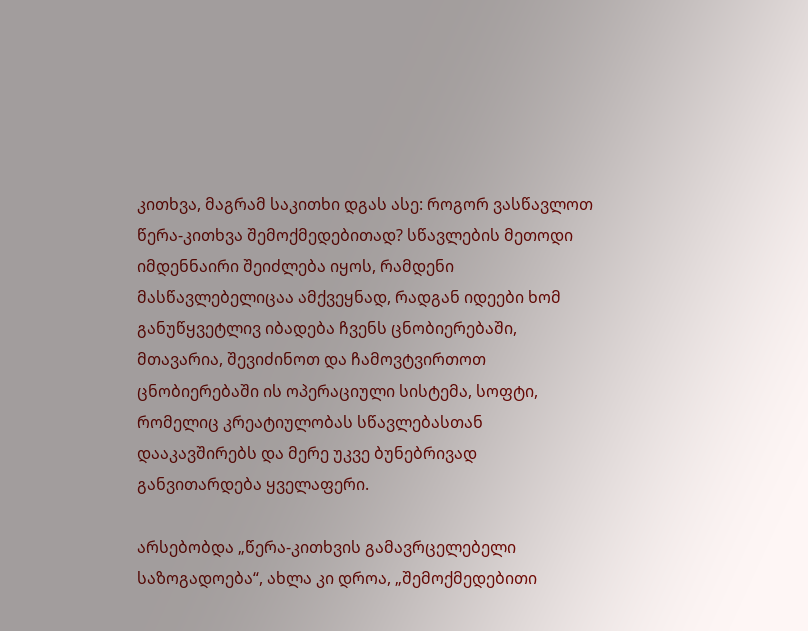კითხვა, მაგრამ საკითხი დგას ასე: როგორ ვასწავლოთ წერა-კითხვა შემოქმედებითად? სწავლების მეთოდი იმდენნაირი შეიძლება იყოს, რამდენი მასწავლებელიცაა ამქვეყნად, რადგან იდეები ხომ განუწყვეტლივ იბადება ჩვენს ცნობიერებაში, მთავარია, შევიძინოთ და ჩამოვტვირთოთ ცნობიერებაში ის ოპერაციული სისტემა, სოფტი, რომელიც კრეატიულობას სწავლებასთან დააკავშირებს და მერე უკვე ბუნებრივად განვითარდება ყველაფერი.

არსებობდა „წერა-კითხვის გამავრცელებელი საზოგადოება“, ახლა კი დროა, „შემოქმედებითი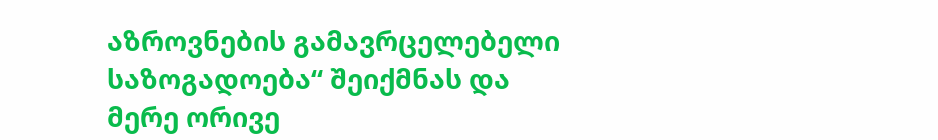აზროვნების გამავრცელებელი საზოგადოება“ შეიქმნას და მერე ორივე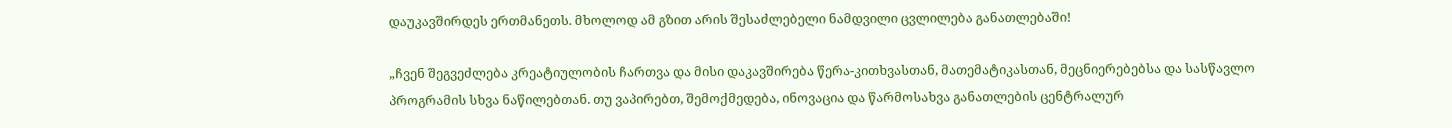დაუკავშირდეს ერთმანეთს. მხოლოდ ამ გზით არის შესაძლებელი ნამდვილი ცვლილება განათლებაში!

„ჩვენ შეგვეძლება კრეატიულობის ჩართვა და მისი დაკავშირება წერა-კითხვასთან, მათემატიკასთან, მეცნიერებებსა და სასწავლო პროგრამის სხვა ნაწილებთან. თუ ვაპირებთ, შემოქმედება, ინოვაცია და წარმოსახვა განათლების ცენტრალურ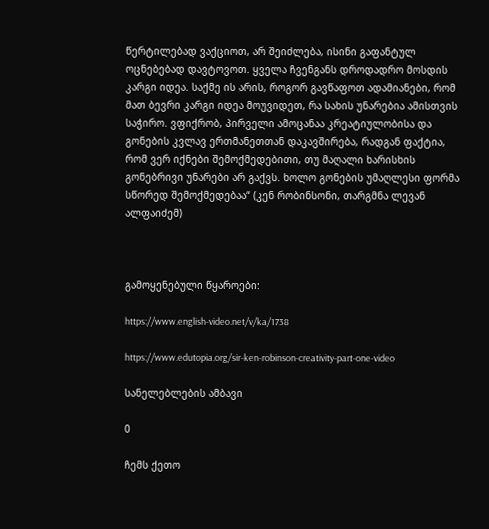წერტილებად ვაქციოთ, არ შეიძლება, ისინი გაფანტულ ოცნებებად დავტოვოთ. ყველა ჩვენგანს დროდადრო მოსდის კარგი იდეა. საქმე ის არის, როგორ გავწაფოთ ადამიანები, რომ მათ ბევრი კარგი იდეა მოუვიდეთ, რა სახის უნარებია ამისთვის საჭირო. ვფიქრობ, პირველი ამოცანაა კრეატიულობისა და გონების კვლავ ერთმანეთთან დაკავშირება, რადგან ფაქტია, რომ ვერ იქნები შემოქმედებითი, თუ მაღალი ხარისხის გონებრივი უნარები არ გაქვს. ხოლო გონების უმაღლესი ფორმა სწორედ შემოქმედებაა“ (კენ რობინსონი, თარგმნა ლევან ალფაიძემ)



გამოყენებული წყაროები:

https://www.english-video.net/v/ka/1738

https://www.edutopia.org/sir-ken-robinson-creativity-part-one-video

სანელებლების ამბავი

0

ჩემს ქეთო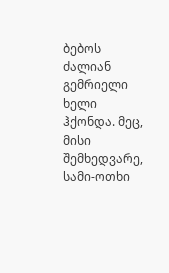ბებოს ძალიან გემრიელი ხელი ჰქონდა. მეც, მისი შემხედვარე, სამი-ოთხი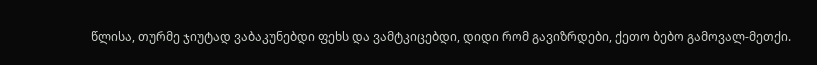წლისა, თურმე ჯიუტად ვაბაკუნებდი ფეხს და ვამტკიცებდი, დიდი რომ გავიზრდები, ქეთო ბებო გამოვალ-მეთქი.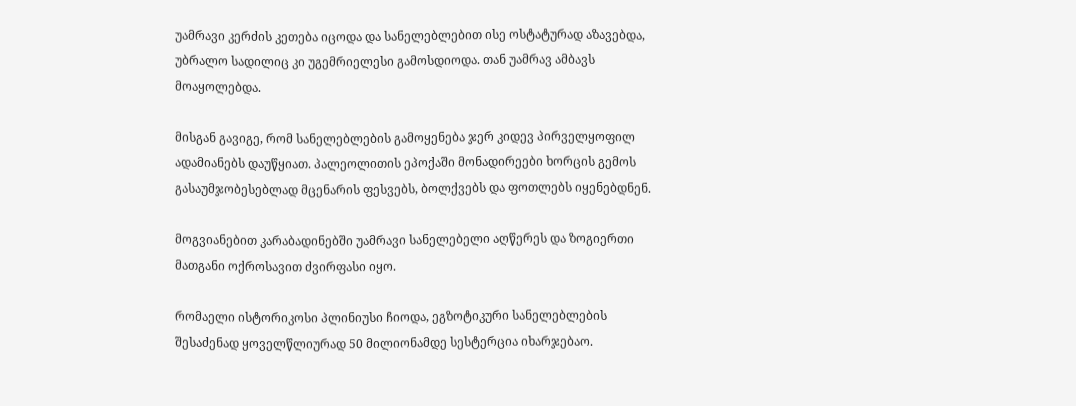უამრავი კერძის კეთება იცოდა და სანელებლებით ისე ოსტატურად აზავებდა, უბრალო სადილიც კი უგემრიელესი გამოსდიოდა. თან უამრავ ამბავს მოაყოლებდა.

მისგან გავიგე, რომ სანელებლების გამოყენება ჯერ კიდევ პირველყოფილ ადამიანებს დაუწყიათ. პალეოლითის ეპოქაში მონადირეები ხორცის გემოს გასაუმჯობესებლად მცენარის ფესვებს, ბოლქვებს და ფოთლებს იყენებდნენ.

მოგვიანებით კარაბადინებში უამრავი სანელებელი აღწერეს და ზოგიერთი მათგანი ოქროსავით ძვირფასი იყო.

რომაელი ისტორიკოსი პლინიუსი ჩიოდა, ეგზოტიკური სანელებლების შესაძენად ყოველწლიურად 50 მილიონამდე სესტერცია იხარჯებაო.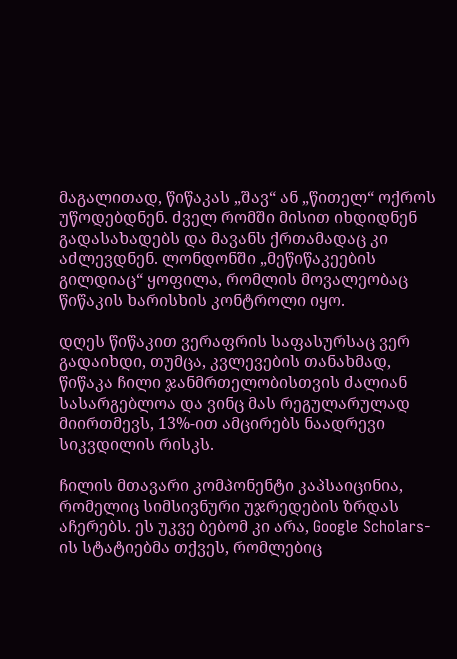მაგალითად, წიწაკას „შავ“ ან „წითელ“ ოქროს უწოდებდნენ. ძველ რომში მისით იხდიდნენ გადასახადებს და მავანს ქრთამადაც კი აძლევდნენ. ლონდონში „მეწიწაკეების გილდიაც“ ყოფილა, რომლის მოვალეობაც წიწაკის ხარისხის კონტროლი იყო.

დღეს წიწაკით ვერაფრის საფასურსაც ვერ გადაიხდი, თუმცა, კვლევების თანახმად, წიწაკა ჩილი ჯანმრთელობისთვის ძალიან სასარგებლოა და ვინც მას რეგულარულად მიირთმევს, 13%-ით ამცირებს ნაადრევი სიკვდილის რისკს.

ჩილის მთავარი კომპონენტი კაპსაიცინია, რომელიც სიმსივნური უჯრედების ზრდას აჩერებს. ეს უკვე ბებომ კი არა, Google Scholars-ის სტატიებმა თქვეს, რომლებიც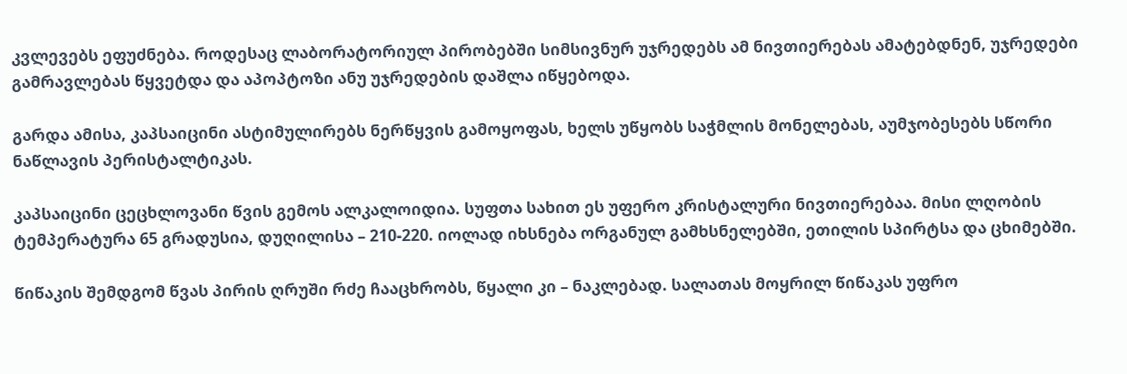კვლევებს ეფუძნება. როდესაც ლაბორატორიულ პირობებში სიმსივნურ უჯრედებს ამ ნივთიერებას ამატებდნენ, უჯრედები გამრავლებას წყვეტდა და აპოპტოზი ანუ უჯრედების დაშლა იწყებოდა.

გარდა ამისა, კაპსაიცინი ასტიმულირებს ნერწყვის გამოყოფას, ხელს უწყობს საჭმლის მონელებას, აუმჯობესებს სწორი ნაწლავის პერისტალტიკას.

კაპსაიცინი ცეცხლოვანი წვის გემოს ალკალოიდია. სუფთა სახით ეს უფერო კრისტალური ნივთიერებაა. მისი ლღობის ტემპერატურა 65 გრადუსია, დუღილისა – 210-220. იოლად იხსნება ორგანულ გამხსნელებში, ეთილის სპირტსა და ცხიმებში.

წიწაკის შემდგომ წვას პირის ღრუში რძე ჩააცხრობს, წყალი კი – ნაკლებად. სალათას მოყრილ წიწაკას უფრო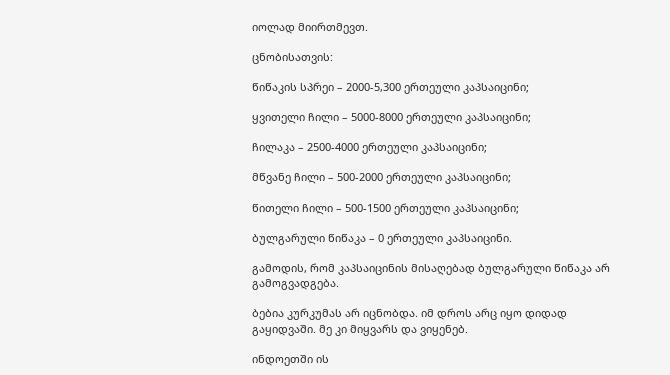იოლად მიირთმევთ.

ცნობისათვის:

წიწაკის სპრეი – 2000-5,300 ერთეული კაპსაიცინი;

ყვითელი ჩილი – 5000-8000 ერთეული კაპსაიცინი;

ჩილაკა – 2500-4000 ერთეული კაპსაიცინი;

მწვანე ჩილი – 500-2000 ერთეული კაპსაიცინი;

წითელი ჩილი – 500-1500 ერთეული კაპსაიცინი;

ბულგარული წიწაკა – 0 ერთეული კაპსაიცინი.

გამოდის, რომ კაპსაიცინის მისაღებად ბულგარული წიწაკა არ გამოგვადგება.

ბებია კურკუმას არ იცნობდა. იმ დროს არც იყო დიდად გაყიდვაში. მე კი მიყვარს და ვიყენებ.

ინდოეთში ის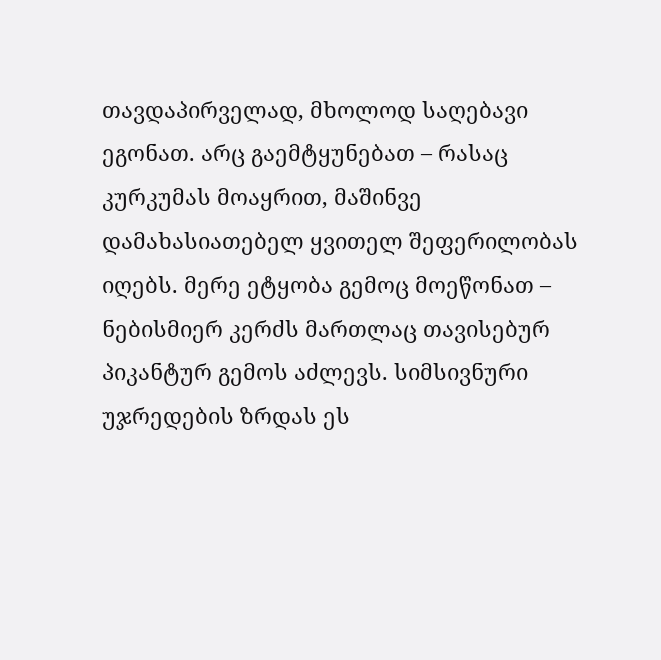თავდაპირველად, მხოლოდ საღებავი ეგონათ. არც გაემტყუნებათ – რასაც კურკუმას მოაყრით, მაშინვე დამახასიათებელ ყვითელ შეფერილობას იღებს. მერე ეტყობა გემოც მოეწონათ – ნებისმიერ კერძს მართლაც თავისებურ პიკანტურ გემოს აძლევს. სიმსივნური უჯრედების ზრდას ეს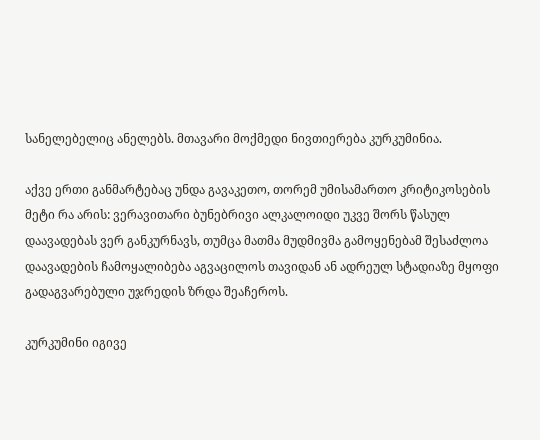სანელებელიც ანელებს. მთავარი მოქმედი ნივთიერება კურკუმინია.

აქვე ერთი განმარტებაც უნდა გავაკეთო, თორემ უმისამართო კრიტიკოსების მეტი რა არის: ვერავითარი ბუნებრივი ალკალოიდი უკვე შორს წასულ დაავადებას ვერ განკურნავს, თუმცა მათმა მუდმივმა გამოყენებამ შესაძლოა დაავადების ჩამოყალიბება აგვაცილოს თავიდან ან ადრეულ სტადიაზე მყოფი გადაგვარებული უჯრედის ზრდა შეაჩეროს.

კურკუმინი იგივე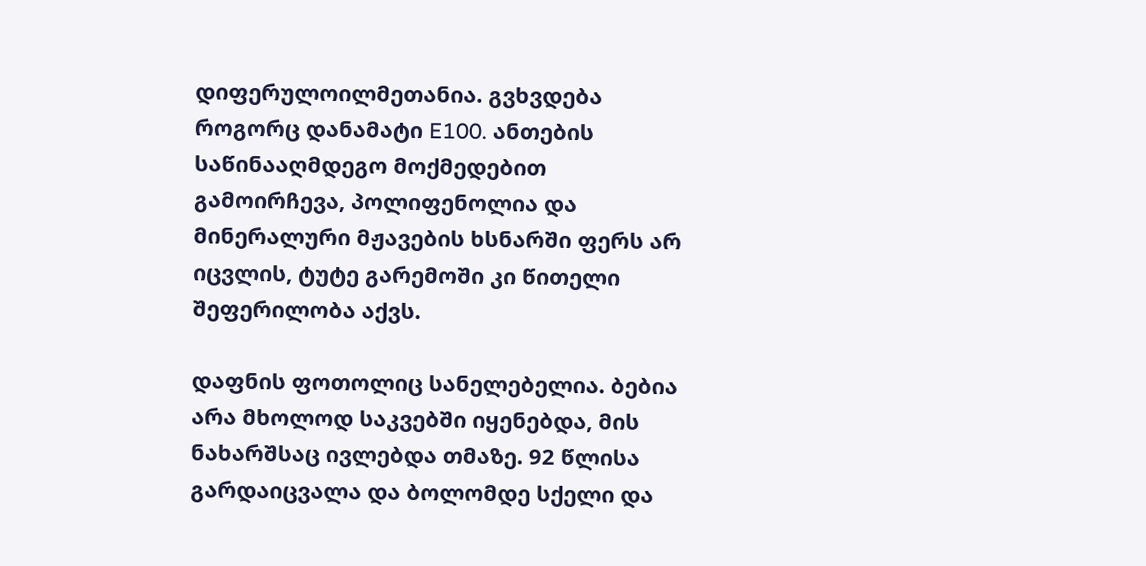დიფერულოილმეთანია. გვხვდება როგორც დანამატი E100. ანთების საწინააღმდეგო მოქმედებით გამოირჩევა, პოლიფენოლია და მინერალური მჟავების ხსნარში ფერს არ იცვლის, ტუტე გარემოში კი წითელი შეფერილობა აქვს.

დაფნის ფოთოლიც სანელებელია. ბებია არა მხოლოდ საკვებში იყენებდა, მის ნახარშსაც ივლებდა თმაზე. 92 წლისა გარდაიცვალა და ბოლომდე სქელი და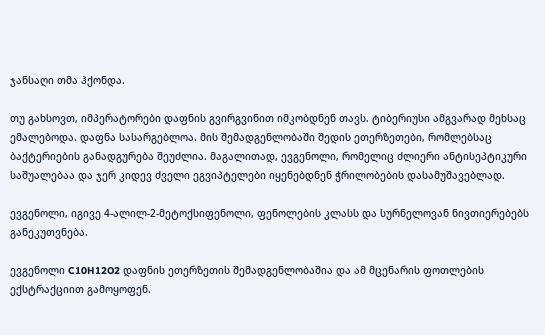ჯანსაღი თმა ჰქონდა.

თუ გახსოვთ, იმპერატორები დაფნის გვირგვინით იმკობდნენ თავს. ტიბერიუსი ამგვარად მეხსაც ემალებოდა. დაფნა სასარგებლოა. მის შემადგენლობაში შედის ეთერზეთები, რომლებსაც ბაქტერიების განადგურება შეუძლია. მაგალითად, ევგენოლი, რომელიც ძლიერი ანტისეპტიკური საშუალებაა და ჯერ კიდევ ძველი ეგვიპტელები იყენებდნენ ჭრილობების დასამუშავებლად.

ევგენოლი, იგივე 4-ალილ-2-მეტოქსიფენოლი, ფენოლების კლასს და სურნელოვან ნივთიერებებს განეკუთვნება.

ევგენოლი C10H12O2 დაფნის ეთერზეთის შემადგენლობაშია და ამ მცენარის ფოთლების ექსტრაქციით გამოყოფენ.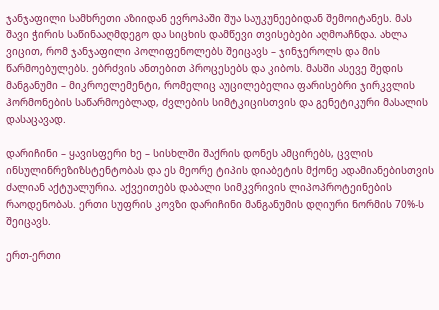ჯანჯაფილი სამხრეთი აზიიდან ევროპაში შუა საუკუნეებიდან შემოიტანეს. მას შავი ჭირის საწინააღმდეგო და სიცხის დამწევი თვისებები აღმოაჩნდა. ახლა ვიცით, რომ ჯანჯაფილი პოლიფენოლებს შეიცავს – ჯინჯეროლს და მის წარმოებულებს. ებრძვის ანთებით პროცესებს და კიბოს. მასში ასევე შედის მანგანუმი – მიკროელემენტი, რომელიც აუცილებელია ფარისებრი ჯირკვლის ჰორმონების საწარმოებლად, ძვლების სიმტკიცისთვის და გენეტიკური მასალის დასაცავად.

დარიჩინი – ყავისფერი ხე – სისხლში შაქრის დონეს ამცირებს, ცვლის ინსულინრეზიზსტენტობას და ეს მეორე ტიპის დიაბეტის მქონე ადამიანებისთვის ძალიან აქტუალურია. აქვეითებს დაბალი სიმკვრივის ლიპოპროტეინების რაოდენობას. ერთი სუფრის კოვზი დარიჩინი მანგანუმის დღიური ნორმის 70%-ს შეიცავს.

ერთ-ერთი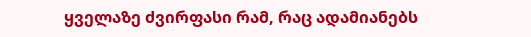ყველაზე ძვირფასი რამ, რაც ადამიანებს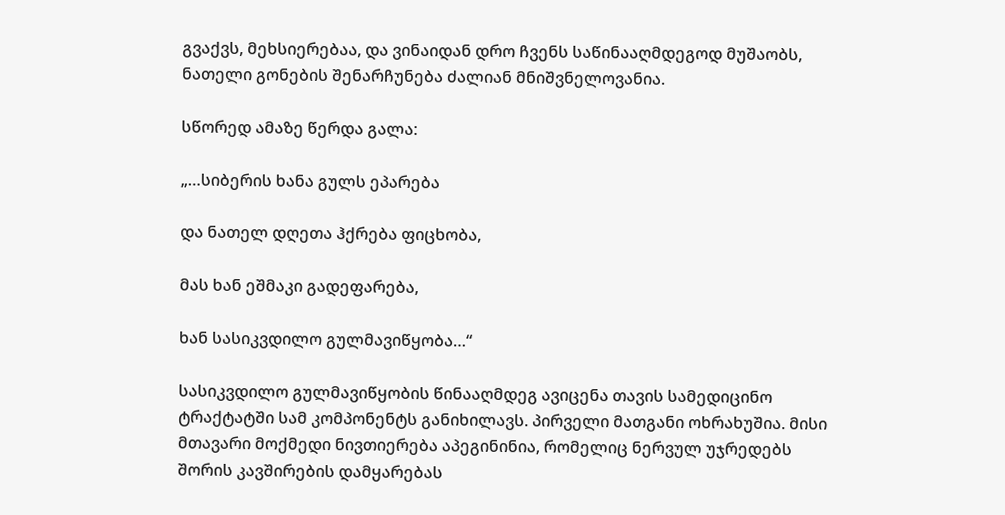გვაქვს, მეხსიერებაა, და ვინაიდან დრო ჩვენს საწინააღმდეგოდ მუშაობს, ნათელი გონების შენარჩუნება ძალიან მნიშვნელოვანია.

სწორედ ამაზე წერდა გალა:

„…სიბერის ხანა გულს ეპარება

და ნათელ დღეთა ჰქრება ფიცხობა,

მას ხან ეშმაკი გადეფარება,

ხან სასიკვდილო გულმავიწყობა…“

სასიკვდილო გულმავიწყობის წინააღმდეგ ავიცენა თავის სამედიცინო ტრაქტატში სამ კომპონენტს განიხილავს. პირველი მათგანი ოხრახუშია. მისი მთავარი მოქმედი ნივთიერება აპეგინინია, რომელიც ნერვულ უჯრედებს შორის კავშირების დამყარებას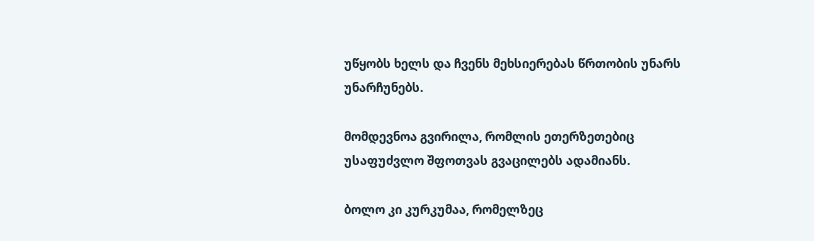უწყობს ხელს და ჩვენს მეხსიერებას წრთობის უნარს უნარჩუნებს.

მომდევნოა გვირილა, რომლის ეთერზეთებიც უსაფუძვლო შფოთვას გვაცილებს ადამიანს.

ბოლო კი კურკუმაა, რომელზეც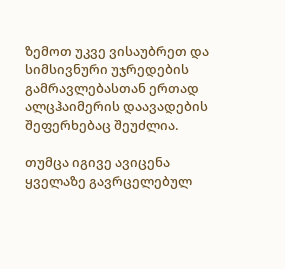ზემოთ უკვე ვისაუბრეთ და სიმსივნური უჯრედების გამრავლებასთან ერთად ალცჰაიმერის დაავადების შეფერხებაც შეუძლია.

თუმცა იგივე ავიცენა ყველაზე გავრცელებულ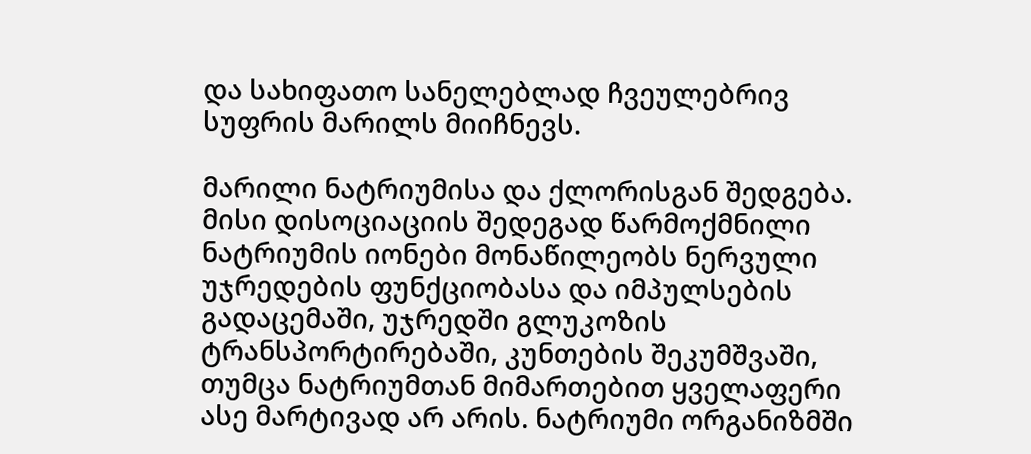და სახიფათო სანელებლად ჩვეულებრივ სუფრის მარილს მიიჩნევს.

მარილი ნატრიუმისა და ქლორისგან შედგება. მისი დისოციაციის შედეგად წარმოქმნილი ნატრიუმის იონები მონაწილეობს ნერვული უჯრედების ფუნქციობასა და იმპულსების გადაცემაში, უჯრედში გლუკოზის ტრანსპორტირებაში, კუნთების შეკუმშვაში, თუმცა ნატრიუმთან მიმართებით ყველაფერი ასე მარტივად არ არის. ნატრიუმი ორგანიზმში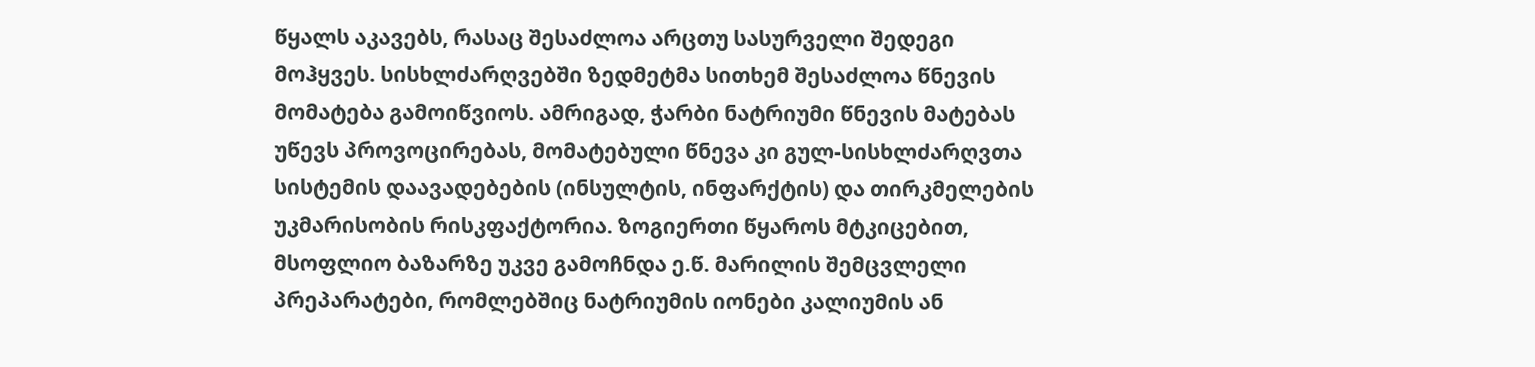წყალს აკავებს, რასაც შესაძლოა არცთუ სასურველი შედეგი მოჰყვეს. სისხლძარღვებში ზედმეტმა სითხემ შესაძლოა წნევის მომატება გამოიწვიოს. ამრიგად, ჭარბი ნატრიუმი წნევის მატებას უწევს პროვოცირებას, მომატებული წნევა კი გულ-სისხლძარღვთა სისტემის დაავადებების (ინსულტის, ინფარქტის) და თირკმელების უკმარისობის რისკფაქტორია. ზოგიერთი წყაროს მტკიცებით, მსოფლიო ბაზარზე უკვე გამოჩნდა ე.წ. მარილის შემცვლელი პრეპარატები, რომლებშიც ნატრიუმის იონები კალიუმის ან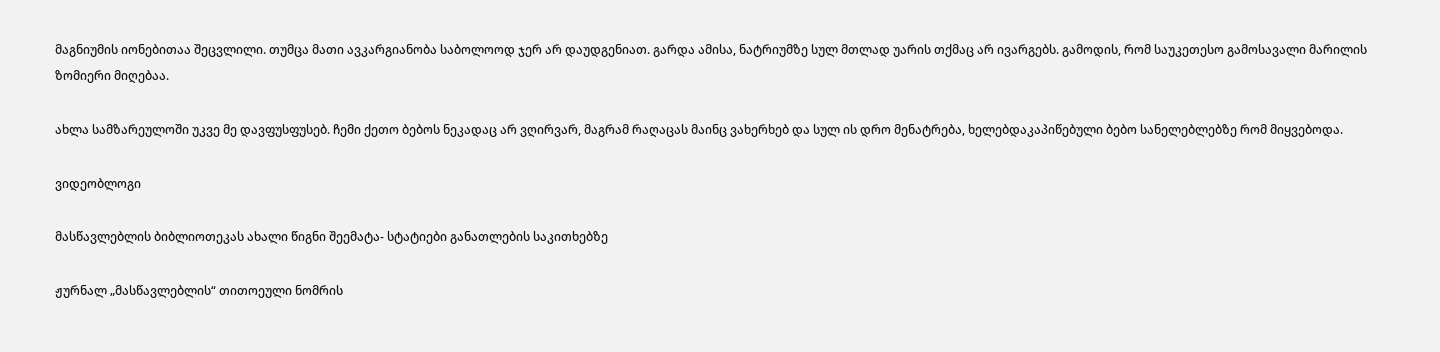მაგნიუმის იონებითაა შეცვლილი. თუმცა მათი ავკარგიანობა საბოლოოდ ჯერ არ დაუდგენიათ. გარდა ამისა, ნატრიუმზე სულ მთლად უარის თქმაც არ ივარგებს. გამოდის, რომ საუკეთესო გამოსავალი მარილის ზომიერი მიღებაა.

ახლა სამზარეულოში უკვე მე დავფუსფუსებ. ჩემი ქეთო ბებოს ნეკადაც არ ვღირვარ, მაგრამ რაღაცას მაინც ვახერხებ და სულ ის დრო მენატრება, ხელებდაკაპიწებული ბებო სანელებლებზე რომ მიყვებოდა.

ვიდეობლოგი

მასწავლებლის ბიბლიოთეკას ახალი წიგნი შეემატა- სტატიები განათლების საკითხებზე

ჟურნალ „მასწავლებლის“ თითოეული ნომრის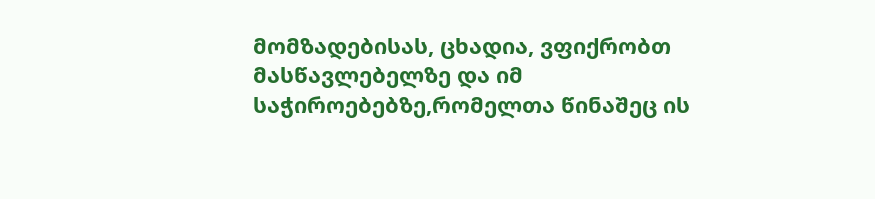მომზადებისას, ცხადია, ვფიქრობთ მასწავლებელზე და იმ საჭიროებებზე,რომელთა წინაშეც ის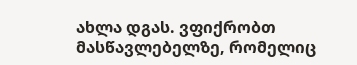ახლა დგას. ვფიქრობთ მასწავლებელზე, რომელიც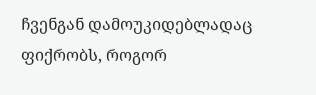ჩვენგან დამოუკიდებლადაც ფიქრობს, როგორ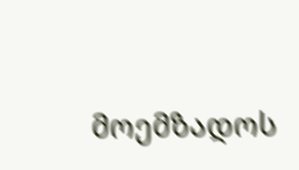მოემზადოს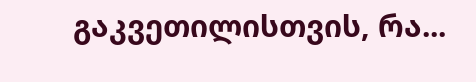გაკვეთილისთვის, რა...